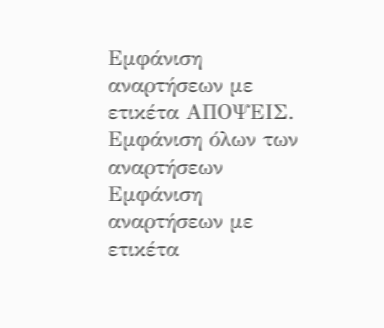Εμφάνιση αναρτήσεων με ετικέτα ΑΠΟΨΕΙΣ. Εμφάνιση όλων των αναρτήσεων
Εμφάνιση αναρτήσεων με ετικέτα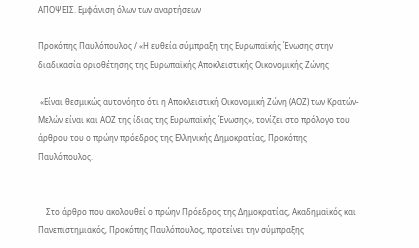ΑΠΟΨΕΙΣ. Εμφάνιση όλων των αναρτήσεων

Προκόπης Παυλόπουλος / «Η ευθεία σύμπραξη της Ευρωπαϊκής Ένωσης στην διαδικασία οριοθέτησης της Ευρωπαϊκής Αποκλειστικής Οικονομικής Ζώνης

 «Είναι θεσμικώς αυτονόητο ότι η Αποκλειστική Οικονομική Ζώνη (ΑΟΖ) των Κρατών-Μελών είναι και ΑΟΖ της ίδιας της Ευρωπαϊκής Ένωσης», τονίζει στο πρόλογο του άρθρου του ο πρώην πρόεδρος της Ελληνικής Δημοκρατίας, Προκόπης Παυλόπουλος.


    Στο άρθρο που ακολουθεί ο πρώην Πρόεδρος της Δημοκρατίας, Ακαδημαϊκός και Πανεπιστημιακός, Προκόπης Παυλόπουλος, προτείνει την σύμπραξης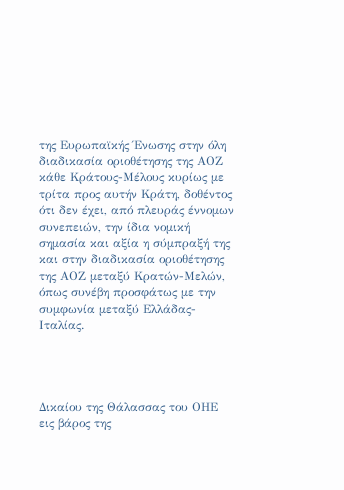της Ευρωπαϊκής Ένωσης στην όλη διαδικασία οριοθέτησης της ΑΟΖ κάθε Κράτους-Μέλους κυρίως με τρίτα προς αυτήν Κράτη, δοθέντος ότι δεν έχει, από πλευράς έννομων συνεπειών, την ίδια νομική σημασία και αξία η σύμπραξή της και στην διαδικασία οριοθέτησης της ΑΟΖ μεταξύ Κρατών-Μελών, όπως συνέβη προσφάτως με την συμφωνία μεταξύ Ελλάδας-Ιταλίας.




Δικαίου της Θάλασσας του ΟΗΕ εις βάρος της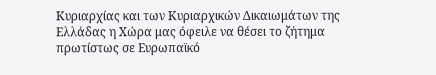Κυριαρχίας και των Κυριαρχικών Δικαιωμάτων της Ελλάδας η Χώρα μας όφειλε να θέσει το ζήτημα πρωτίστως σε Ευρωπαϊκό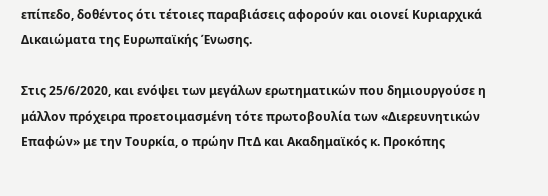επίπεδο, δοθέντος ότι τέτοιες παραβιάσεις αφορούν και οιονεί Κυριαρχικά Δικαιώματα της Ευρωπαϊκής Ένωσης.

Στις 25/6/2020, και ενόψει των μεγάλων ερωτηματικών που δημιουργούσε η μάλλον πρόχειρα προετοιμασμένη τότε πρωτοβουλία των «Διερευνητικών Επαφών» με την Τουρκία, ο πρώην ΠτΔ και Ακαδημαϊκός κ. Προκόπης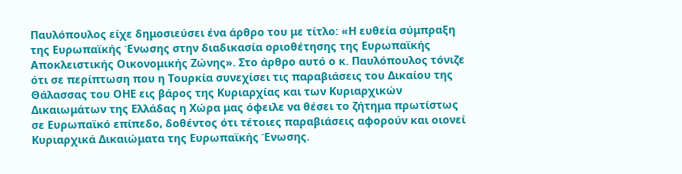Παυλόπουλος είχε δημοσιεύσει ένα άρθρο του με τίτλο: «Η ευθεία σύμπραξη της Ευρωπαϊκής Ένωσης στην διαδικασία οριοθέτησης της Ευρωπαϊκής Αποκλειστικής Οικονομικής Ζώνης». Στο άρθρο αυτό ο κ. Παυλόπουλος τόνιζε ότι σε περίπτωση που η Τουρκία συνεχίσει τις παραβιάσεις του Δικαίου της Θάλασσας του ΟΗΕ εις βάρος της Κυριαρχίας και των Κυριαρχικών Δικαιωμάτων της Ελλάδας η Χώρα μας όφειλε να θέσει το ζήτημα πρωτίστως σε Ευρωπαϊκό επίπεδο, δοθέντος ότι τέτοιες παραβιάσεις αφορούν και οιονεί Κυριαρχικά Δικαιώματα της Ευρωπαϊκής Ένωσης.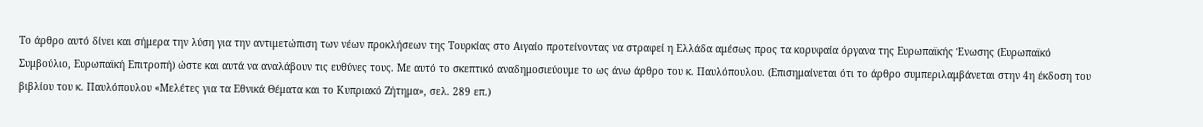Το άρθρο αυτό δίνει και σήμερα την λύση για την αντιμετώπιση των νέων προκλήσεων της Τουρκίας στο Αιγαίο προτείνοντας να στραφεί η Ελλάδα αμέσως προς τα κορυφαία όργανα της Ευρωπαϊκής Ένωσης (Ευρωπαϊκό Συμβούλιο, Ευρωπαϊκή Επιτροπή) ώστε και αυτά να αναλάβουν τις ευθύνες τους. Με αυτό το σκεπτικό αναδημοσιεύουμε το ως άνω άρθρο του κ. Παυλόπουλου. (Επισημαίνεται ότι το άρθρο συμπεριλαμβάνεται στην 4η έκδοση του βιβλίου του κ. Παυλόπουλου «Μελέτες για τα Εθνικά Θέματα και το Κυπριακό Ζήτημα», σελ. 289 επ.)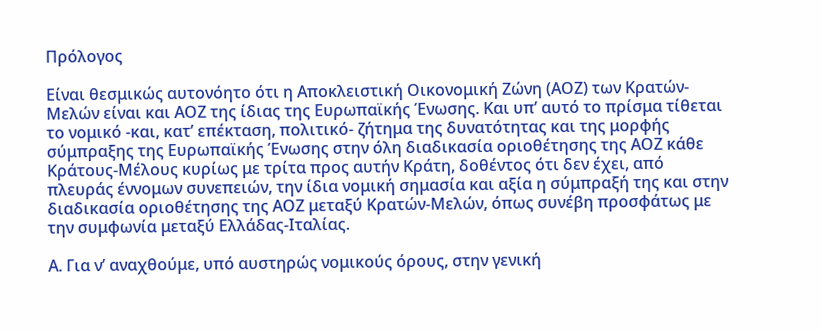Πρόλογος

Είναι θεσμικώς αυτονόητο ότι η Αποκλειστική Οικονομική Ζώνη (ΑΟΖ) των Κρατών-Μελών είναι και ΑΟΖ της ίδιας της Ευρωπαϊκής Ένωσης. Και υπ’ αυτό το πρίσμα τίθεται το νομικό -και, κατ’ επέκταση, πολιτικό- ζήτημα της δυνατότητας και της μορφής σύμπραξης της Ευρωπαϊκής Ένωσης στην όλη διαδικασία οριοθέτησης της ΑΟΖ κάθε Κράτους-Μέλους κυρίως με τρίτα προς αυτήν Κράτη, δοθέντος ότι δεν έχει, από πλευράς έννομων συνεπειών, την ίδια νομική σημασία και αξία η σύμπραξή της και στην διαδικασία οριοθέτησης της ΑΟΖ μεταξύ Κρατών-Μελών, όπως συνέβη προσφάτως με την συμφωνία μεταξύ Ελλάδας-Ιταλίας.

Α. Για ν’ αναχθούμε, υπό αυστηρώς νομικούς όρους, στην γενική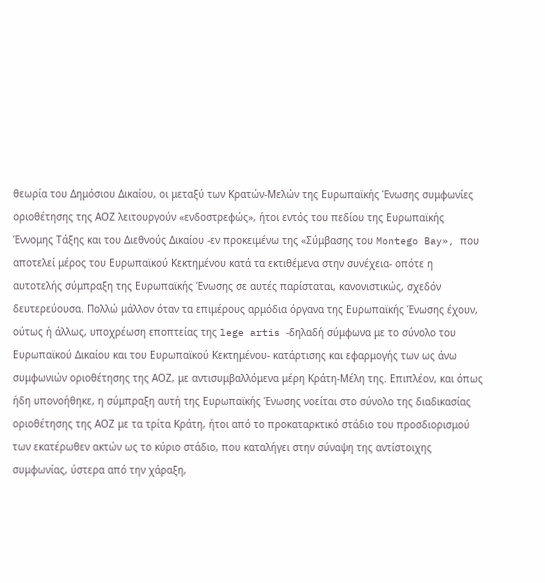θεωρία του Δημόσιου Δικαίου, οι μεταξύ των Κρατών-Μελών της Ευρωπαϊκής Ένωσης συμφωνίες οριοθέτησης της ΑΟΖ λειτουργούν «ενδοστρεφώς», ήτοι εντός του πεδίου της Ευρωπαϊκής Έννομης Τάξης και του Διεθνούς Δικαίου -εν προκειμένω της «Σύμβασης του Montego Bay», που αποτελεί μέρος του Ευρωπαϊκού Κεκτημένου κατά τα εκτιθέμενα στην συνέχεια- οπότε η αυτοτελής σύμπραξη της Ευρωπαϊκής Ένωσης σε αυτές παρίσταται, κανονιστικώς, σχεδόν δευτερεύουσα. Πολλώ μάλλον όταν τα επιμέρους αρμόδια όργανα της Ευρωπαϊκής Ένωσης έχουν, ούτως ή άλλως, υποχρέωση εποπτείας της lege artis -δηλαδή σύμφωνα με το σύνολο του Ευρωπαϊκού Δικαίου και του Ευρωπαϊκού Κεκτημένου- κατάρτισης και εφαρμογής των ως άνω συμφωνιών οριοθέτησης της ΑΟΖ, με αντισυμβαλλόμενα μέρη Κράτη-Μέλη της. Επιπλέον, και όπως ήδη υπονοήθηκε, η σύμπραξη αυτή της Ευρωπαϊκής Ένωσης νοείται στο σύνολο της διαδικασίας οριοθέτησης της ΑΟΖ με τα τρίτα Κράτη, ήτοι από το προκαταρκτικό στάδιο του προσδιορισμού των εκατέρωθεν ακτών ως το κύριο στάδιο, που καταλήγει στην σύναψη της αντίστοιχης συμφωνίας, ύστερα από την χάραξη,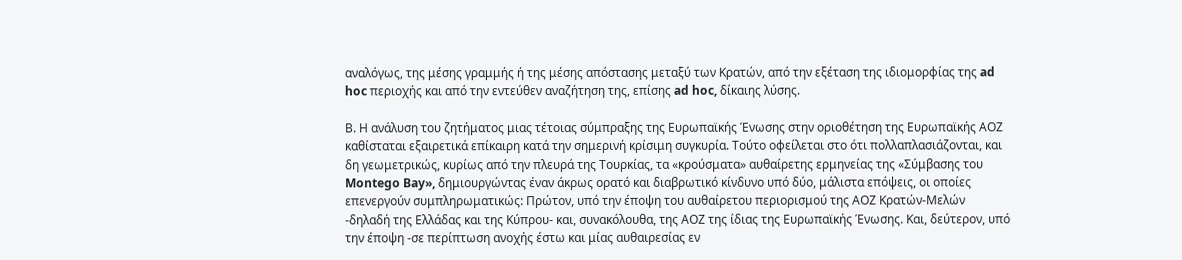αναλόγως, της μέσης γραμμής ή της μέσης απόστασης μεταξύ των Κρατών, από την εξέταση της ιδιομορφίας της ad hoc περιοχής και από την εντεύθεν αναζήτηση της, επίσης ad hoc, δίκαιης λύσης.

Β. Η ανάλυση του ζητήματος μιας τέτοιας σύμπραξης της Ευρωπαϊκής Ένωσης στην οριοθέτηση της Ευρωπαϊκής ΑΟΖ καθίσταται εξαιρετικά επίκαιρη κατά την σημερινή κρίσιμη συγκυρία. Τούτο οφείλεται στο ότι πολλαπλασιάζονται, και δη γεωμετρικώς, κυρίως από την πλευρά της Τουρκίας, τα «κρούσματα» αυθαίρετης ερμηνείας της «Σύμβασης του Montego Bay», δημιουργώντας έναν άκρως ορατό και διαβρωτικό κίνδυνο υπό δύο, μάλιστα επόψεις, οι οποίες επενεργούν συμπληρωματικώς: Πρώτον, υπό την έποψη του αυθαίρετου περιορισμού της ΑΟΖ Κρατών-Μελών -δηλαδή της Ελλάδας και της Κύπρου- και, συνακόλουθα, της ΑΟΖ της ίδιας της Ευρωπαϊκής Ένωσης. Και, δεύτερον, υπό την έποψη -σε περίπτωση ανοχής έστω και μίας αυθαιρεσίας εν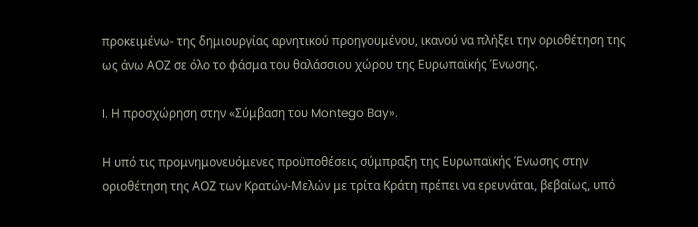προκειμένω- της δημιουργίας αρνητικού προηγουμένου, ικανού να πλήξει την οριοθέτηση της ως άνω ΑΟΖ σε όλο το φάσμα του θαλάσσιου χώρου της Ευρωπαϊκής Ένωσης.

I. Η προσχώρηση στην «Σύμβαση του Montego Bay».

Η υπό τις προμνημονευόμενες προϋποθέσεις σύμπραξη της Ευρωπαϊκής Ένωσης στην οριοθέτηση της ΑΟΖ των Κρατών-Μελών με τρίτα Κράτη πρέπει να ερευνάται, βεβαίως, υπό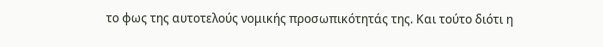το φως της αυτοτελούς νομικής προσωπικότητάς της. Kαι τούτο διότι η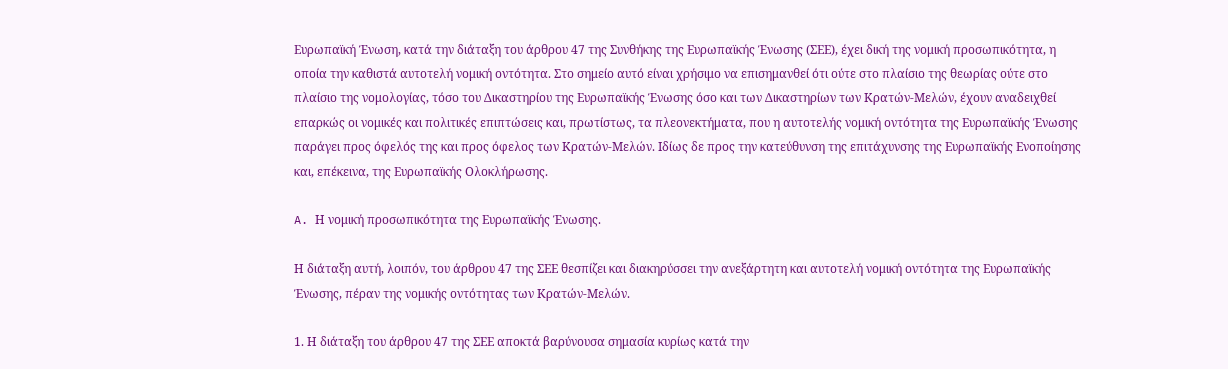Ευρωπαϊκή Ένωση, κατά την διάταξη του άρθρου 47 της Συνθήκης της Ευρωπαϊκής Ένωσης (ΣΕΕ), έχει δική της νομική προσωπικότητα, η οποία την καθιστά αυτοτελή νομική οντότητα. Στο σημείο αυτό είναι χρήσιμο να επισημανθεί ότι ούτε στο πλαίσιο της θεωρίας ούτε στο πλαίσιο της νομολογίας, τόσο του Δικαστηρίου της Ευρωπαϊκής Ένωσης όσο και των Δικαστηρίων των Κρατών-Μελών, έχουν αναδειχθεί επαρκώς οι νομικές και πολιτικές επιπτώσεις και, πρωτίστως, τα πλεονεκτήματα, που η αυτοτελής νομική οντότητα της Ευρωπαϊκής Ένωσης παράγει προς όφελός της και προς όφελος των Κρατών-Μελών. Ιδίως δε προς την κατεύθυνση της επιτάχυνσης της Ευρωπαϊκής Ενοποίησης και, επέκεινα, της Ευρωπαϊκής Ολοκλήρωσης.

A. Η νομική προσωπικότητα της Ευρωπαϊκής Ένωσης.

Η διάταξη αυτή, λοιπόν, του άρθρου 47 της ΣΕΕ θεσπίζει και διακηρύσσει την ανεξάρτητη και αυτοτελή νομική οντότητα της Ευρωπαϊκής Ένωσης, πέραν της νομικής οντότητας των Κρατών-Μελών.

1. Η διάταξη του άρθρου 47 της ΣΕΕ αποκτά βαρύνουσα σημασία κυρίως κατά την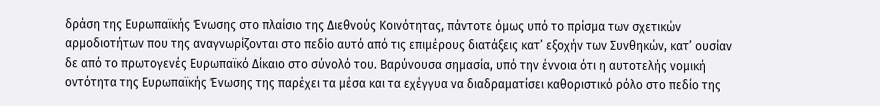δράση της Ευρωπαϊκής Ένωσης στο πλαίσιο της Διεθνούς Κοινότητας, πάντοτε όμως υπό το πρίσμα των σχετικών αρμοδιοτήτων που της αναγνωρίζονται στο πεδίο αυτό από τις επιμέρους διατάξεις κατ’ εξοχήν των Συνθηκών, κατ’ ουσίαν δε από το πρωτογενές Ευρωπαϊκό Δίκαιο στο σύνολό του. Βαρύνουσα σημασία, υπό την έννοια ότι η αυτοτελής νομική οντότητα της Ευρωπαϊκής Ένωσης της παρέχει τα μέσα και τα εχέγγυα να διαδραματίσει καθοριστικό ρόλο στο πεδίο της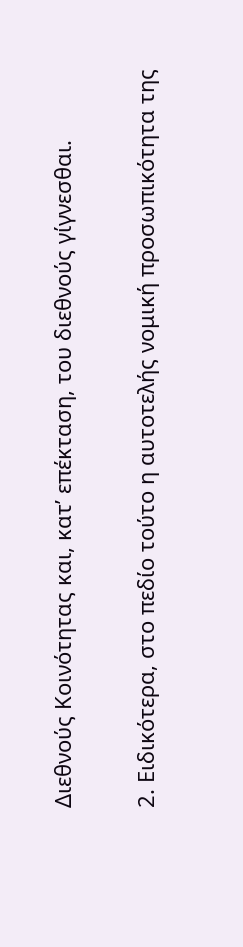Διεθνούς Κοινότητας και, κατ’ επέκταση, του διεθνούς γίγνεσθαι.

2. Ειδικότερα, στο πεδίο τούτο η αυτοτελής νομική προσωπικότητα της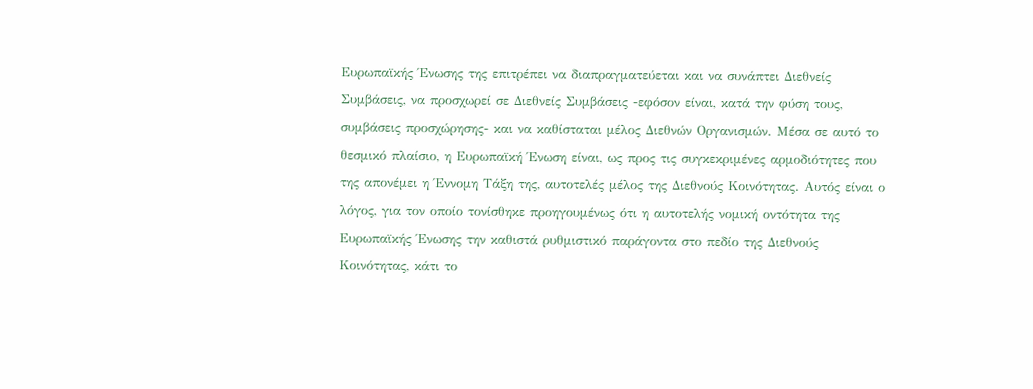Ευρωπαϊκής Ένωσης της επιτρέπει να διαπραγματεύεται και να συνάπτει Διεθνείς Συμβάσεις, να προσχωρεί σε Διεθνείς Συμβάσεις -εφόσον είναι, κατά την φύση τους, συμβάσεις προσχώρησης- και να καθίσταται μέλος Διεθνών Οργανισμών. Μέσα σε αυτό το θεσμικό πλαίσιο, η Ευρωπαϊκή Ένωση είναι, ως προς τις συγκεκριμένες αρμοδιότητες που της απονέμει η Έννομη Τάξη της, αυτοτελές μέλος της Διεθνούς Κοινότητας. Αυτός είναι ο λόγος, για τον οποίο τονίσθηκε προηγουμένως ότι η αυτοτελής νομική οντότητα της Ευρωπαϊκής Ένωσης την καθιστά ρυθμιστικό παράγοντα στο πεδίο της Διεθνούς Κοινότητας, κάτι το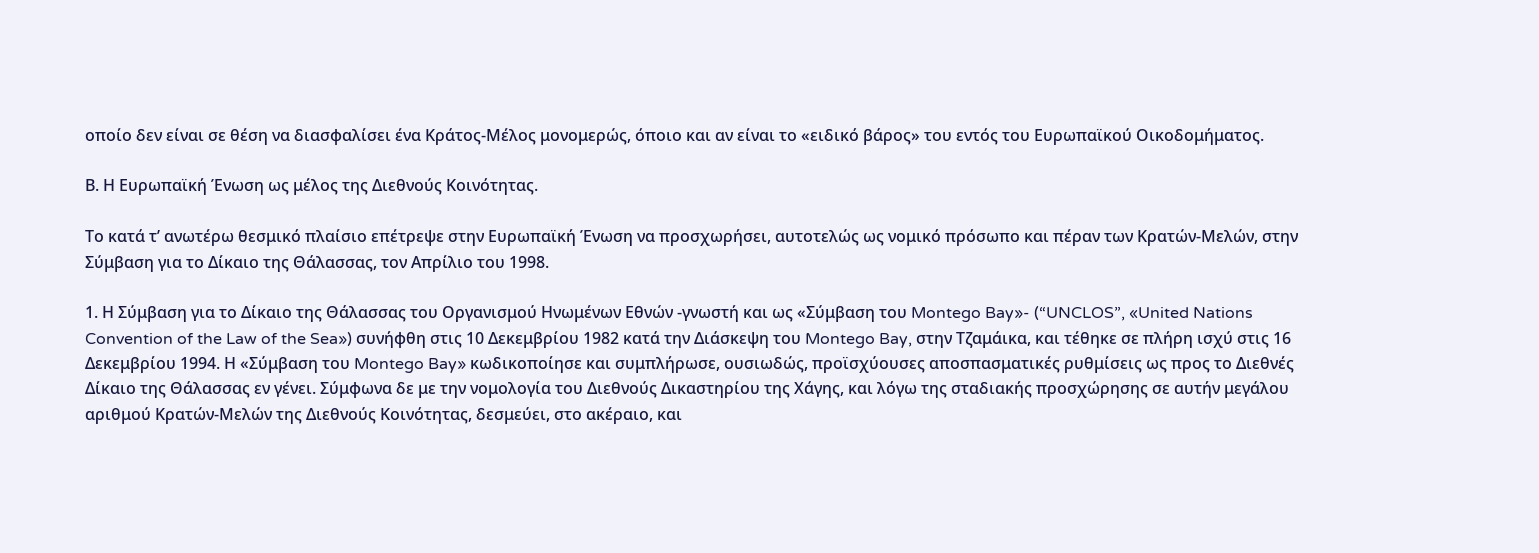οποίο δεν είναι σε θέση να διασφαλίσει ένα Κράτος-Μέλος μονομερώς, όποιο και αν είναι το «ειδικό βάρος» του εντός του Ευρωπαϊκού Οικοδομήματος.

Β. Η Ευρωπαϊκή Ένωση ως μέλος της Διεθνούς Κοινότητας.

Το κατά τ’ ανωτέρω θεσμικό πλαίσιο επέτρεψε στην Ευρωπαϊκή Ένωση να προσχωρήσει, αυτοτελώς ως νομικό πρόσωπο και πέραν των Κρατών-Μελών, στην Σύμβαση για το Δίκαιο της Θάλασσας, τον Απρίλιο του 1998.

1. Η Σύμβαση για το Δίκαιο της Θάλασσας του Οργανισμού Ηνωμένων Εθνών -γνωστή και ως «Σύμβαση του Montego Bay»- (“UNCLOS”, «United Nations Convention of the Law of the Sea») συνήφθη στις 10 Δεκεμβρίου 1982 κατά την Διάσκεψη του Montego Bay, στην Τζαμάικα, και τέθηκε σε πλήρη ισχύ στις 16 Δεκεμβρίου 1994. Η «Σύμβαση του Montego Bay» κωδικοποίησε και συμπλήρωσε, ουσιωδώς, προϊσχύουσες αποσπασματικές ρυθμίσεις ως προς το Διεθνές Δίκαιο της Θάλασσας εν γένει. Σύμφωνα δε με την νομολογία του Διεθνούς Δικαστηρίου της Χάγης, και λόγω της σταδιακής προσχώρησης σε αυτήν μεγάλου αριθμού Κρατών-Μελών της Διεθνούς Κοινότητας, δεσμεύει, στο ακέραιο, και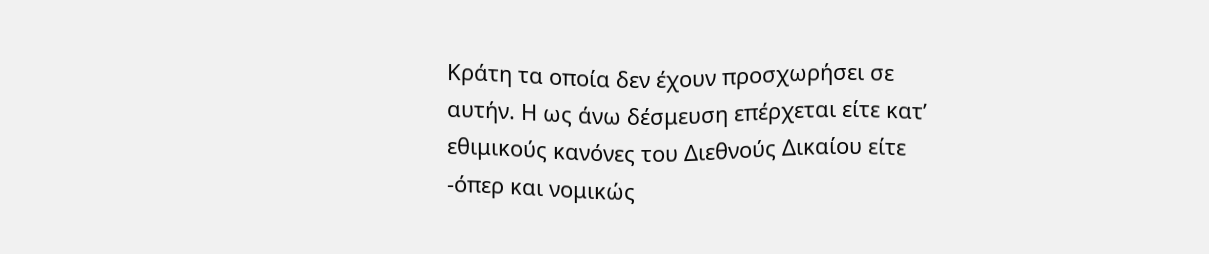Κράτη τα οποία δεν έχουν προσχωρήσει σε αυτήν. Η ως άνω δέσμευση επέρχεται είτε κατ’ εθιμικούς κανόνες του Διεθνούς Δικαίου είτε -όπερ και νομικώς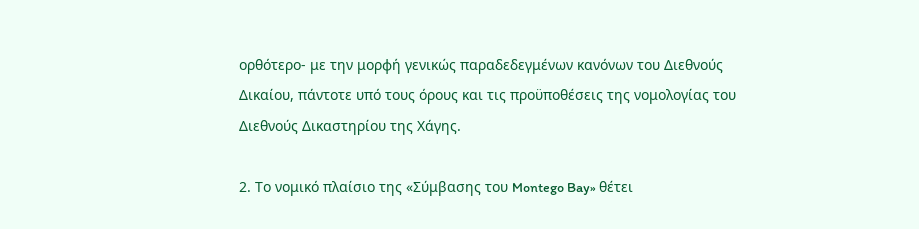ορθότερο- με την μορφή γενικώς παραδεδεγμένων κανόνων του Διεθνούς Δικαίου, πάντοτε υπό τους όρους και τις προϋποθέσεις της νομολογίας του Διεθνούς Δικαστηρίου της Χάγης.

2. Το νομικό πλαίσιο της «Σύμβασης του Montego Bay» θέτει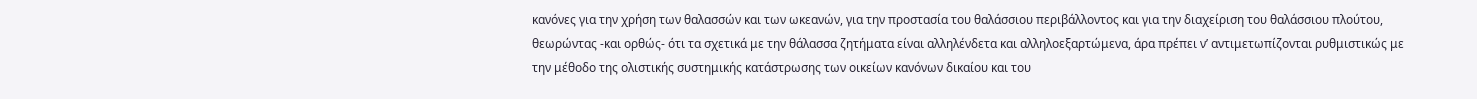κανόνες για την χρήση των θαλασσών και των ωκεανών, για την προστασία του θαλάσσιου περιβάλλοντος και για την διαχείριση του θαλάσσιου πλούτου, θεωρώντας -και ορθώς- ότι τα σχετικά με την θάλασσα ζητήματα είναι αλληλένδετα και αλληλοεξαρτώμενα, άρα πρέπει ν’ αντιμετωπίζονται ρυθμιστικώς με την μέθοδο της ολιστικής συστημικής κατάστρωσης των οικείων κανόνων δικαίου και του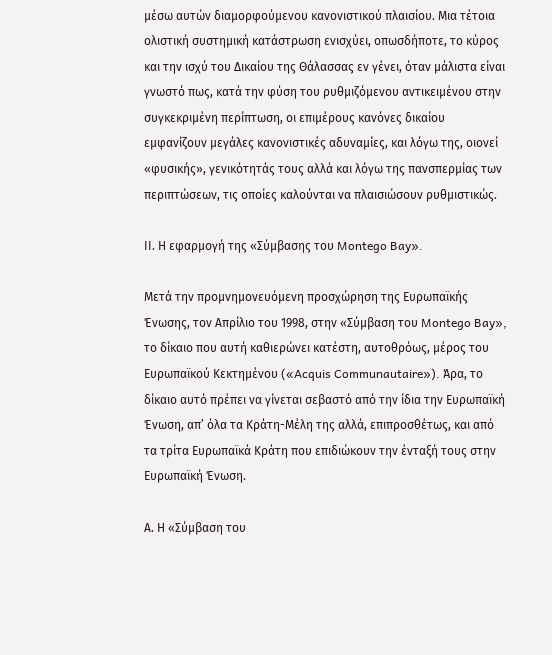μέσω αυτών διαμορφούμενου κανονιστικού πλαισίου. Μια τέτοια ολιστική συστημική κατάστρωση ενισχύει, οπωσδήποτε, το κύρος και την ισχύ του Δικαίου της Θάλασσας εν γένει, όταν μάλιστα είναι γνωστό πως, κατά την φύση του ρυθμιζόμενου αντικειμένου στην συγκεκριμένη περίπτωση, οι επιμέρους κανόνες δικαίου εμφανίζουν μεγάλες κανονιστικές αδυναμίες, και λόγω της, οιονεί «φυσικής», γενικότητάς τους αλλά και λόγω της πανσπερμίας των περιπτώσεων, τις οποίες καλούνται να πλαισιώσουν ρυθμιστικώς.

ΙΙ. Η εφαρμογή της «Σύμβασης του Montego Bay».

Μετά την προμνημονευόμενη προσχώρηση της Ευρωπαϊκής Ένωσης, τον Απρίλιο του 1998, στην «Σύμβαση του Montego Bay», το δίκαιο που αυτή καθιερώνει κατέστη, αυτοθρόως, μέρος του Ευρωπαϊκού Κεκτημένου («Acquis Communautaire»). Άρα, το δίκαιο αυτό πρέπει να γίνεται σεβαστό από την ίδια την Ευρωπαϊκή Ένωση, απ’ όλα τα Κράτη-Μέλη της αλλά, επιπροσθέτως, και από τα τρίτα Ευρωπαϊκά Κράτη που επιδιώκουν την ένταξή τους στην Ευρωπαϊκή Ένωση.

Α. Η «Σύμβαση του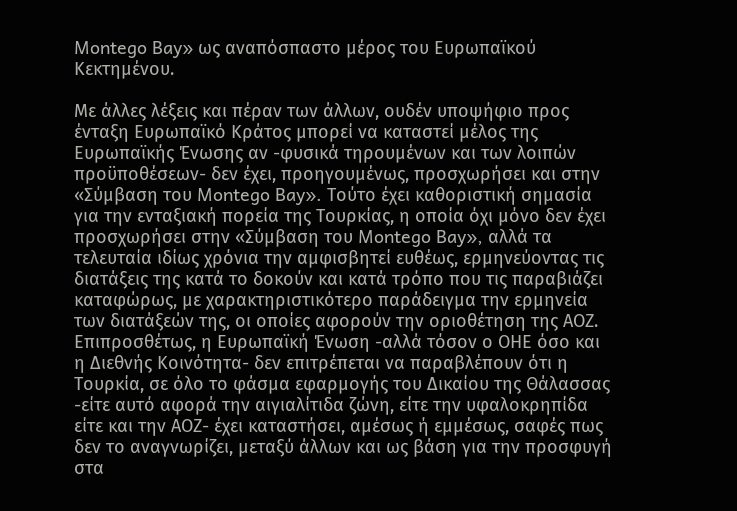Montego Bay» ως αναπόσπαστο μέρος του Ευρωπαϊκού Κεκτημένου.

Με άλλες λέξεις και πέραν των άλλων, ουδέν υποψήφιο προς ένταξη Ευρωπαϊκό Κράτος μπορεί να καταστεί μέλος της Ευρωπαϊκής Ένωσης αν -φυσικά τηρουμένων και των λοιπών προϋποθέσεων- δεν έχει, προηγουμένως, προσχωρήσει και στην «Σύμβαση του Montego Bay». Τούτο έχει καθοριστική σημασία για την ενταξιακή πορεία της Τουρκίας, η οποία όχι μόνο δεν έχει προσχωρήσει στην «Σύμβαση του Montego Bay», αλλά τα τελευταία ιδίως χρόνια την αμφισβητεί ευθέως, ερμηνεύοντας τις διατάξεις της κατά το δοκούν και κατά τρόπο που τις παραβιάζει καταφώρως, με χαρακτηριστικότερο παράδειγμα την ερμηνεία των διατάξεών της, οι οποίες αφορούν την οριοθέτηση της ΑΟΖ. Επιπροσθέτως, η Ευρωπαϊκή Ένωση -αλλά τόσον ο ΟΗΕ όσο και η Διεθνής Κοινότητα- δεν επιτρέπεται να παραβλέπουν ότι η Τουρκία, σε όλο το φάσμα εφαρμογής του Δικαίου της Θάλασσας -είτε αυτό αφορά την αιγιαλίτιδα ζώνη, είτε την υφαλοκρηπίδα είτε και την ΑΟΖ- έχει καταστήσει, αμέσως ή εμμέσως, σαφές πως δεν το αναγνωρίζει, μεταξύ άλλων και ως βάση για την προσφυγή στα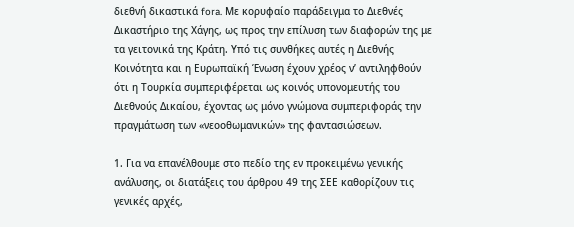διεθνή δικαστικά fora. Με κορυφαίο παράδειγμα το Διεθνές Δικαστήριο της Χάγης, ως προς την επίλυση των διαφορών της με τα γειτονικά της Κράτη. Υπό τις συνθήκες αυτές η Διεθνής Κοινότητα και η Ευρωπαϊκή Ένωση έχουν χρέος ν’ αντιληφθούν ότι η Τουρκία συμπεριφέρεται ως κοινός υπονομευτής του Διεθνούς Δικαίου, έχοντας ως μόνο γνώμονα συμπεριφοράς την πραγμάτωση των «νεοοθωμανικών» της φαντασιώσεων.

1. Για να επανέλθουμε στο πεδίο της εν προκειμένω γενικής ανάλυσης, οι διατάξεις του άρθρου 49 της ΣΕΕ καθορίζουν τις γενικές αρχές,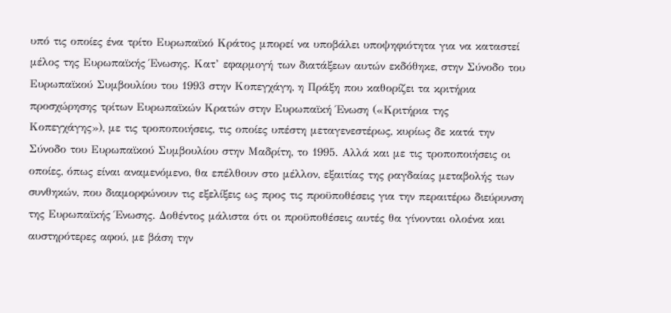υπό τις οποίες ένα τρίτο Ευρωπαϊκό Κράτος μπορεί να υποβάλει υποψηφιότητα για να καταστεί μέλος της Ευρωπαϊκής Ένωσης. Κατ’ εφαρμογή των διατάξεων αυτών εκδόθηκε, στην Σύνοδο του Ευρωπαϊκού Συμβουλίου του 1993 στην Κοπεγχάγη, η Πράξη που καθορίζει τα κριτήρια προσχώρησης τρίτων Ευρωπαϊκών Κρατών στην Ευρωπαϊκή Ένωση («Κριτήρια της Κοπεγχάγης»), με τις τροποποιήσεις, τις οποίες υπέστη μεταγενεστέρως, κυρίως δε κατά την Σύνοδο του Ευρωπαϊκού Συμβουλίου στην Μαδρίτη, το 1995. Αλλά και με τις τροποποιήσεις οι οποίες, όπως είναι αναμενόμενο, θα επέλθουν στο μέλλον, εξαιτίας της ραγδαίας μεταβολής των συνθηκών, που διαμορφώνουν τις εξελίξεις ως προς τις προϋποθέσεις για την περαιτέρω διεύρυνση της Ευρωπαϊκής Ένωσης. Δοθέντος μάλιστα ότι οι προϋποθέσεις αυτές θα γίνονται ολοένα και αυστηρότερες αφού, με βάση την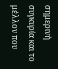σημερινή συγκυρία και το μέλλον που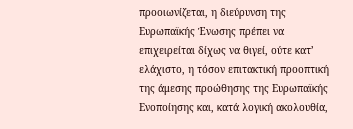προοιωνίζεται, η διεύρυνση της Ευρωπαϊκής Ένωσης πρέπει να επιχειρείται δίχως να θιγεί, ούτε κατ’ ελάχιστο, η τόσον επιτακτική προοπτική της άμεσης προώθησης της Ευρωπαϊκής Ενοποίησης και, κατά λογική ακολουθία,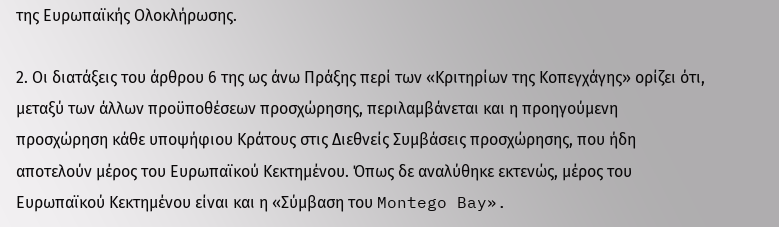της Ευρωπαϊκής Ολοκλήρωσης.

2. Οι διατάξεις του άρθρου 6 της ως άνω Πράξης περί των «Κριτηρίων της Κοπεγχάγης» ορίζει ότι, μεταξύ των άλλων προϋποθέσεων προσχώρησης, περιλαμβάνεται και η προηγούμενη προσχώρηση κάθε υποψήφιου Κράτους στις Διεθνείς Συμβάσεις προσχώρησης, που ήδη αποτελούν μέρος του Ευρωπαϊκού Κεκτημένου. Όπως δε αναλύθηκε εκτενώς, μέρος του Ευρωπαϊκού Κεκτημένου είναι και η «Σύμβαση του Montego Bay».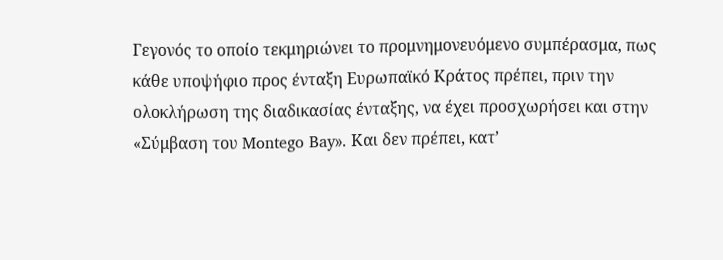Γεγονός το οποίο τεκμηριώνει το προμνημονευόμενο συμπέρασμα, πως κάθε υποψήφιο προς ένταξη Ευρωπαϊκό Κράτος πρέπει, πριν την ολοκλήρωση της διαδικασίας ένταξης, να έχει προσχωρήσει και στην «Σύμβαση του Montego Bay». Και δεν πρέπει, κατ’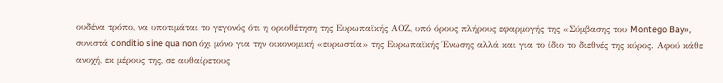ουδένα τρόπο, να υποτιμάται το γεγονός ότι η οριοθέτηση της Ευρωπαϊκής ΑΟΖ, υπό όρους πλήρους εφαρμογής της «Σύμβασης του Montego Bay», συνιστά conditio sine qua non όχι μόνο για την οικονομική «ευρωστία» της Ευρωπαϊκής Ένωσης αλλά και για το ίδιο το διεθνές της κύρος. Αφού κάθε ανοχή, εκ μέρους της, σε αυθαίρετους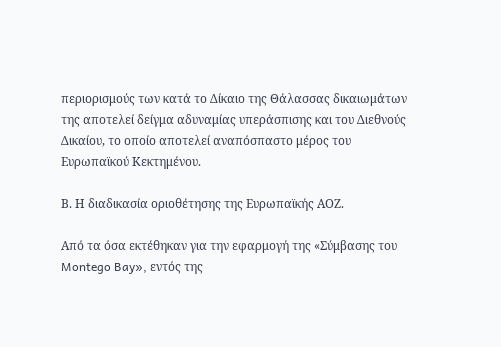περιορισμούς των κατά το Δίκαιο της Θάλασσας δικαιωμάτων της αποτελεί δείγμα αδυναμίας υπεράσπισης και του Διεθνούς Δικαίου, το οποίο αποτελεί αναπόσπαστο μέρος του Ευρωπαϊκού Κεκτημένου.

Β. Η διαδικασία οριοθέτησης της Ευρωπαϊκής ΑΟΖ.

Από τα όσα εκτέθηκαν για την εφαρμογή της «Σύμβασης του Montego Bay», εντός της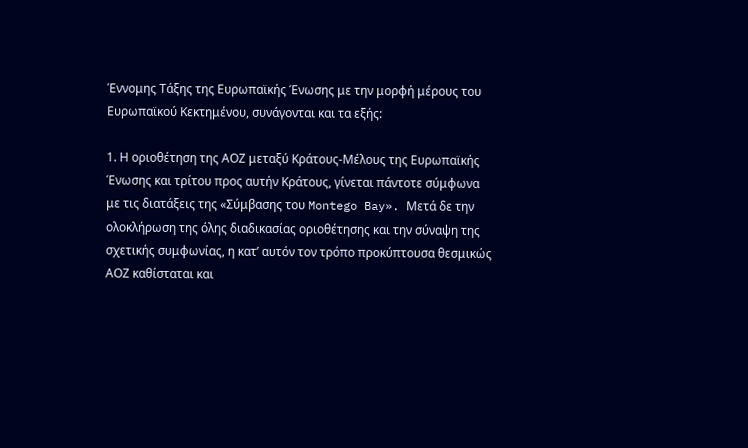Έννομης Τάξης της Ευρωπαϊκής Ένωσης με την μορφή μέρους του Ευρωπαϊκού Κεκτημένου, συνάγονται και τα εξής:

1. Η οριοθέτηση της ΑΟΖ μεταξύ Κράτους-Μέλους της Ευρωπαϊκής Ένωσης και τρίτου προς αυτήν Κράτους, γίνεται πάντοτε σύμφωνα με τις διατάξεις της «Σύμβασης του Montego Bay». Μετά δε την ολοκλήρωση της όλης διαδικασίας οριοθέτησης και την σύναψη της σχετικής συμφωνίας, η κατ’ αυτόν τον τρόπο προκύπτουσα θεσμικώς ΑΟΖ καθίσταται και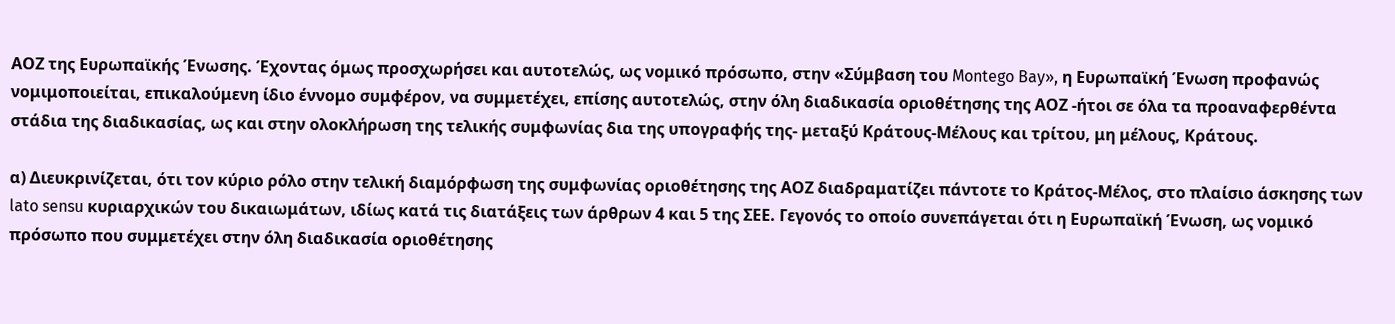ΑΟΖ της Ευρωπαϊκής Ένωσης. Έχοντας όμως προσχωρήσει και αυτοτελώς, ως νομικό πρόσωπο, στην «Σύμβαση του Montego Bay», η Ευρωπαϊκή Ένωση προφανώς νομιμοποιείται, επικαλούμενη ίδιο έννομο συμφέρον, να συμμετέχει, επίσης αυτοτελώς, στην όλη διαδικασία οριοθέτησης της ΑΟΖ -ήτοι σε όλα τα προαναφερθέντα στάδια της διαδικασίας, ως και στην ολοκλήρωση της τελικής συμφωνίας δια της υπογραφής της- μεταξύ Κράτους-Μέλους και τρίτου, μη μέλους, Κράτους.

α) Διευκρινίζεται, ότι τον κύριο ρόλο στην τελική διαμόρφωση της συμφωνίας οριοθέτησης της ΑΟΖ διαδραματίζει πάντοτε το Κράτος-Μέλος, στο πλαίσιο άσκησης των lato sensu κυριαρχικών του δικαιωμάτων, ιδίως κατά τις διατάξεις των άρθρων 4 και 5 της ΣΕΕ. Γεγονός το οποίο συνεπάγεται ότι η Ευρωπαϊκή Ένωση, ως νομικό πρόσωπο που συμμετέχει στην όλη διαδικασία οριοθέτησης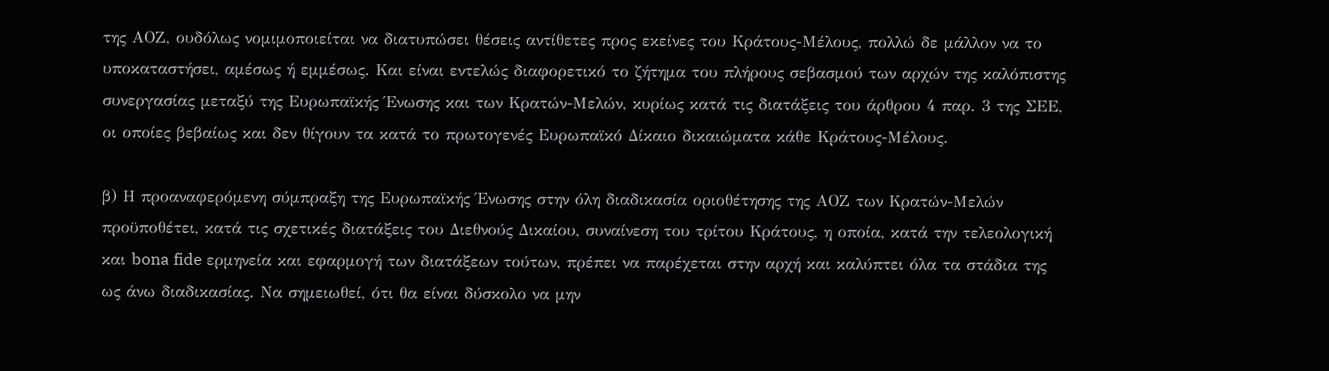της ΑΟΖ, ουδόλως νομιμοποιείται να διατυπώσει θέσεις αντίθετες προς εκείνες του Κράτους-Μέλους, πολλώ δε μάλλον να το υποκαταστήσει, αμέσως ή εμμέσως. Και είναι εντελώς διαφορετικό το ζήτημα του πλήρους σεβασμού των αρχών της καλόπιστης συνεργασίας μεταξύ της Ευρωπαϊκής Ένωσης και των Κρατών-Μελών, κυρίως κατά τις διατάξεις του άρθρου 4 παρ. 3 της ΣΕΕ, οι οποίες βεβαίως και δεν θίγουν τα κατά το πρωτογενές Ευρωπαϊκό Δίκαιο δικαιώματα κάθε Κράτους-Μέλους.

β) Η προαναφερόμενη σύμπραξη της Ευρωπαϊκής Ένωσης στην όλη διαδικασία οριοθέτησης της ΑΟΖ των Κρατών-Μελών προϋποθέτει, κατά τις σχετικές διατάξεις του Διεθνούς Δικαίου, συναίνεση του τρίτου Κράτους, η οποία, κατά την τελεολογική και bona fide ερμηνεία και εφαρμογή των διατάξεων τούτων, πρέπει να παρέχεται στην αρχή και καλύπτει όλα τα στάδια της ως άνω διαδικασίας. Να σημειωθεί, ότι θα είναι δύσκολο να μην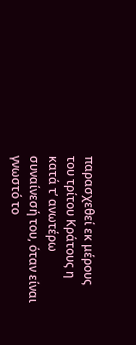παρασχεθεί εκ μέρους του τρίτου Κράτους η κατά τ’ ανωτέρω συναίνεσή του, όταν είναι γνωστό το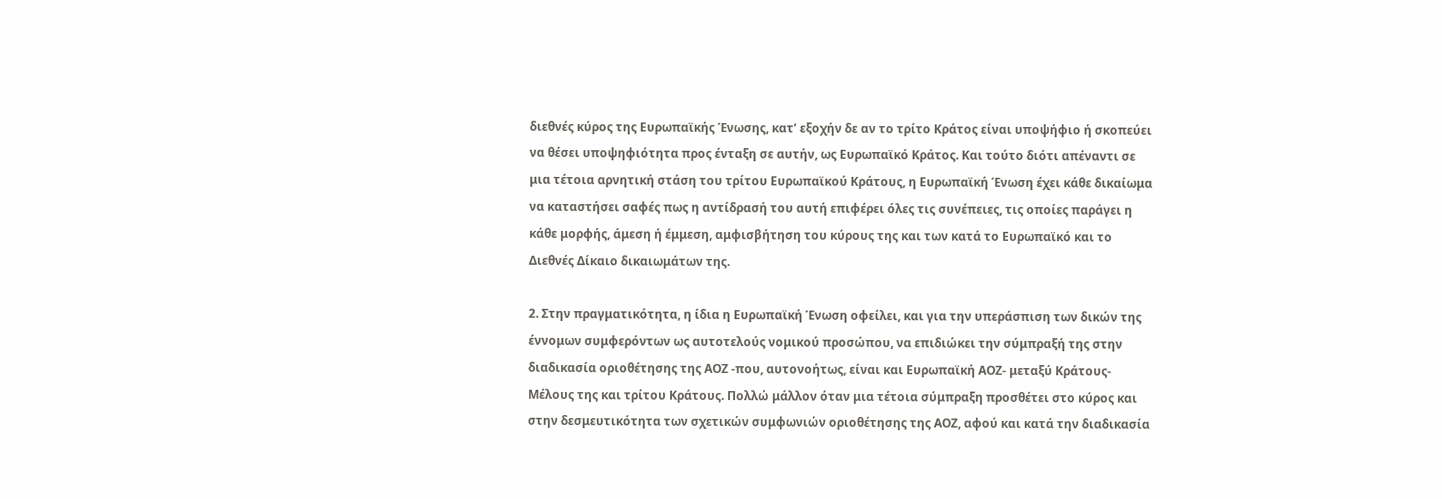διεθνές κύρος της Ευρωπαϊκής Ένωσης, κατ’ εξοχήν δε αν το τρίτο Κράτος είναι υποψήφιο ή σκοπεύει να θέσει υποψηφιότητα προς ένταξη σε αυτήν, ως Ευρωπαϊκό Κράτος. Και τούτο διότι απέναντι σε μια τέτοια αρνητική στάση του τρίτου Ευρωπαϊκού Κράτους, η Ευρωπαϊκή Ένωση έχει κάθε δικαίωμα να καταστήσει σαφές πως η αντίδρασή του αυτή επιφέρει όλες τις συνέπειες, τις οποίες παράγει η κάθε μορφής, άμεση ή έμμεση, αμφισβήτηση του κύρους της και των κατά το Ευρωπαϊκό και το Διεθνές Δίκαιο δικαιωμάτων της.

2. Στην πραγματικότητα, η ίδια η Ευρωπαϊκή Ένωση οφείλει, και για την υπεράσπιση των δικών της έννομων συμφερόντων ως αυτοτελούς νομικού προσώπου, να επιδιώκει την σύμπραξή της στην διαδικασία οριοθέτησης της ΑΟΖ -που, αυτονοήτως, είναι και Ευρωπαϊκή ΑΟΖ- μεταξύ Κράτους-Μέλους της και τρίτου Κράτους. Πολλώ μάλλον όταν μια τέτοια σύμπραξη προσθέτει στο κύρος και στην δεσμευτικότητα των σχετικών συμφωνιών οριοθέτησης της ΑΟΖ, αφού και κατά την διαδικασία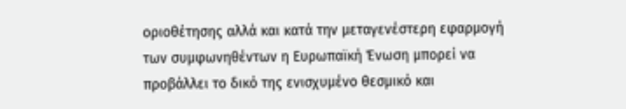οριοθέτησης αλλά και κατά την μεταγενέστερη εφαρμογή των συμφωνηθέντων η Ευρωπαϊκή Ένωση μπορεί να προβάλλει το δικό της ενισχυμένο θεσμικό και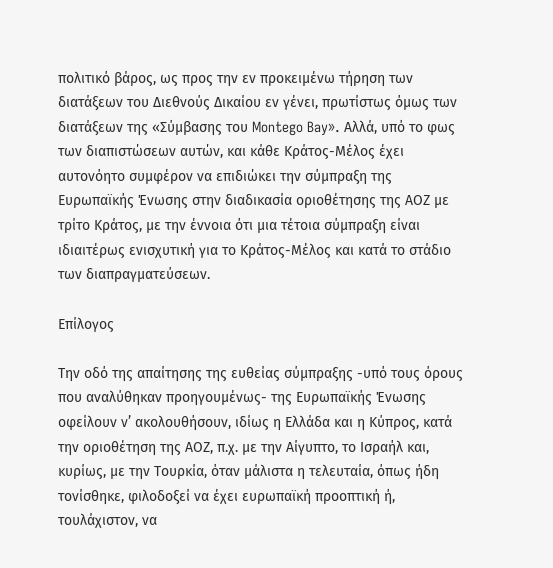πολιτικό βάρος, ως προς την εν προκειμένω τήρηση των διατάξεων του Διεθνούς Δικαίου εν γένει, πρωτίστως όμως των διατάξεων της «Σύμβασης του Montego Bay». Αλλά, υπό το φως των διαπιστώσεων αυτών, και κάθε Κράτος-Μέλος έχει αυτονόητο συμφέρον να επιδιώκει την σύμπραξη της Ευρωπαϊκής Ένωσης στην διαδικασία οριοθέτησης της ΑΟΖ με τρίτο Κράτος, με την έννοια ότι μια τέτοια σύμπραξη είναι ιδιαιτέρως ενισχυτική για το Κράτος-Μέλος και κατά το στάδιο των διαπραγματεύσεων.

Επίλογος

Την οδό της απαίτησης της ευθείας σύμπραξης -υπό τους όρους που αναλύθηκαν προηγουμένως- της Ευρωπαϊκής Ένωσης οφείλουν ν’ ακολουθήσουν, ιδίως η Ελλάδα και η Κύπρος, κατά την οριοθέτηση της ΑΟΖ, π.χ. με την Αίγυπτο, το Ισραήλ και, κυρίως, με την Τουρκία, όταν μάλιστα η τελευταία, όπως ήδη τονίσθηκε, φιλοδοξεί να έχει ευρωπαϊκή προοπτική ή, τουλάχιστον, να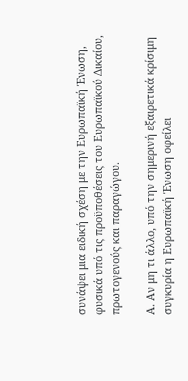συνάψει μια ειδική σχέση με την Ευρωπαϊκή Ένωση, φυσικά υπό τις προϋποθέσεις του Ευρωπαϊκού Δικαίου, πρωτογενούς και παραγώγου.

Α. Αν μη τι άλλο, υπό την σημερινή εξαιρετικά κρίσιμη συγκυρία η Ευρωπαϊκή Ένωση οφείλει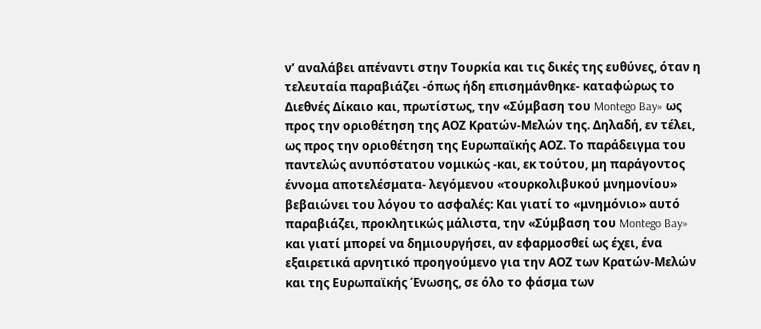ν’ αναλάβει απέναντι στην Τουρκία και τις δικές της ευθύνες, όταν η τελευταία παραβιάζει -όπως ήδη επισημάνθηκε- καταφώρως το Διεθνές Δίκαιο και, πρωτίστως, την «Σύμβαση του Montego Bay» ως προς την οριοθέτηση της ΑΟΖ Κρατών-Μελών της. Δηλαδή, εν τέλει, ως προς την οριοθέτηση της Ευρωπαϊκής ΑΟΖ. Το παράδειγμα του παντελώς ανυπόστατου νομικώς -και, εκ τούτου, μη παράγοντος έννομα αποτελέσματα- λεγόμενου «τουρκολιβυκού μνημονίου» βεβαιώνει του λόγου το ασφαλές: Και γιατί το «μνημόνιο» αυτό παραβιάζει, προκλητικώς μάλιστα, την «Σύμβαση του Montego Bay» και γιατί μπορεί να δημιουργήσει, αν εφαρμοσθεί ως έχει, ένα εξαιρετικά αρνητικό προηγούμενο για την ΑΟΖ των Κρατών-Μελών και της Ευρωπαϊκής Ένωσης, σε όλο το φάσμα των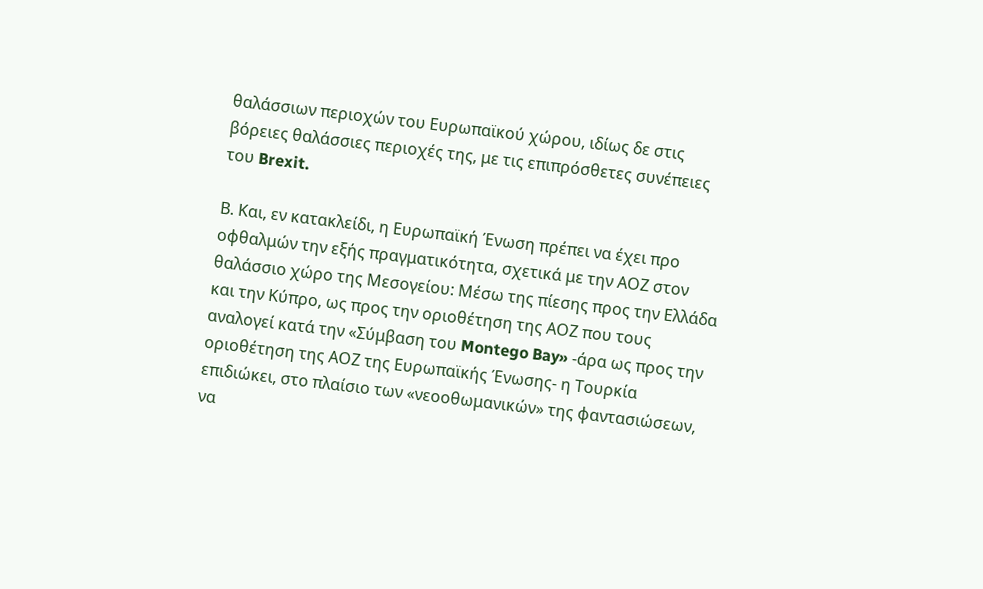θαλάσσιων περιοχών του Ευρωπαϊκού χώρου, ιδίως δε στις βόρειες θαλάσσιες περιοχές της, με τις επιπρόσθετες συνέπειες του Brexit.

Β. Και, εν κατακλείδι, η Ευρωπαϊκή Ένωση πρέπει να έχει προ οφθαλμών την εξής πραγματικότητα, σχετικά με την ΑΟΖ στον θαλάσσιο χώρο της Μεσογείου: Μέσω της πίεσης προς την Ελλάδα και την Κύπρο, ως προς την οριοθέτηση της ΑΟΖ που τους αναλογεί κατά την «Σύμβαση του Montego Bay» -άρα ως προς την οριοθέτηση της ΑΟΖ της Ευρωπαϊκής Ένωσης- η Τουρκία επιδιώκει, στο πλαίσιο των «νεοοθωμανικών» της φαντασιώσεων, να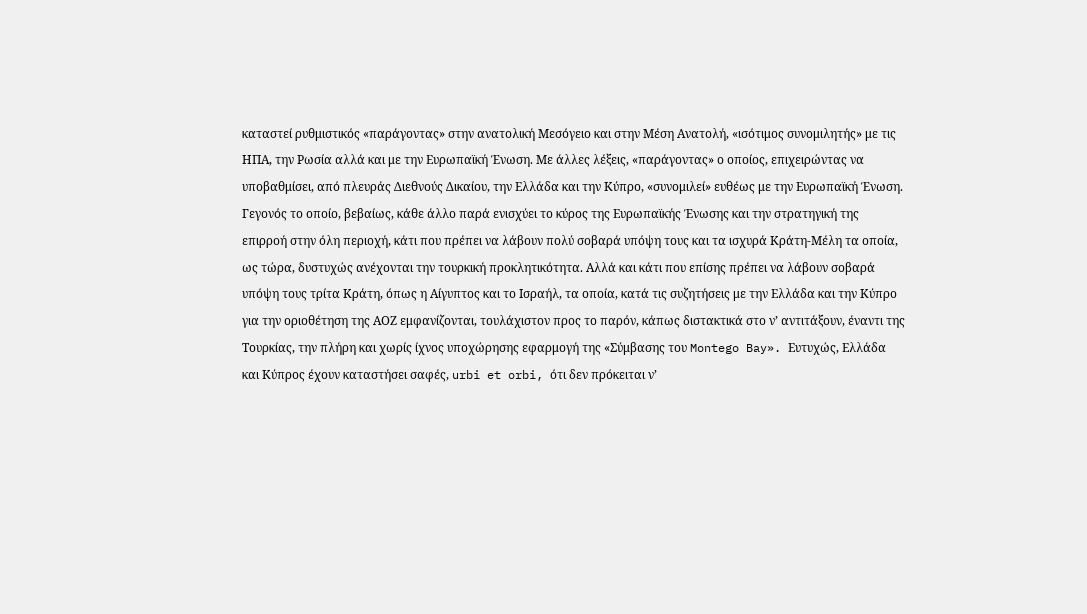καταστεί ρυθμιστικός «παράγοντας» στην ανατολική Μεσόγειο και στην Μέση Ανατολή, «ισότιμος συνομιλητής» με τις ΗΠΑ, την Ρωσία αλλά και με την Ευρωπαϊκή Ένωση. Με άλλες λέξεις, «παράγοντας» ο οποίος, επιχειρώντας να υποβαθμίσει, από πλευράς Διεθνούς Δικαίου, την Ελλάδα και την Κύπρο, «συνομιλεί» ευθέως με την Ευρωπαϊκή Ένωση. Γεγονός το οποίο, βεβαίως, κάθε άλλο παρά ενισχύει το κύρος της Ευρωπαϊκής Ένωσης και την στρατηγική της επιρροή στην όλη περιοχή, κάτι που πρέπει να λάβουν πολύ σοβαρά υπόψη τους και τα ισχυρά Κράτη-Μέλη τα οποία, ως τώρα, δυστυχώς ανέχονται την τουρκική προκλητικότητα. Αλλά και κάτι που επίσης πρέπει να λάβουν σοβαρά υπόψη τους τρίτα Κράτη, όπως η Αίγυπτος και το Ισραήλ, τα οποία, κατά τις συζητήσεις με την Ελλάδα και την Κύπρο για την οριοθέτηση της ΑΟΖ εμφανίζονται, τουλάχιστον προς το παρόν, κάπως διστακτικά στο ν’ αντιτάξουν, έναντι της Τουρκίας, την πλήρη και χωρίς ίχνος υποχώρησης εφαρμογή της «Σύμβασης του Montego Bay». Ευτυχώς, Ελλάδα και Κύπρος έχουν καταστήσει σαφές, urbi et orbi, ότι δεν πρόκειται ν’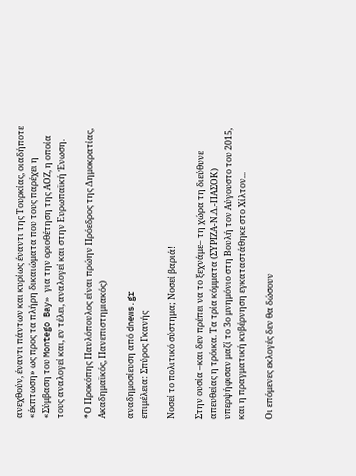ανεχθούν, έναντι πάντων και κυρίως έναντι της Τουρκίας, οιαδήποτε «έκπτωση» ως προς τα πλήρη δικαιώματα που τους παρέχει η «Σύμβαση του Montego Bay» για την οριοθέτηση της ΑΟΖ, η οποία τους αναλογεί και, εν τέλει, αναλογεί και στην Ευρωπαϊκή Ένωση.

*Ο Προκόπης Παυλόπουλος είναι πρώην Πρόεδρος της Δημοκρατίας, Ακαδημαϊκός, Πανεπιστημιακός)

αναδημοσίευση από dnews.gr
επιμέλεια: Σπύρος Γκανής

Νοσεί το πολιτικό σύστημα; Νοσεί βαριά!

Στην ουσία –και δεν πρέπει να το ξεχνάμε– τη χώρα τη διεύθυνε απευθείας η τρόικα. Τα τρία κόμματα (ΣΥΡΙΖΑ-Ν.Δ.-ΠΑΣΟΚ) υπερψήφισαν μαζί το 3ο μνημόνιο στη Βουλή τον Αύγουστο του 2015, και η πραγματική κυβέρνηση εγκαταστάθηκε στο Χίλτον...

Οι επόμενες εκλογές δεν θα δώσουν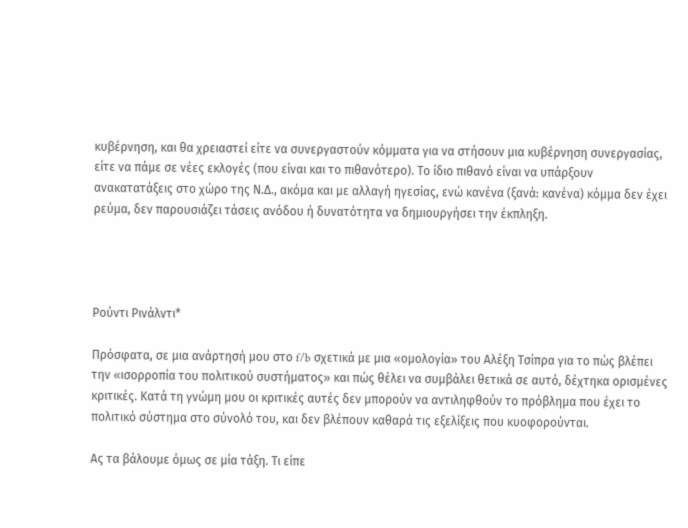κυβέρνηση, και θα χρειαστεί είτε να συνεργαστούν κόμματα για να στήσουν μια κυβέρνηση συνεργασίας, είτε να πάμε σε νέες εκλογές (που είναι και το πιθανότερο). Το ίδιο πιθανό είναι να υπάρξουν ανακατατάξεις στο χώρο της Ν.Δ., ακόμα και με αλλαγή ηγεσίας, ενώ κανένα (ξανά: κανένα) κόμμα δεν έχει ρεύμα, δεν παρουσιάζει τάσεις ανόδου ή δυνατότητα να δημιουργήσει την έκπληξη.




Ρούντι Ρινάλντι*

Πρόσφατα, σε μια ανάρτησή μου στο f/b σχετικά με μια «ομολογία» του Αλέξη Τσίπρα για το πώς βλέπει την «ισορροπία του πολιτικού συστήματος» και πώς θέλει να συμβάλει θετικά σε αυτό, δέχτηκα ορισμένες κριτικές. Κατά τη γνώμη μου οι κριτικές αυτές δεν μπορούν να αντιληφθούν το πρόβλημα που έχει το πολιτικό σύστημα στο σύνολό του, και δεν βλέπουν καθαρά τις εξελίξεις που κυοφορούνται.

Ας τα βάλουμε όμως σε μία τάξη. Τι είπε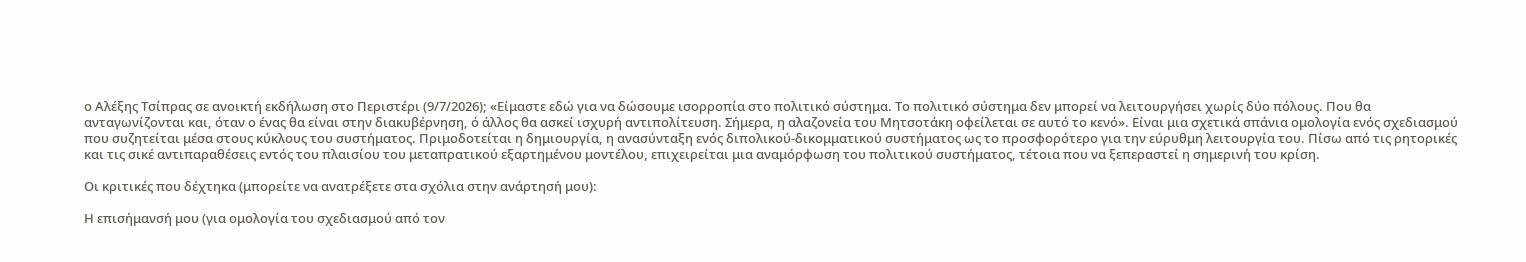ο Αλέξης Τσίπρας σε ανοικτή εκδήλωση στο Περιστέρι (9/7/2026); «Είμαστε εδώ για να δώσουμε ισορροπία στο πολιτικό σύστημα. Το πολιτικό σύστημα δεν μπορεί να λειτουργήσει χωρίς δύο πόλους. Που θα ανταγωνίζονται και, όταν ο ένας θα είναι στην διακυβέρνηση, ό άλλος θα ασκεί ισχυρή αντιπολίτευση. Σήμερα, η αλαζονεία του Μητσοτάκη οφείλεται σε αυτό το κενό». Είναι μια σχετικά σπάνια ομολογία ενός σχεδιασμού που συζητείται μέσα στους κύκλους του συστήματος. Πριμοδοτείται η δημιουργία, η ανασύνταξη ενός διπολικού-δικομματικού συστήματος ως το προσφορότερο για την εύρυθμη λειτουργία του. Πίσω από τις ρητορικές και τις σικέ αντιπαραθέσεις εντός του πλαισίου του μεταπρατικού εξαρτημένου μοντέλου, επιχειρείται μια αναμόρφωση του πολιτικού συστήματος, τέτοια που να ξεπεραστεί η σημερινή του κρίση.

Οι κριτικές που δέχτηκα (μπορείτε να ανατρέξετε στα σχόλια στην ανάρτησή μου):

Η επισήμανσή μου (για ομολογία του σχεδιασμού από τον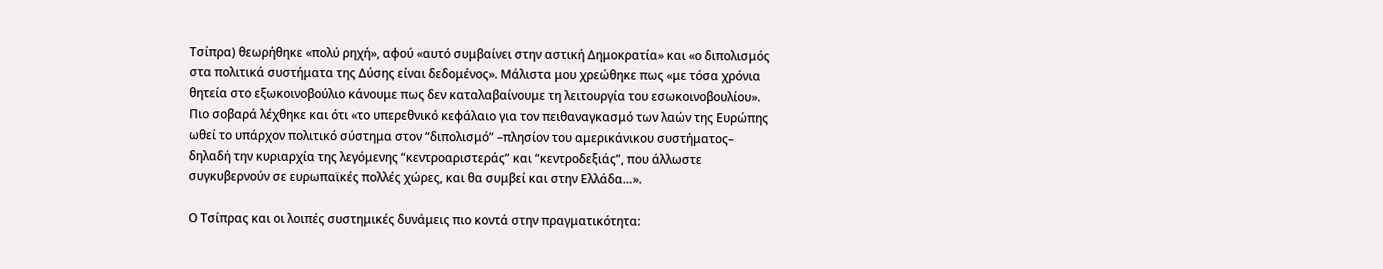Τσίπρα) θεωρήθηκε «πολύ ρηχή», αφού «αυτό συμβαίνει στην αστική Δημοκρατία» και «ο διπολισμός στα πολιτικά συστήματα της Δύσης είναι δεδομένος». Μάλιστα μου χρεώθηκε πως «με τόσα χρόνια θητεία στο εξωκοινοβούλιο κάνουμε πως δεν καταλαβαίνουμε τη λειτουργία του εσωκοινοβουλίου». Πιο σοβαρά λέχθηκε και ότι «το υπερεθνικό κεφάλαιο για τον πειθαναγκασμό των λαών της Ευρώπης ωθεί το υπάρχον πολιτικό σύστημα στον “διπολισμό” –πλησίον του αμερικάνικου συστήματος– δηλαδή την κυριαρχία της λεγόμενης “κεντροαριστεράς” και “κεντροδεξιάς”, που άλλωστε συγκυβερνούν σε ευρωπαϊκές πολλές χώρες, και θα συμβεί και στην Ελλάδα…».

Ο Τσίπρας και οι λοιπές συστημικές δυνάμεις πιο κοντά στην πραγματικότητα: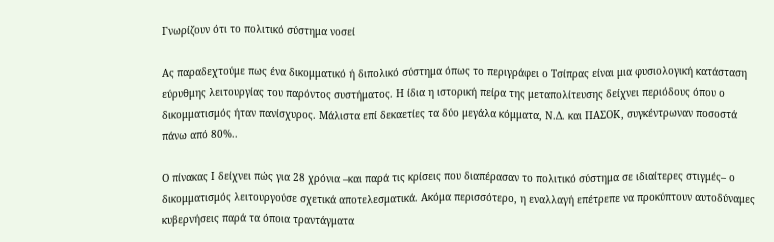Γνωρίζουν ότι το πολιτικό σύστημα νοσεί

Ας παραδεχτούμε πως ένα δικομματικό ή διπολικό σύστημα όπως το περιγράφει ο Τσίπρας είναι μια φυσιολογική κατάσταση εύρυθμης λειτουργίας του παρόντος συστήματος. Η ίδια η ιστορική πείρα της μεταπολίτευσης δείχνει περιόδους όπου ο δικομματισμός ήταν πανίσχυρος. Μάλιστα επί δεκαετίες τα δύο μεγάλα κόμματα, Ν.Δ. και ΠΑΣΟΚ, συγκέντρωναν ποσοστά πάνω από 80%..

Ο πίνακας Ι δείχνει πώς για 28 χρόνια –και παρά τις κρίσεις που διαπέρασαν το πολιτικό σύστημα σε ιδιαίτερες στιγμές– ο δικομματισμός λειτουργούσε σχετικά αποτελεσματικά. Ακόμα περισσότερο, η εναλλαγή επέτρεπε να προκύπτουν αυτοδύναμες κυβερνήσεις παρά τα όποια τραντάγματα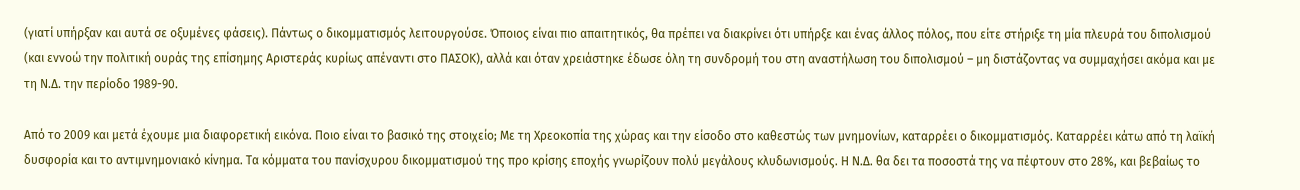(γιατί υπήρξαν και αυτά σε οξυμένες φάσεις). Πάντως ο δικομματισμός λειτουργούσε. Όποιος είναι πιο απαιτητικός, θα πρέπει να διακρίνει ότι υπήρξε και ένας άλλος πόλος, που είτε στήριξε τη μία πλευρά του διπολισμού (και εννοώ την πολιτική ουράς της επίσημης Αριστεράς κυρίως απέναντι στο ΠΑΣΟΚ), αλλά και όταν χρειάστηκε έδωσε όλη τη συνδρομή του στη αναστήλωση του διπολισμού – μη διστάζοντας να συμμαχήσει ακόμα και με τη Ν.Δ. την περίοδο 1989-90.

Από το 2009 και μετά έχουμε μια διαφορετική εικόνα. Ποιο είναι το βασικό της στοιχείο; Με τη Χρεοκοπία της χώρας και την είσοδο στο καθεστώς των μνημονίων, καταρρέει ο δικομματισμός. Καταρρέει κάτω από τη λαϊκή δυσφορία και το αντιμνημονιακό κίνημα. Τα κόμματα του πανίσχυρου δικομματισμού της προ κρίσης εποχής γνωρίζουν πολύ μεγάλους κλυδωνισμούς. Η Ν.Δ. θα δει τα ποσοστά της να πέφτουν στο 28%, και βεβαίως το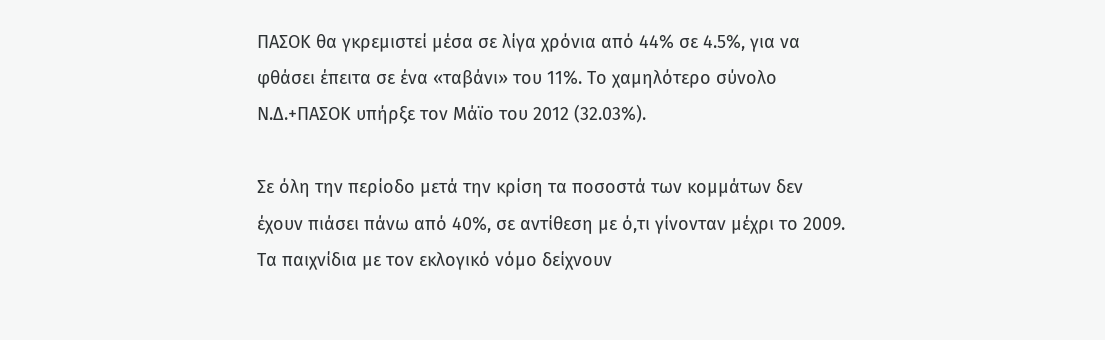ΠΑΣΟΚ θα γκρεμιστεί μέσα σε λίγα χρόνια από 44% σε 4.5%, για να φθάσει έπειτα σε ένα «ταβάνι» του 11%. Το χαμηλότερο σύνολο Ν.Δ.+ΠΑΣΟΚ υπήρξε τον Μάϊο του 2012 (32.03%).

Σε όλη την περίοδο μετά την κρίση τα ποσοστά των κομμάτων δεν έχουν πιάσει πάνω από 40%, σε αντίθεση με ό,τι γίνονταν μέχρι το 2009. Τα παιχνίδια με τον εκλογικό νόμο δείχνουν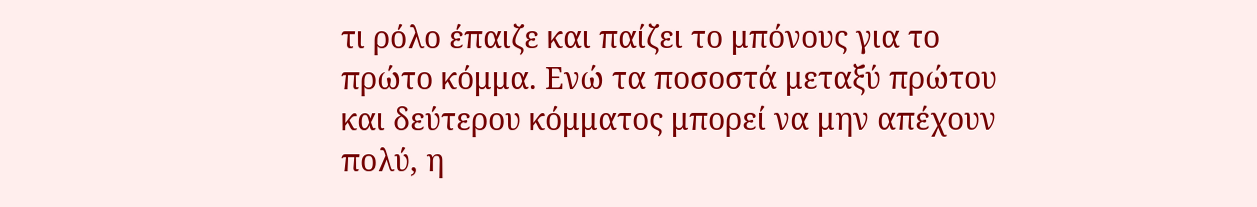τι ρόλο έπαιζε και παίζει το μπόνους για το πρώτο κόμμα. Ενώ τα ποσοστά μεταξύ πρώτου και δεύτερου κόμματος μπορεί να μην απέχουν πολύ, η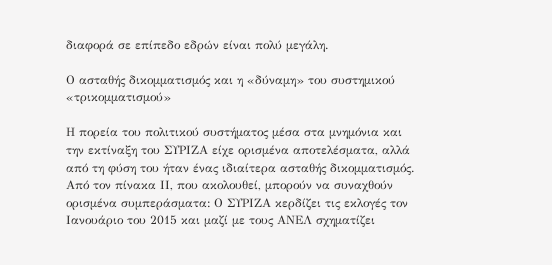διαφορά σε επίπεδο εδρών είναι πολύ μεγάλη.

Ο ασταθής δικομματισμός και η «δύναμη» του συστημικού «τρικομματισμού»

Η πορεία του πολιτικού συστήματος μέσα στα μνημόνια και την εκτίναξη του ΣΥΡΙΖΑ είχε ορισμένα αποτελέσματα, αλλά από τη φύση του ήταν ένας ιδιαίτερα ασταθής δικομματισμός. Από τον πίνακα ΙΙ, που ακολουθεί, μπορούν να συναχθούν ορισμένα συμπεράσματα: Ο ΣΥΡΙΖΑ κερδίζει τις εκλογές τον Ιανουάριο του 2015 και μαζί με τους ΑΝΕΛ σχηματίζει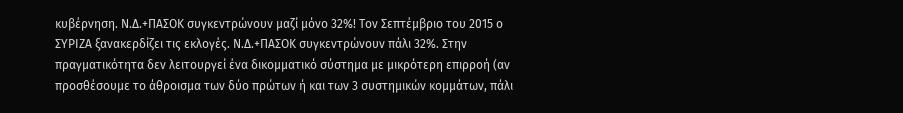κυβέρνηση. Ν.Δ.+ΠΑΣΟΚ συγκεντρώνουν μαζί μόνο 32%! Τον Σεπτέμβριο του 2015 ο ΣΥΡΙΖΑ ξανακερδίζει τις εκλογές. Ν.Δ.+ΠΑΣΟΚ συγκεντρώνουν πάλι 32%. Στην πραγματικότητα δεν λειτουργεί ένα δικομματικό σύστημα με μικρότερη επιρροή (αν προσθέσουμε το άθροισμα των δύο πρώτων ή και των 3 συστημικών κομμάτων, πάλι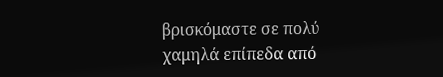βρισκόμαστε σε πολύ χαμηλά επίπεδα από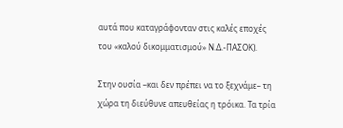αυτά που καταγράφονταν στις καλές εποχές του «καλού δικομματισμού» Ν.Δ.-ΠΑΣΟΚ).

Στην ουσία –και δεν πρέπει να το ξεχνάμε– τη χώρα τη διεύθυνε απευθείας η τρόικα. Τα τρία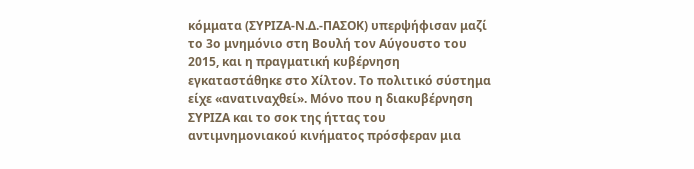κόμματα (ΣΥΡΙΖΑ-Ν.Δ.-ΠΑΣΟΚ) υπερψήφισαν μαζί το 3ο μνημόνιο στη Βουλή τον Αύγουστο του 2015, και η πραγματική κυβέρνηση εγκαταστάθηκε στο Χίλτον. Το πολιτικό σύστημα είχε «ανατιναχθεί». Μόνο που η διακυβέρνηση ΣΥΡΙΖΑ και το σοκ της ήττας του αντιμνημονιακού κινήματος πρόσφεραν μια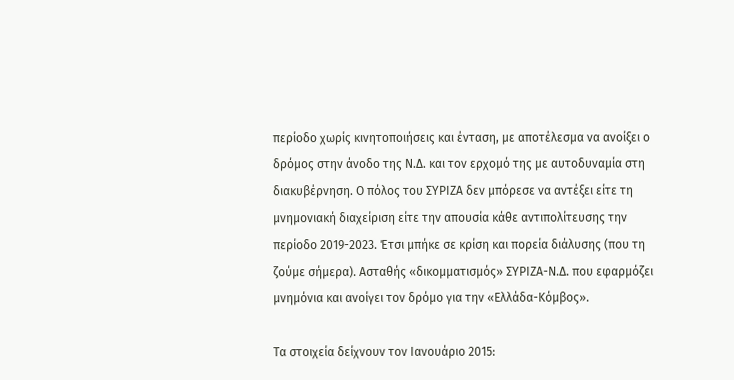περίοδο χωρίς κινητοποιήσεις και ένταση, με αποτέλεσμα να ανοίξει ο δρόμος στην άνοδο της Ν.Δ. και τον ερχομό της με αυτοδυναμία στη διακυβέρνηση. Ο πόλος του ΣΥΡΙΖΑ δεν μπόρεσε να αντέξει είτε τη μνημονιακή διαχείριση είτε την απουσία κάθε αντιπολίτευσης την περίοδο 2019-2023. Έτσι μπήκε σε κρίση και πορεία διάλυσης (που τη ζούμε σήμερα). Ασταθής «δικομματισμός» ΣΥΡΙΖΑ-Ν.Δ. που εφαρμόζει μνημόνια και ανοίγει τον δρόμο για την «Ελλάδα-Κόμβος».

Τα στοιχεία δείχνουν τον Ιανουάριο 2015: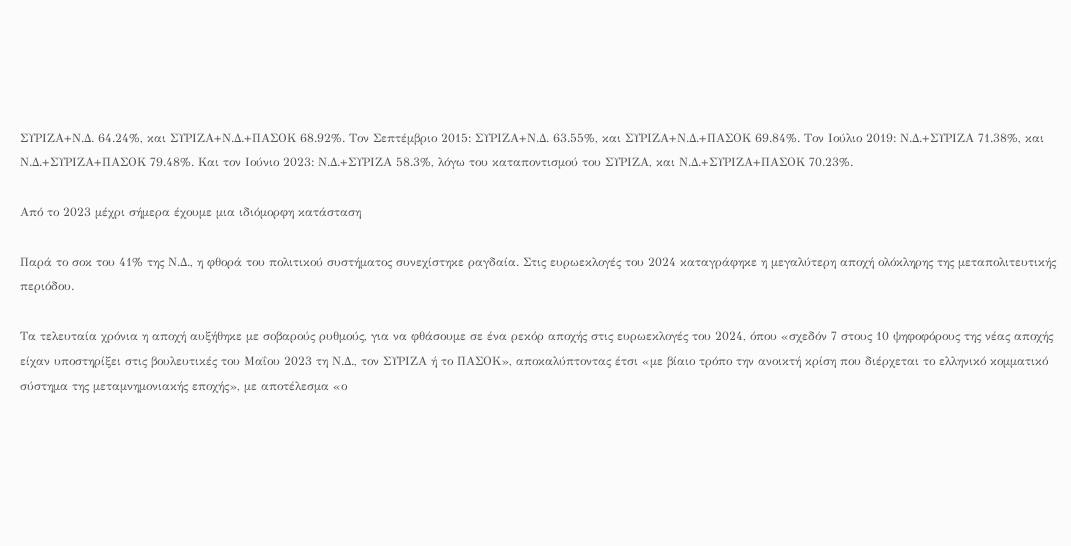ΣΥΡΙΖΑ+Ν.Δ. 64.24%, και ΣΥΡΙΖΑ+Ν.Δ.+ΠΑΣΟΚ 68.92%. Τον Σεπτέμβριο 2015: ΣΥΡΙΖΑ+Ν.Δ. 63.55%, και ΣΥΡΙΖΑ+Ν.Δ.+ΠΑΣΟΚ 69.84%. Τον Ιούλιο 2019: Ν.Δ.+ΣΥΡΙΖΑ 71.38%, και Ν.Δ.+ΣΥΡΙΖΑ+ΠΑΣΟΚ 79.48%. Και τον Ιούνιο 2023: Ν.Δ.+ΣΥΡΙΖΑ 58.3%, λόγω του καταποντισμού του ΣΥΡΙΖΑ, και Ν.Δ.+ΣΥΡΙΖΑ+ΠΑΣΟΚ 70.23%.

Από το 2023 μέχρι σήμερα έχουμε μια ιδιόμορφη κατάσταση

Παρά το σοκ του 41% της Ν.Δ., η φθορά του πολιτικού συστήματος συνεχίστηκε ραγδαία. Στις ευρωεκλογές του 2024 καταγράφηκε η μεγαλύτερη αποχή ολόκληρης της μεταπολιτευτικής περιόδου.

Τα τελευταία χρόνια η αποχή αυξήθηκε με σοβαρούς ρυθμούς, για να φθάσουμε σε ένα ρεκόρ αποχής στις ευρωεκλογές του 2024, όπου «σχεδόν 7 στους 10 ψηφοφόρους της νέας αποχής είχαν υποστηρίξει στις βουλευτικές του Μαΐου 2023 τη Ν.Δ., τον ΣΥΡΙΖΑ ή το ΠΑΣΟΚ», αποκαλύπτοντας έτσι «με βίαιο τρόπο την ανοικτή κρίση που διέρχεται το ελληνικό κομματικό σύστημα της μεταμνημονιακής εποχής», με αποτέλεσμα «ο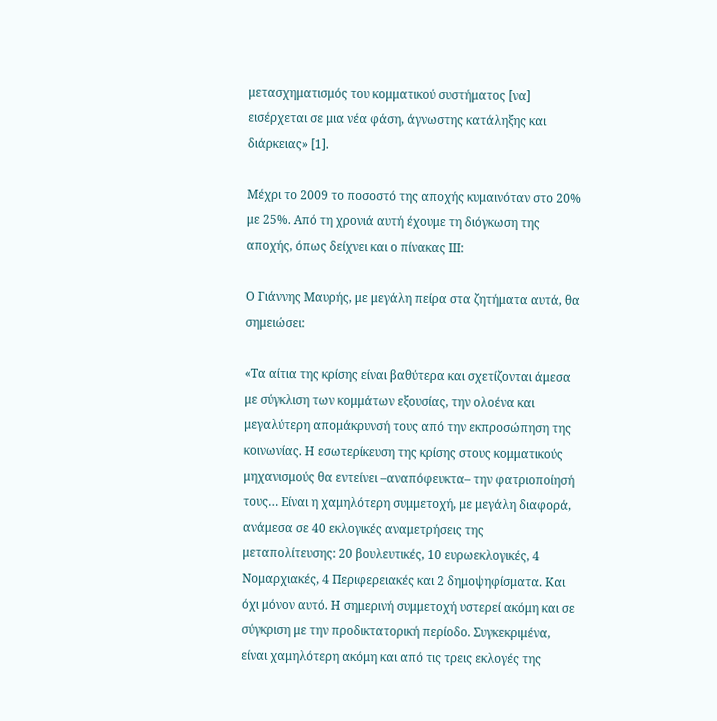μετασχηματισμός του κομματικού συστήματος [να] εισέρχεται σε μια νέα φάση, άγνωστης κατάληξης και διάρκειας» [1].

Μέχρι το 2009 το ποσοστό της αποχής κυμαινόταν στο 20% με 25%. Από τη χρονιά αυτή έχουμε τη διόγκωση της αποχής, όπως δείχνει και ο πίνακας ΙΙΙ:

Ο Γιάννης Μαυρής, με μεγάλη πείρα στα ζητήματα αυτά, θα σημειώσει:

«Τα αίτια της κρίσης είναι βαθύτερα και σχετίζονται άμεσα με σύγκλιση των κομμάτων εξουσίας, την ολοένα και μεγαλύτερη απομάκρυνσή τους από την εκπροσώπηση της κοινωνίας. Η εσωτερίκευση της κρίσης στους κομματικούς μηχανισμούς θα εντείνει –αναπόφευκτα– την φατριοποίησή τους… Είναι η χαμηλότερη συμμετοχή, με μεγάλη διαφορά, ανάμεσα σε 40 εκλογικές αναμετρήσεις της μεταπολίτευσης: 20 βουλευτικές, 10 ευρωεκλογικές, 4 Νομαρχιακές, 4 Περιφερειακές και 2 δημοψηφίσματα. Και όχι μόνον αυτό. Η σημερινή συμμετοχή υστερεί ακόμη και σε σύγκριση με την προδικτατορική περίοδο. Συγκεκριμένα, είναι χαμηλότερη ακόμη και από τις τρεις εκλογές της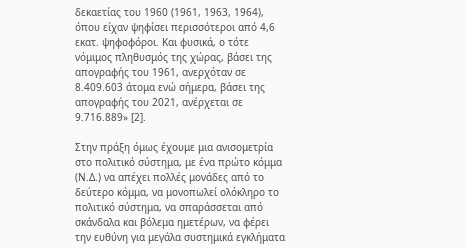δεκαετίας του 1960 (1961, 1963, 1964), όπου είχαν ψηφίσει περισσότεροι από 4,6 εκατ. ψηφοφόροι. Και φυσικά, ο τότε νόμιμος πληθυσμός της χώρας, βάσει της απογραφής του 1961, ανερχόταν σε 8.409.603 άτομα ενώ σήμερα, βάσει της απογραφής του 2021, ανέρχεται σε 9.716.889» [2].

Στην πράξη όμως έχουμε μια ανισομετρία στο πολιτικό σύστημα, με ένα πρώτο κόμμα (Ν.Δ.) να απέχει πολλές μονάδες από το δεύτερο κόμμα, να μονοπωλεί ολόκληρο το πολιτικό σύστημα, να σπαράσσεται από σκάνδαλα και βόλεμα ημετέρων, να φέρει την ευθύνη για μεγάλα συστημικά εγκλήματα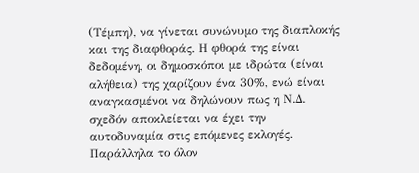(Τέμπη), να γίνεται συνώνυμο της διαπλοκής και της διαφθοράς. Η φθορά της είναι δεδομένη, οι δημοσκόποι με ιδρώτα (είναι αλήθεια) της χαρίζουν ένα 30%, ενώ είναι αναγκασμένοι να δηλώνουν πως η Ν.Δ. σχεδόν αποκλείεται να έχει την αυτοδυναμία στις επόμενες εκλογές. Παράλληλα το όλον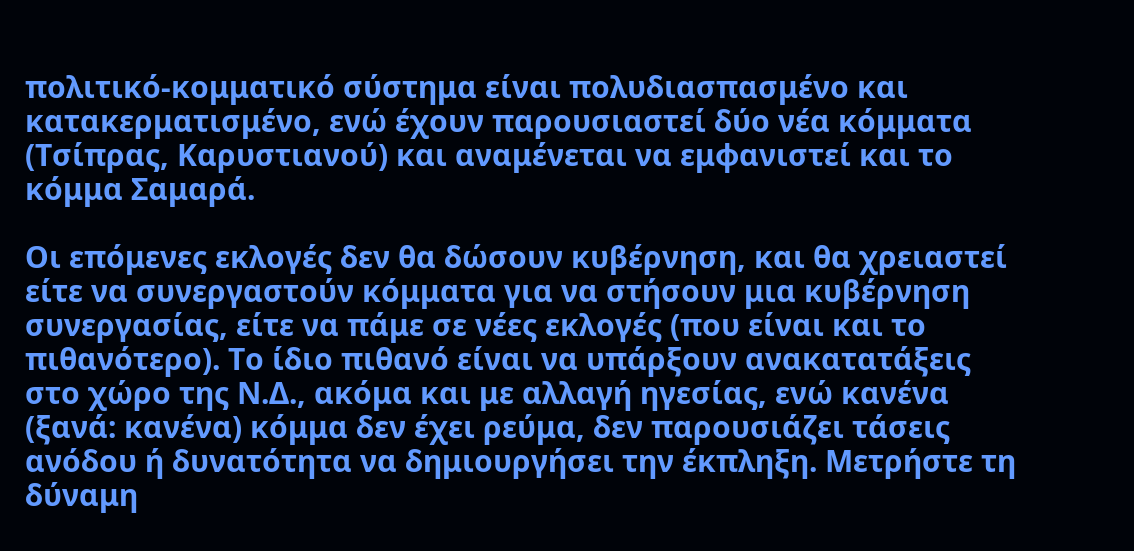πολιτικό-κομματικό σύστημα είναι πολυδιασπασμένο και κατακερματισμένο, ενώ έχουν παρουσιαστεί δύο νέα κόμματα (Τσίπρας, Καρυστιανού) και αναμένεται να εμφανιστεί και το κόμμα Σαμαρά.

Οι επόμενες εκλογές δεν θα δώσουν κυβέρνηση, και θα χρειαστεί είτε να συνεργαστούν κόμματα για να στήσουν μια κυβέρνηση συνεργασίας, είτε να πάμε σε νέες εκλογές (που είναι και το πιθανότερο). Το ίδιο πιθανό είναι να υπάρξουν ανακατατάξεις στο χώρο της Ν.Δ., ακόμα και με αλλαγή ηγεσίας, ενώ κανένα (ξανά: κανένα) κόμμα δεν έχει ρεύμα, δεν παρουσιάζει τάσεις ανόδου ή δυνατότητα να δημιουργήσει την έκπληξη. Μετρήστε τη δύναμη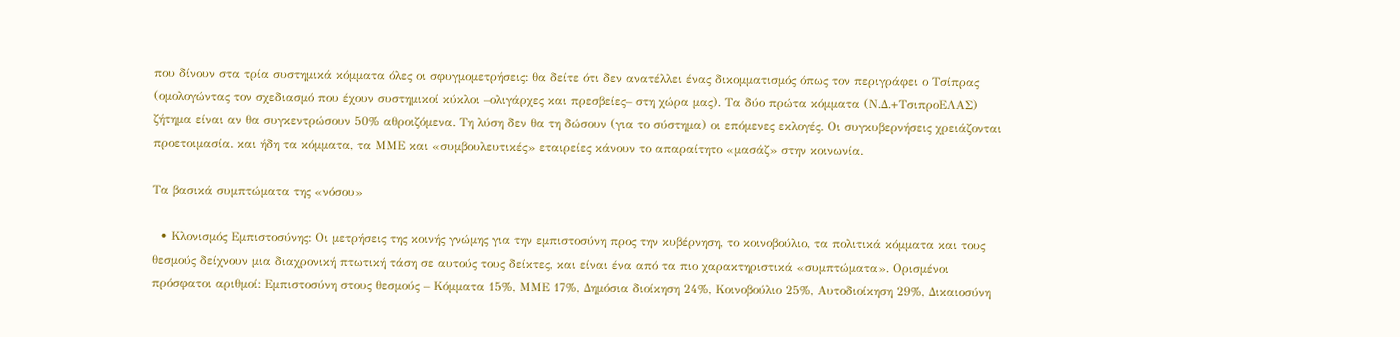που δίνουν στα τρία συστημικά κόμματα όλες οι σφυγμομετρήσεις: θα δείτε ότι δεν ανατέλλει ένας δικομματισμός όπως τον περιγράφει ο Τσίπρας (ομολογώντας τον σχεδιασμό που έχουν συστημικοί κύκλοι –ολιγάρχες και πρεσβείες– στη χώρα μας). Τα δύο πρώτα κόμματα (Ν.Δ.+ΤσιπροΕΛΑΣ) ζήτημα είναι αν θα συγκεντρώσουν 50% αθροιζόμενα. Τη λύση δεν θα τη δώσουν (για το σύστημα) οι επόμενες εκλογές. Οι συγκυβερνήσεις χρειάζονται προετοιμασία. και ήδη τα κόμματα, τα ΜΜΕ και «συμβουλευτικές» εταιρείες κάνουν το απαραίτητο «μασάζ» στην κοινωνία.

Τα βασικά συμπτώματα της «νόσου»

  • Κλονισμός Εμπιστοσύνης: Οι μετρήσεις της κοινής γνώμης για την εμπιστοσύνη προς την κυβέρνηση, το κοινοβούλιο, τα πολιτικά κόμματα και τους θεσμούς δείχνουν μια διαχρονική πτωτική τάση σε αυτούς τους δείκτες, και είναι ένα από τα πιο χαρακτηριστικά «συμπτώματα». Ορισμένοι πρόσφατοι αριθμοί: Εμπιστοσύνη στους θεσμούς – Κόμματα 15%, ΜΜΕ 17%, Δημόσια διοίκηση 24%, Κοινοβούλιο 25%, Αυτοδιοίκηση 29%, Δικαιοσύνη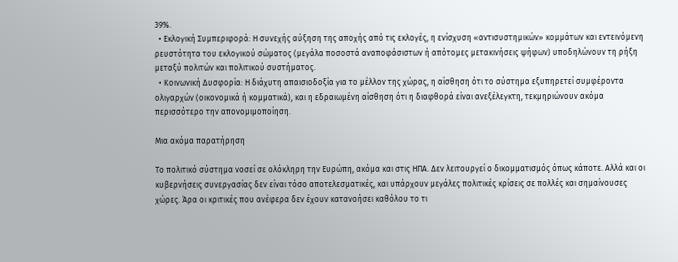39%.
  • Εκλογική Συμπεριφορά: Η συνεχής αύξηση της αποχής από τις εκλογές, η ενίσχυση «αντισυστημικών» κομμάτων και εντεινόμενη ρευστότητα του εκλογικού σώματος (μεγάλα ποσοστά αναποφάσιστων ή απότομες μετακινήσεις ψήφων) υποδηλώνουν τη ρήξη μεταξύ πολιτών και πολιτικού συστήματος.
  • Κοινωνική Δυσφορία: Η διάχυτη απαισιοδοξία για το μέλλον της χώρας, η αίσθηση ότι το σύστημα εξυπηρετεί συμφέροντα ολιγαρχών (οικονομικά ή κομματικά), και η εδραιωμένη αίσθηση ότι η διαφθορά είναι ανεξέλεγκτη, τεκμηριώνουν ακόμα περισσότερο την απονομιμοποίηση.

Μια ακόμα παρατήρηση

Το πολιτικό σύστημα νοσεί σε ολόκληρη την Ευρώπη, ακόμα και στις ΗΠΑ. Δεν λειτουργεί ο δικομματισμός όπως κάποτε. Αλλά και οι κυβερνήσεις συνεργασίας δεν είναι τόσο αποτελεσματικές, και υπάρχουν μεγάλες πολιτικές κρίσεις σε πολλές και σημαίνουσες χώρες. Άρα οι κριτικές που ανέφερα δεν έχουν κατανοήσει καθόλου το τι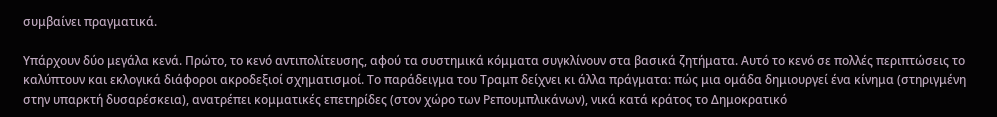συμβαίνει πραγματικά.

Υπάρχουν δύο μεγάλα κενά. Πρώτο, το κενό αντιπολίτευσης, αφού τα συστημικά κόμματα συγκλίνουν στα βασικά ζητήματα. Αυτό το κενό σε πολλές περιπτώσεις το καλύπτουν και εκλογικά διάφοροι ακροδεξιοί σχηματισμοί. Το παράδειγμα του Τραμπ δείχνει κι άλλα πράγματα: πώς μια ομάδα δημιουργεί ένα κίνημα (στηριγμένη στην υπαρκτή δυσαρέσκεια), ανατρέπει κομματικές επετηρίδες (στον χώρο των Ρεπουμπλικάνων), νικά κατά κράτος το Δημοκρατικό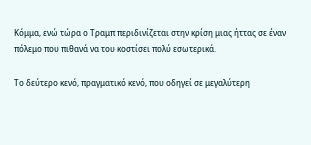Κόμμα, ενώ τώρα ο Τραμπ περιδινίζεται στην κρίση μιας ήττας σε έναν πόλεμο που πιθανά να του κοστίσει πολύ εσωτερικά.

Το δεύτερο κενό, πραγματικό κενό, που οδηγεί σε μεγαλύτερη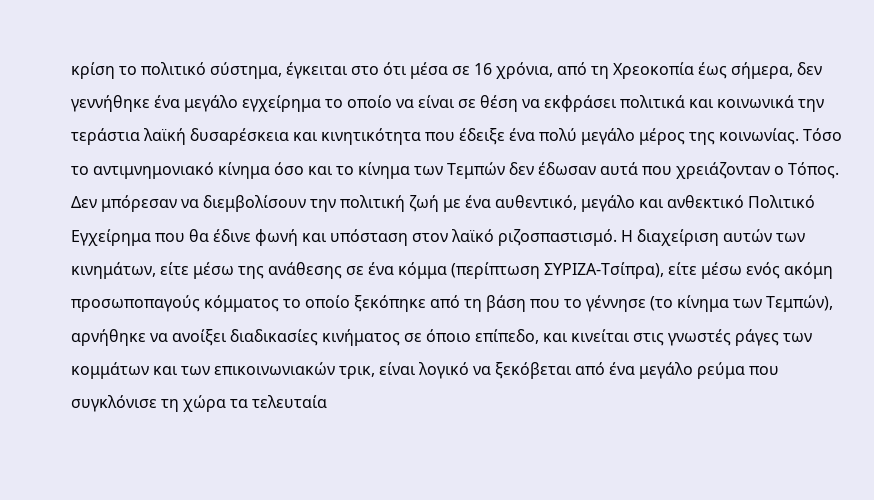κρίση το πολιτικό σύστημα, έγκειται στο ότι μέσα σε 16 χρόνια, από τη Χρεοκοπία έως σήμερα, δεν γεννήθηκε ένα μεγάλο εγχείρημα το οποίο να είναι σε θέση να εκφράσει πολιτικά και κοινωνικά την τεράστια λαϊκή δυσαρέσκεια και κινητικότητα που έδειξε ένα πολύ μεγάλο μέρος της κοινωνίας. Τόσο το αντιμνημονιακό κίνημα όσο και το κίνημα των Τεμπών δεν έδωσαν αυτά που χρειάζονταν ο Τόπος. Δεν μπόρεσαν να διεμβολίσουν την πολιτική ζωή με ένα αυθεντικό, μεγάλο και ανθεκτικό Πολιτικό Εγχείρημα που θα έδινε φωνή και υπόσταση στον λαϊκό ριζοσπαστισμό. Η διαχείριση αυτών των κινημάτων, είτε μέσω της ανάθεσης σε ένα κόμμα (περίπτωση ΣΥΡΙΖΑ-Τσίπρα), είτε μέσω ενός ακόμη προσωποπαγούς κόμματος το οποίο ξεκόπηκε από τη βάση που το γέννησε (το κίνημα των Τεμπών), αρνήθηκε να ανοίξει διαδικασίες κινήματος σε όποιο επίπεδο, και κινείται στις γνωστές ράγες των κομμάτων και των επικοινωνιακών τρικ, είναι λογικό να ξεκόβεται από ένα μεγάλο ρεύμα που συγκλόνισε τη χώρα τα τελευταία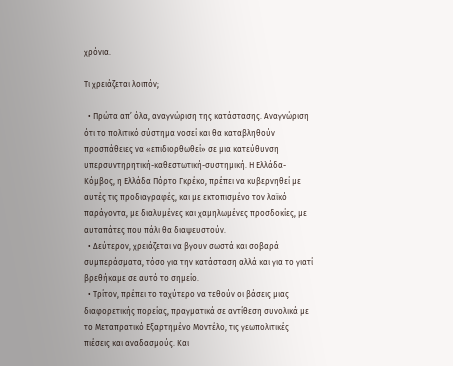χρόνια.

Τι χρειάζεται λοιπόν;

  • Πρώτα απ’ όλα, αναγνώριση της κατάστασης. Αναγνώριση ότι το πολιτικό σύστημα νοσεί και θα καταβληθούν προσπάθειες να «επιδιορθωθεί» σε μια κατεύθυνση υπερσυντηρητική-καθεστωτική-συστημική. Η Ελλάδα-Κόμβος, η Ελλάδα Πόρτο Γκρέκο, πρέπει να κυβερνηθεί με αυτές τις προδιαγραφές, και με εκτοπισμένο τον λαϊκό παράγοντα, με διαλυμένες και χαμηλωμένες προσδοκίες, με αυταπάτες που πάλι θα διαψευστούν.
  • Δεύτερον, χρειάζεται να βγουν σωστά και σοβαρά συμπεράσματα, τόσο για την κατάσταση αλλά και για το γιατί βρεθήκαμε σε αυτό το σημείο.
  • Τρίτον, πρέπει το ταχύτερο να τεθούν οι βάσεις μιας διαφορετικής πορείας, πραγματικά σε αντίθεση συνολικά με το Μεταπρατικό Εξαρτημένο Μοντέλο, τις γεωπολιτικές πιέσεις και αναδασμούς. Και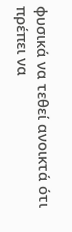φυσικά να τεθεί ανοικτά ότι πρέπει να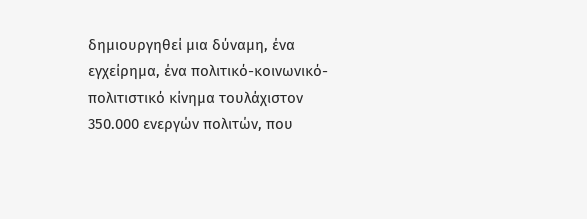δημιουργηθεί μια δύναμη, ένα εγχείρημα, ένα πολιτικό-κοινωνικό-πολιτιστικό κίνημα τουλάχιστον 350.000 ενεργών πολιτών, που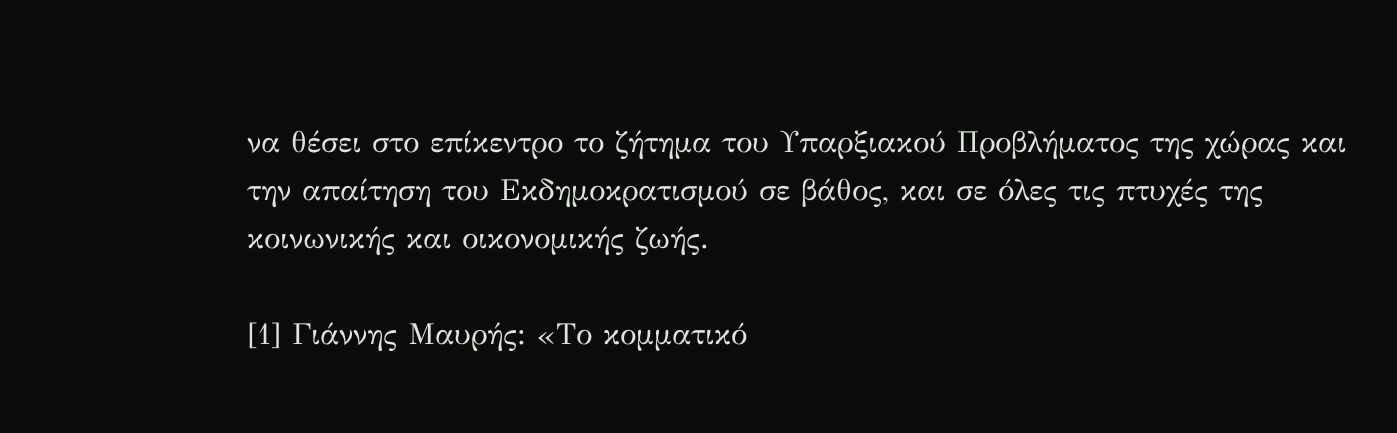να θέσει στο επίκεντρο το ζήτημα του Υπαρξιακού Προβλήματος της χώρας και την απαίτηση του Εκδημοκρατισμού σε βάθος, και σε όλες τις πτυχές της κοινωνικής και οικονομικής ζωής.

[1] Γιάννης Μαυρής: «Το κομματικό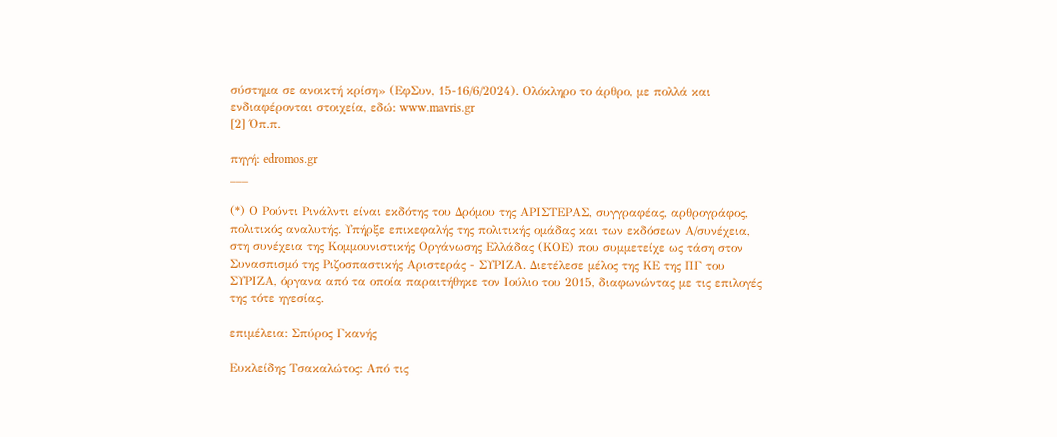σύστημα σε ανοικτή κρίση» (ΕφΣυν, 15-16/6/2024). Ολόκληρο το άρθρο, με πολλά και ενδιαφέρονται στοιχεία, εδώ: www.mavris.gr
[2] Όπ.π.

πηγή: edromos.gr
___

(*) Ο Ρούντι Ρινάλντι είναι εκδότης του Δρόμου της ΑΡΙΣΤΕΡΑΣ, συγγραφέας, αρθρογράφος, πολιτικός αναλυτής. Υπήρξε επικεφαλής της πολιτικής ομάδας και των εκδόσεων Α/συνέχεια, στη συνέχεια της Κομμουνιστικής Οργάνωσης Ελλάδας (ΚΟE) που συμμετείχε ως τάση στον Συνασπισμό της Ριζοσπαστικής Αριστεράς - ΣΥΡΙΖΑ. Διετέλεσε μέλος της ΚΕ της ΠΓ του ΣΥΡΙΖΑ, όργανα από τα οποία παραιτήθηκε τον Ιούλιο του 2015, διαφωνώντας με τις επιλογές της τότε ηγεσίας.

επιμέλεια: Σπύρος Γκανής

Ευκλείδης Τσακαλώτος: Από τις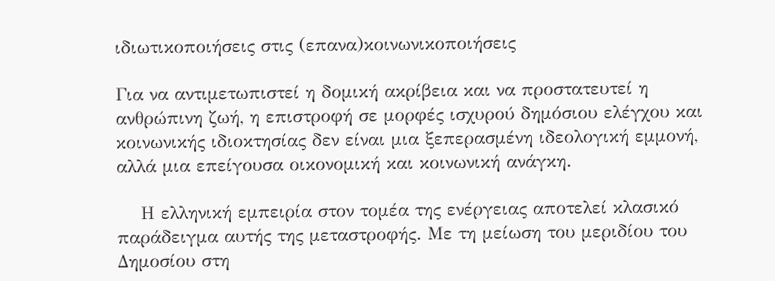ιδιωτικοποιήσεις στις (επανα)κοινωνικοποιήσεις

Για να αντιμετωπιστεί η δομική ακρίβεια και να προστατευτεί η ανθρώπινη ζωή, η επιστροφή σε μορφές ισχυρού δημόσιου ελέγχου και κοινωνικής ιδιοκτησίας δεν είναι μια ξεπερασμένη ιδεολογική εμμονή, αλλά μια επείγουσα οικονομική και κοινωνική ανάγκη.

    Η ελληνική εμπειρία στον τομέα της ενέργειας αποτελεί κλασικό παράδειγμα αυτής της μεταστροφής. Με τη μείωση του μεριδίου του Δημοσίου στη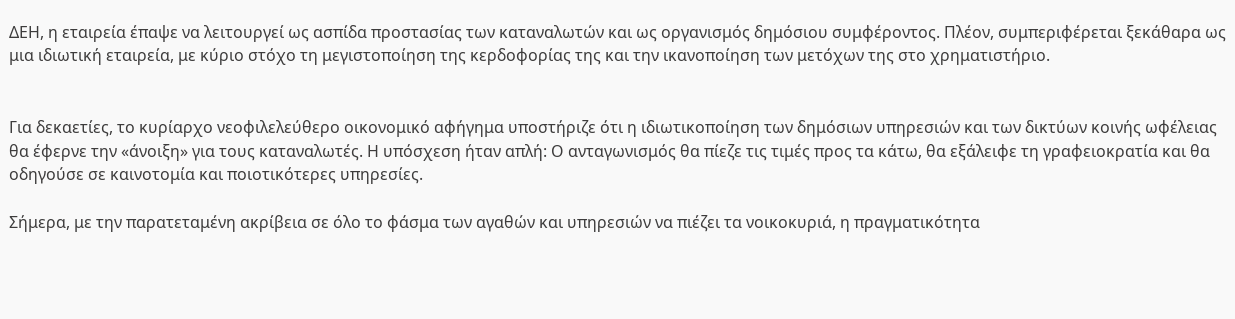ΔΕΗ, η εταιρεία έπαψε να λειτουργεί ως ασπίδα προστασίας των καταναλωτών και ως οργανισμός δημόσιου συμφέροντος. Πλέον, συμπεριφέρεται ξεκάθαρα ως μια ιδιωτική εταιρεία, με κύριο στόχο τη μεγιστοποίηση της κερδοφορίας της και την ικανοποίηση των μετόχων της στο χρηματιστήριο.


Για δεκαετίες, το κυρίαρχο νεοφιλελεύθερο οικονομικό αφήγημα υποστήριζε ότι η ιδιωτικοποίηση των δημόσιων υπηρεσιών και των δικτύων κοινής ωφέλειας θα έφερνε την «άνοιξη» για τους καταναλωτές. Η υπόσχεση ήταν απλή: Ο ανταγωνισμός θα πίεζε τις τιμές προς τα κάτω, θα εξάλειφε τη γραφειοκρατία και θα οδηγούσε σε καινοτομία και ποιοτικότερες υπηρεσίες.

Σήμερα, με την παρατεταμένη ακρίβεια σε όλο το φάσμα των αγαθών και υπηρεσιών να πιέζει τα νοικοκυριά, η πραγματικότητα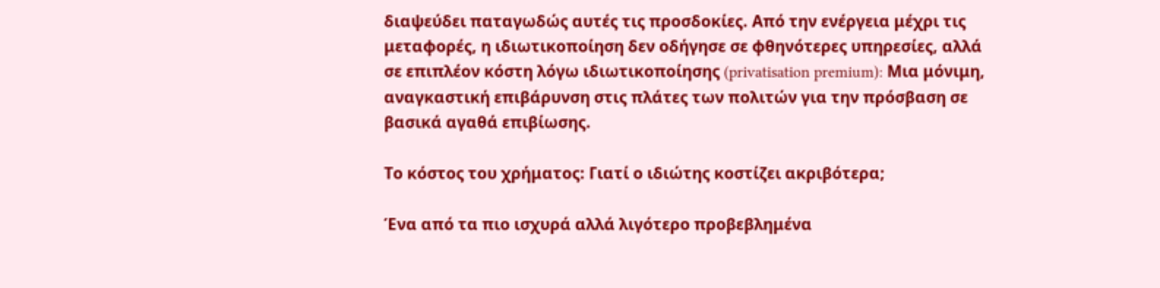διαψεύδει παταγωδώς αυτές τις προσδοκίες. Από την ενέργεια μέχρι τις μεταφορές, η ιδιωτικοποίηση δεν οδήγησε σε φθηνότερες υπηρεσίες, αλλά σε επιπλέον κόστη λόγω ιδιωτικοποίησης (privatisation premium): Μια μόνιμη, αναγκαστική επιβάρυνση στις πλάτες των πολιτών για την πρόσβαση σε βασικά αγαθά επιβίωσης.

Το κόστος του χρήματος: Γιατί ο ιδιώτης κοστίζει ακριβότερα;

Ένα από τα πιο ισχυρά αλλά λιγότερο προβεβλημένα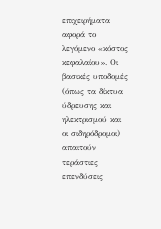επιχειρήματα αφορά το λεγόμενο «κόστος κεφαλαίου». Οι βασικές υποδομές (όπως τα δίκτυα ύδρευσης και ηλεκτρισμού και οι σιδηρόδρομοι) απαιτούν τεράστιες επενδύσεις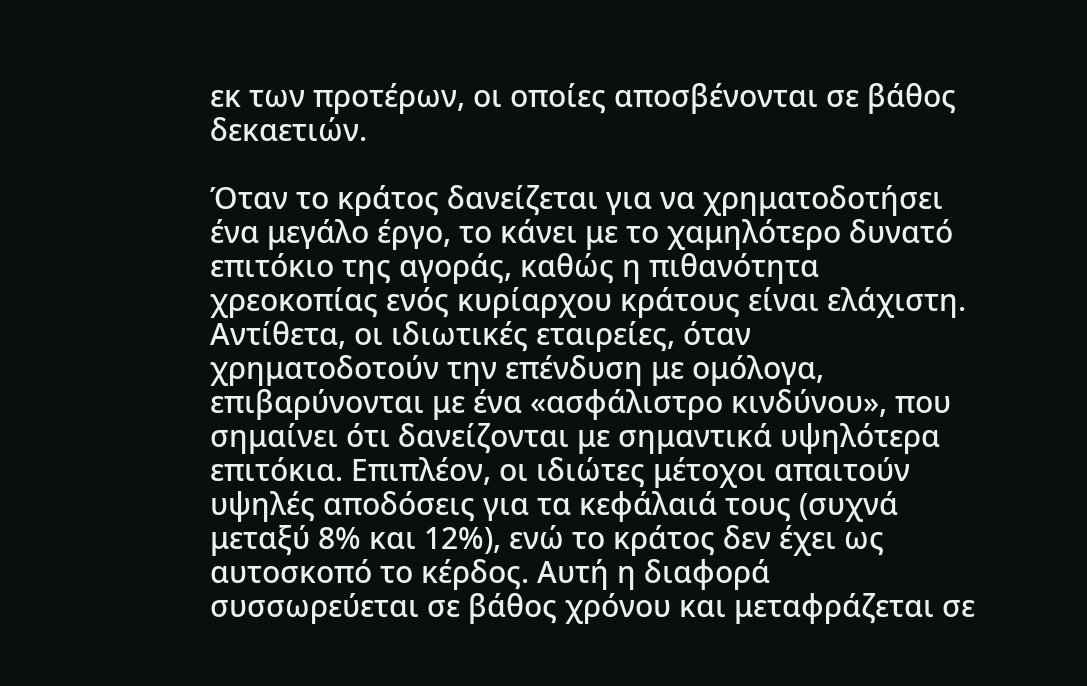εκ των προτέρων, οι οποίες αποσβένονται σε βάθος δεκαετιών.

Όταν το κράτος δανείζεται για να χρηματοδοτήσει ένα μεγάλο έργο, το κάνει με το χαμηλότερο δυνατό επιτόκιο της αγοράς, καθώς η πιθανότητα χρεοκοπίας ενός κυρίαρχου κράτους είναι ελάχιστη. Αντίθετα, οι ιδιωτικές εταιρείες, όταν χρηματοδοτούν την επένδυση με ομόλογα, επιβαρύνονται με ένα «ασφάλιστρο κινδύνου», που σημαίνει ότι δανείζονται με σημαντικά υψηλότερα επιτόκια. Επιπλέον, οι ιδιώτες μέτοχοι απαιτούν υψηλές αποδόσεις για τα κεφάλαιά τους (συχνά μεταξύ 8% και 12%), ενώ το κράτος δεν έχει ως αυτοσκοπό το κέρδος. Αυτή η διαφορά συσσωρεύεται σε βάθος χρόνου και μεταφράζεται σε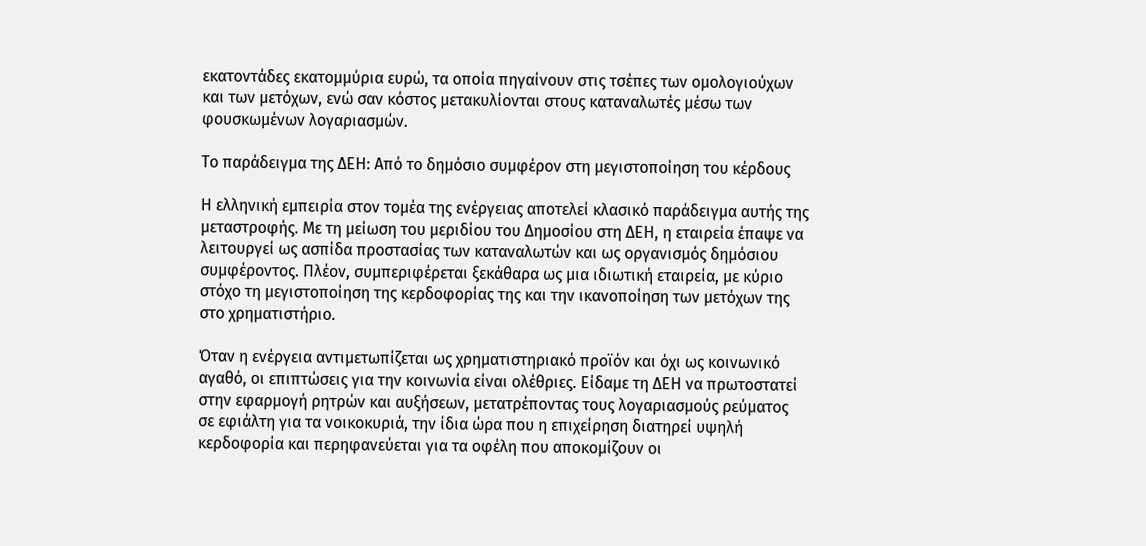εκατοντάδες εκατομμύρια ευρώ, τα οποία πηγαίνουν στις τσέπες των ομολογιούχων και των μετόχων, ενώ σαν κόστος μετακυλίονται στους καταναλωτές μέσω των φουσκωμένων λογαριασμών.

Το παράδειγμα της ΔΕΗ: Από το δημόσιο συμφέρον στη μεγιστοποίηση του κέρδους

Η ελληνική εμπειρία στον τομέα της ενέργειας αποτελεί κλασικό παράδειγμα αυτής της μεταστροφής. Με τη μείωση του μεριδίου του Δημοσίου στη ΔΕΗ, η εταιρεία έπαψε να λειτουργεί ως ασπίδα προστασίας των καταναλωτών και ως οργανισμός δημόσιου συμφέροντος. Πλέον, συμπεριφέρεται ξεκάθαρα ως μια ιδιωτική εταιρεία, με κύριο στόχο τη μεγιστοποίηση της κερδοφορίας της και την ικανοποίηση των μετόχων της στο χρηματιστήριο.

Όταν η ενέργεια αντιμετωπίζεται ως χρηματιστηριακό προϊόν και όχι ως κοινωνικό αγαθό, οι επιπτώσεις για την κοινωνία είναι ολέθριες. Είδαμε τη ΔΕΗ να πρωτοστατεί στην εφαρμογή ρητρών και αυξήσεων, μετατρέποντας τους λογαριασμούς ρεύματος σε εφιάλτη για τα νοικοκυριά, την ίδια ώρα που η επιχείρηση διατηρεί υψηλή κερδοφορία και περηφανεύεται για τα οφέλη που αποκομίζουν οι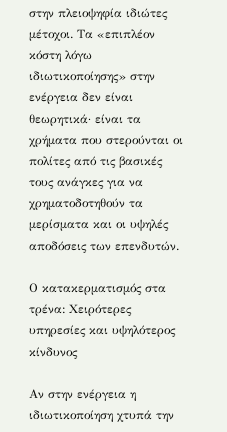στην πλειοψηφία ιδιώτες μέτοχοι. Τα «επιπλέον κόστη λόγω ιδιωτικοποίησης» στην ενέργεια δεν είναι θεωρητικά· είναι τα χρήματα που στερούνται οι πολίτες από τις βασικές τους ανάγκες για να χρηματοδοτηθούν τα μερίσματα και οι υψηλές αποδόσεις των επενδυτών.

Ο κατακερματισμός στα τρένα: Χειρότερες υπηρεσίες και υψηλότερος κίνδυνος

Αν στην ενέργεια η ιδιωτικοποίηση χτυπά την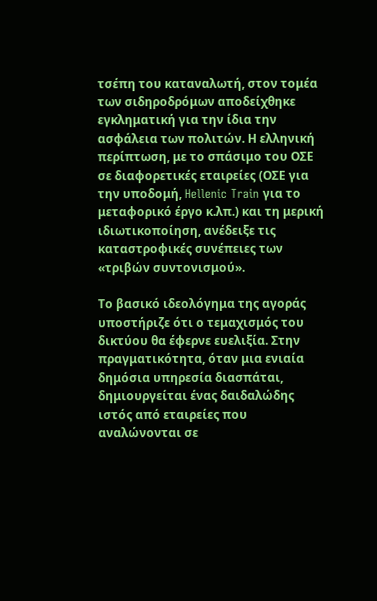τσέπη του καταναλωτή, στον τομέα των σιδηροδρόμων αποδείχθηκε εγκληματική για την ίδια την ασφάλεια των πολιτών. Η ελληνική περίπτωση, με το σπάσιμο του ΟΣΕ σε διαφορετικές εταιρείες (ΟΣΕ για την υποδομή, Hellenic Train για το μεταφορικό έργο κ.λπ.) και τη μερική ιδιωτικοποίηση, ανέδειξε τις καταστροφικές συνέπειες των «τριβών συντονισμού».

Το βασικό ιδεολόγημα της αγοράς υποστήριζε ότι ο τεμαχισμός του δικτύου θα έφερνε ευελιξία. Στην πραγματικότητα, όταν μια ενιαία δημόσια υπηρεσία διασπάται, δημιουργείται ένας δαιδαλώδης ιστός από εταιρείες που αναλώνονται σε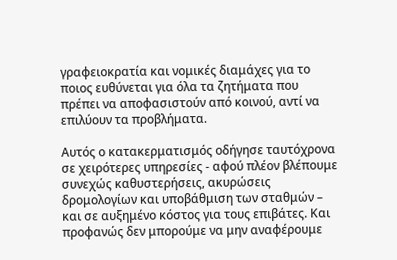γραφειοκρατία και νομικές διαμάχες για το ποιος ευθύνεται για όλα τα ζητήματα που πρέπει να αποφασιστούν από κοινού, αντί να επιλύουν τα προβλήματα.

Αυτός ο κατακερματισμός οδήγησε ταυτόχρονα σε χειρότερες υπηρεσίες - αφού πλέον βλέπουμε συνεχώς καθυστερήσεις, ακυρώσεις δρομολογίων και υποβάθμιση των σταθμών – και σε αυξημένο κόστος για τους επιβάτες. Και προφανώς δεν μπορούμε να μην αναφέρουμε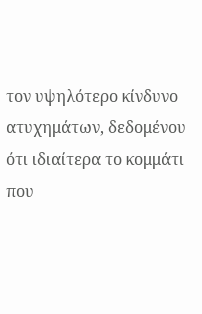τον υψηλότερο κίνδυνο ατυχημάτων, δεδομένου ότι ιδιαίτερα το κομμάτι που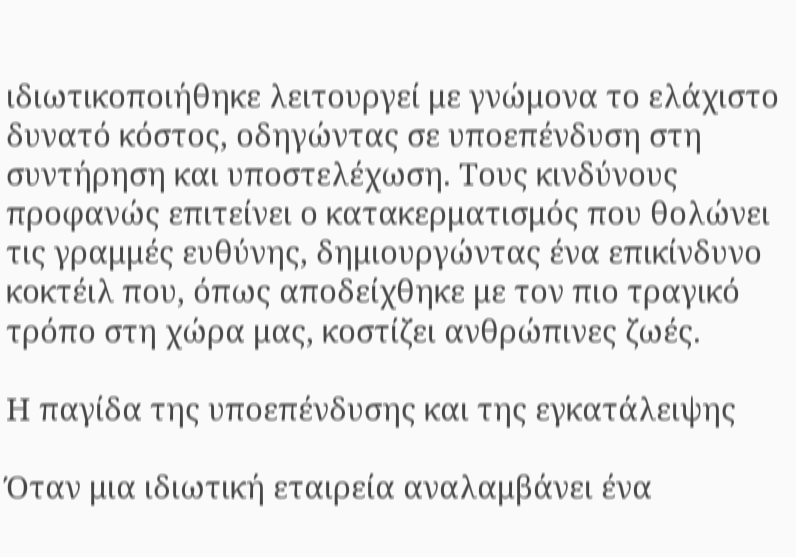ιδιωτικοποιήθηκε λειτουργεί με γνώμονα το ελάχιστο δυνατό κόστος, οδηγώντας σε υποεπένδυση στη συντήρηση και υποστελέχωση. Τους κινδύνους προφανώς επιτείνει ο κατακερματισμός που θολώνει τις γραμμές ευθύνης, δημιουργώντας ένα επικίνδυνο κοκτέιλ που, όπως αποδείχθηκε με τον πιο τραγικό τρόπο στη χώρα μας, κοστίζει ανθρώπινες ζωές.

Η παγίδα της υποεπένδυσης και της εγκατάλειψης

Όταν μια ιδιωτική εταιρεία αναλαμβάνει ένα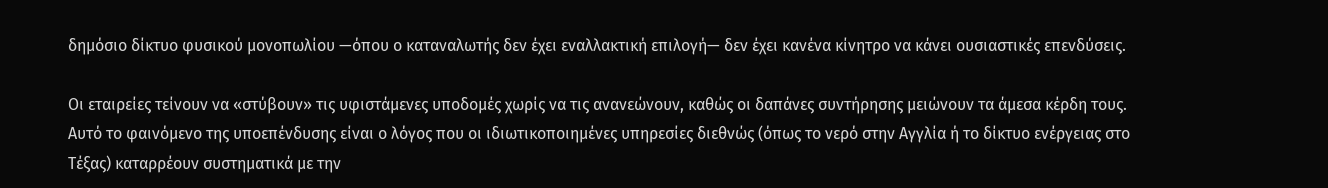δημόσιο δίκτυο φυσικού μονοπωλίου —όπου ο καταναλωτής δεν έχει εναλλακτική επιλογή— δεν έχει κανένα κίνητρο να κάνει ουσιαστικές επενδύσεις.

Οι εταιρείες τείνουν να «στύβουν» τις υφιστάμενες υποδομές χωρίς να τις ανανεώνουν, καθώς οι δαπάνες συντήρησης μειώνουν τα άμεσα κέρδη τους. Αυτό το φαινόμενο της υποεπένδυσης είναι ο λόγος που οι ιδιωτικοποιημένες υπηρεσίες διεθνώς (όπως το νερό στην Αγγλία ή το δίκτυο ενέργειας στο Τέξας) καταρρέουν συστηματικά με την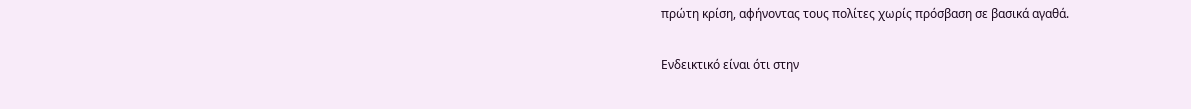πρώτη κρίση, αφήνοντας τους πολίτες χωρίς πρόσβαση σε βασικά αγαθά.

Ενδεικτικό είναι ότι στην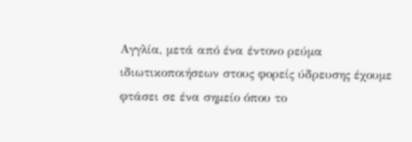Αγγλία, μετά από ένα έντονο ρεύμα ιδιωτικοποιήσεων στους φορείς ύδρευσης έχουμε φτάσει σε ένα σημείο όπου το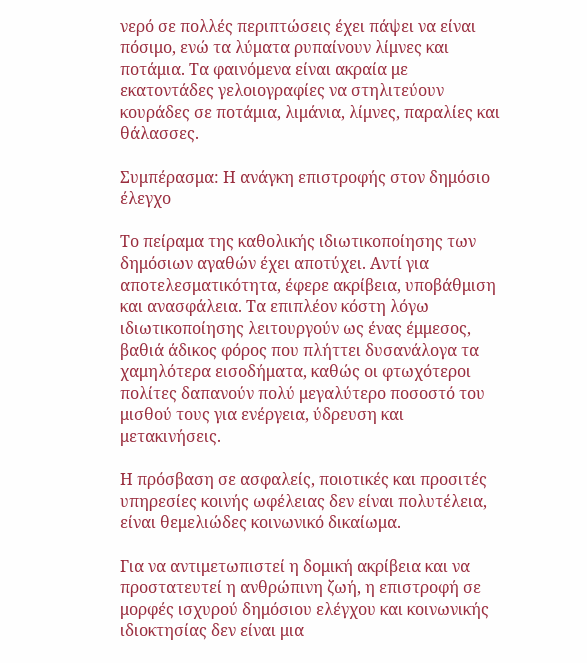νερό σε πολλές περιπτώσεις έχει πάψει να είναι πόσιμο, ενώ τα λύματα ρυπαίνουν λίμνες και ποτάμια. Τα φαινόμενα είναι ακραία με εκατοντάδες γελοιογραφίες να στηλιτεύουν κουράδες σε ποτάμια, λιμάνια, λίμνες, παραλίες και θάλασσες.

Συμπέρασμα: Η ανάγκη επιστροφής στον δημόσιο έλεγχο

Το πείραμα της καθολικής ιδιωτικοποίησης των δημόσιων αγαθών έχει αποτύχει. Αντί για αποτελεσματικότητα, έφερε ακρίβεια, υποβάθμιση και ανασφάλεια. Τα επιπλέον κόστη λόγω ιδιωτικοποίησης λειτουργούν ως ένας έμμεσος, βαθιά άδικος φόρος που πλήττει δυσανάλογα τα χαμηλότερα εισοδήματα, καθώς οι φτωχότεροι πολίτες δαπανούν πολύ μεγαλύτερο ποσοστό του μισθού τους για ενέργεια, ύδρευση και μετακινήσεις.

Η πρόσβαση σε ασφαλείς, ποιοτικές και προσιτές υπηρεσίες κοινής ωφέλειας δεν είναι πολυτέλεια, είναι θεμελιώδες κοινωνικό δικαίωμα.

Για να αντιμετωπιστεί η δομική ακρίβεια και να προστατευτεί η ανθρώπινη ζωή, η επιστροφή σε μορφές ισχυρού δημόσιου ελέγχου και κοινωνικής ιδιοκτησίας δεν είναι μια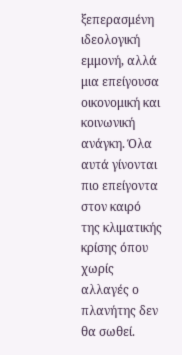ξεπερασμένη ιδεολογική εμμονή, αλλά μια επείγουσα οικονομική και κοινωνική ανάγκη. Όλα αυτά γίνονται πιο επείγοντα στον καιρό της κλιματικής κρίσης όπου χωρίς αλλαγές ο πλανήτης δεν θα σωθεί.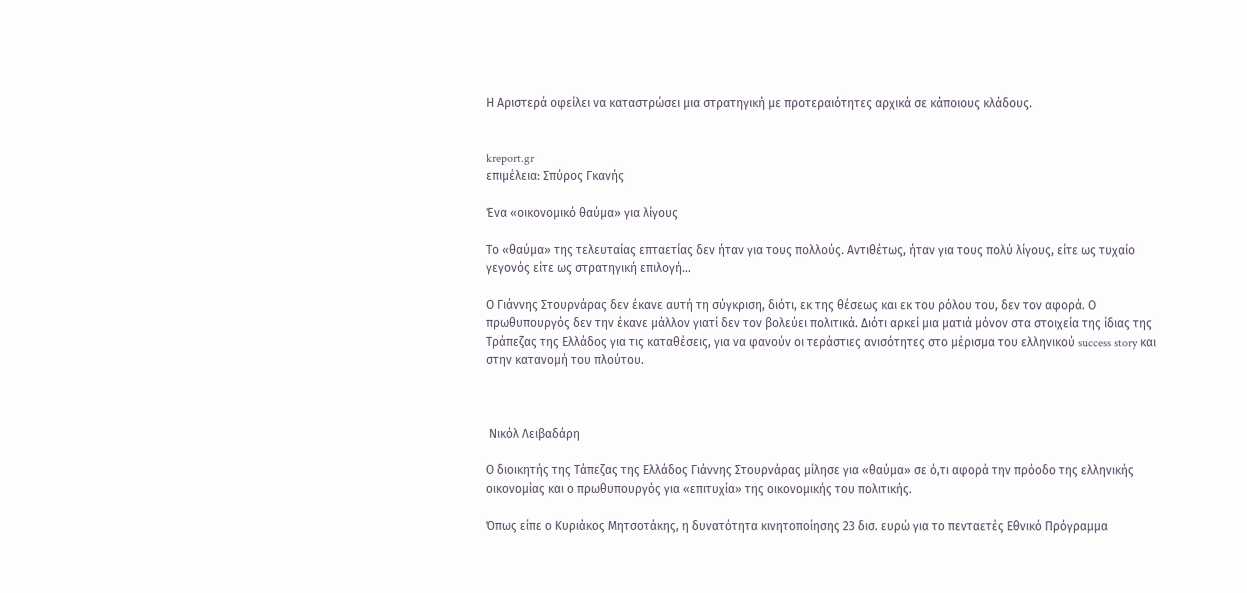Η Αριστερά οφείλει να καταστρώσει μια στρατηγική με προτεραιότητες αρχικά σε κάποιους κλάδους.


kreport.gr
επιμέλεια: Σπύρος Γκανής

Ένα «οικονομικό θαύμα» για λίγους

Το «θαύμα» της τελευταίας επταετίας δεν ήταν για τους πολλούς. Αντιθέτως, ήταν για τους πολύ λίγους, είτε ως τυχαίο γεγονός είτε ως στρατηγική επιλογή…

Ο Γιάννης Στουρνάρας δεν έκανε αυτή τη σύγκριση, διότι, εκ της θέσεως και εκ του ρόλου του, δεν τον αφορά. Ο πρωθυπουργός δεν την έκανε μάλλον γιατί δεν τον βολεύει πολιτικά. Διότι αρκεί μια ματιά μόνον στα στοιχεία της ίδιας της Τράπεζας της Ελλάδος για τις καταθέσεις, για να φανούν οι τεράστιες ανισότητες στο μέρισμα του ελληνικού success story και στην κατανομή του πλούτου.



 Νικόλ Λειβαδάρη

Ο διοικητής της Τάπεζας της Ελλάδος Γιάννης Στουρνάρας μίλησε για «θαύμα» σε ό,τι αφορά την πρόοδο της ελληνικής οικονομίας και ο πρωθυπουργός για «επιτυχία» της οικονομικής του πολιτικής.

Όπως είπε ο Κυριάκος Μητσοτάκης, η δυνατότητα κινητοποίησης 23 δισ. ευρώ για το πενταετές Εθνικό Πρόγραμμα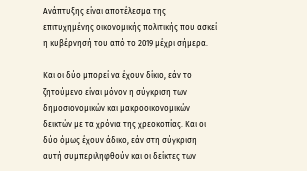Ανάπτυξης είναι αποτέλεσμα της επιτυχημένης οικονομικής πολιτικής που ασκεί η κυβέρνησή του από το 2019 μέχρι σήμερα.

Και οι δύο μπορεί να έχουν δίκιο, εάν το ζητούμενο είναι μόνον η σύγκριση των δημοσιονομικών και μακροοικονομικών δεικτών με τα χρόνια της χρεοκοπίας. Και οι δύο όμως έχουν άδικο, εάν στη σύγκριση αυτή συμπεριληφθούν και οι δείκτες των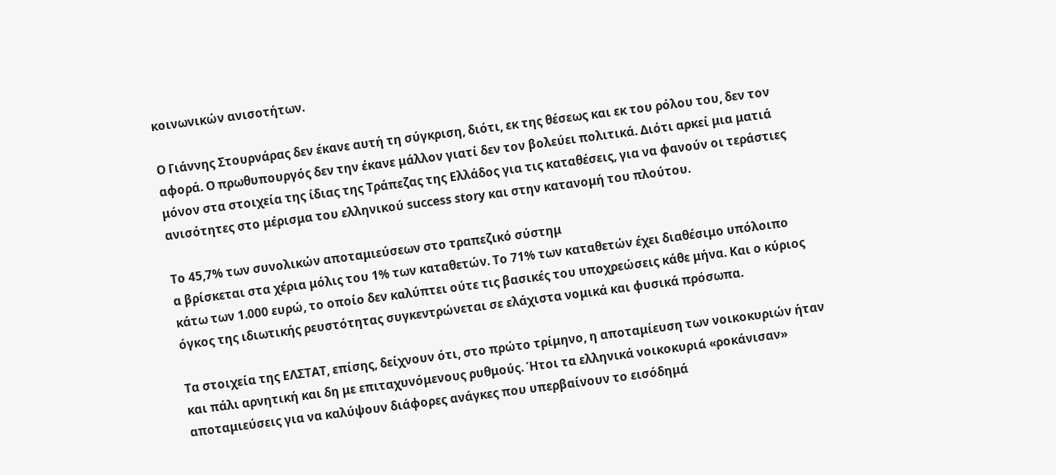κοινωνικών ανισοτήτων.

Ο Γιάννης Στουρνάρας δεν έκανε αυτή τη σύγκριση, διότι, εκ της θέσεως και εκ του ρόλου του, δεν τον αφορά. Ο πρωθυπουργός δεν την έκανε μάλλον γιατί δεν τον βολεύει πολιτικά. Διότι αρκεί μια ματιά μόνον στα στοιχεία της ίδιας της Τράπεζας της Ελλάδος για τις καταθέσεις, για να φανούν οι τεράστιες ανισότητες στο μέρισμα του ελληνικού success story και στην κατανομή του πλούτου.

Το 45,7% των συνολικών αποταμιεύσεων στο τραπεζικό σύστημ
α βρίσκεται στα χέρια μόλις του 1% των καταθετών. Το 71% των καταθετών έχει διαθέσιμο υπόλοιπο κάτω των 1.000 ευρώ, το οποίο δεν καλύπτει ούτε τις βασικές του υποχρεώσεις κάθε μήνα. Και ο κύριος όγκος της ιδιωτικής ρευστότητας συγκεντρώνεται σε ελάχιστα νομικά και φυσικά πρόσωπα.

Τα στοιχεία της ΕΛΣΤΑΤ, επίσης, δείχνουν ότι, στο πρώτο τρίμηνο, η αποταμίευση των νοικοκυριών ήταν και πάλι αρνητική και δη με επιταχυνόμενους ρυθμούς. Ήτοι τα ελληνικά νοικοκυριά «ροκάνισαν» αποταμιεύσεις για να καλύψουν διάφορες ανάγκες που υπερβαίνουν το εισόδημά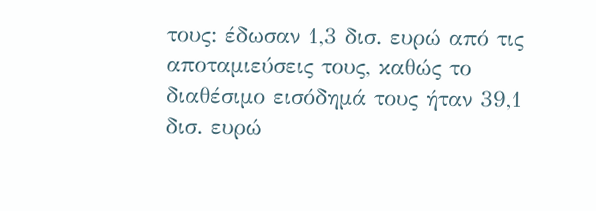τους: έδωσαν 1,3 δισ. ευρώ από τις αποταμιεύσεις τους, καθώς το διαθέσιμο εισόδημά τους ήταν 39,1 δισ. ευρώ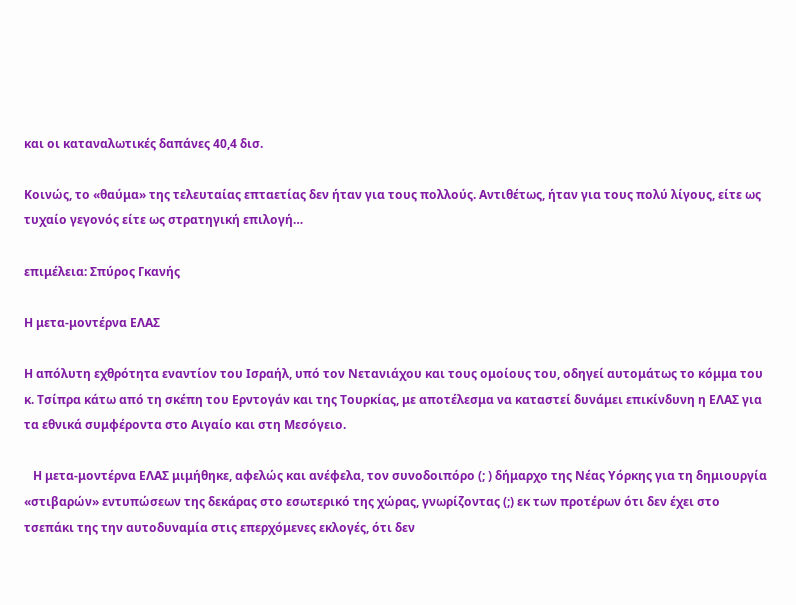και οι καταναλωτικές δαπάνες 40,4 δισ.

Κοινώς, το «θαύμα» της τελευταίας επταετίας δεν ήταν για τους πολλούς. Αντιθέτως, ήταν για τους πολύ λίγους, είτε ως τυχαίο γεγονός είτε ως στρατηγική επιλογή…

επιμέλεια: Σπύρος Γκανής

Η μετα-μοντέρνα ΕΛΑΣ

Η απόλυτη εχθρότητα εναντίον του Ισραήλ, υπό τον Νετανιάχου και τους ομοίους του, οδηγεί αυτομάτως το κόμμα του κ. Τσίπρα κάτω από τη σκέπη του Ερντογάν και της Τουρκίας, με αποτέλεσμα να καταστεί δυνάμει επικίνδυνη η ΕΛΑΣ για τα εθνικά συμφέροντα στο Αιγαίο και στη Μεσόγειο.

   Η μετα-μοντέρνα ΕΛΑΣ μιμήθηκε, αφελώς και ανέφελα, τον συνοδοιπόρο (; ) δήμαρχο της Νέας Υόρκης για τη δημιουργία «στιβαρών» εντυπώσεων της δεκάρας στο εσωτερικό της χώρας, γνωρίζοντας (;) εκ των προτέρων ότι δεν έχει στο τσεπάκι της την αυτοδυναμία στις επερχόμενες εκλογές, ότι δεν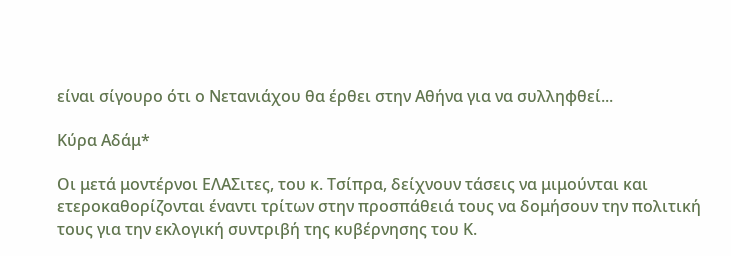είναι σίγουρο ότι ο Νετανιάχου θα έρθει στην Αθήνα για να συλληφθεί...

Κύρα Αδάμ*

Οι μετά μοντέρνοι ΕΛΑΣιτες, του κ. Τσίπρα, δείχνουν τάσεις να μιμούνται και ετεροκαθορίζονται έναντι τρίτων στην προσπάθειά τους να δομήσουν την πολιτική τους για την εκλογική συντριβή της κυβέρνησης του Κ.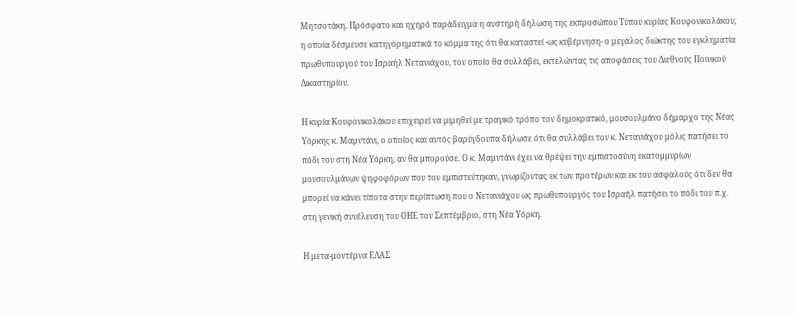Μητσοτάκη. Πρόσφατο και ηχηρό παράδειγμα η αυστηρή δήλωση της εκπροσώπου Τύπου κυρίας Κουφονικολάκου, η οποία δέσμευσε κατηγορηματικά το κόμμα της ότι θα καταστεί -ως κυβέρνηση- ο μεγάλος διώκτης του εγκληματία πρωθυπουργού του Ισραήλ Νετανιάχου, τον οποίο θα συλλάβει, εκτελώντας τις αποφάσεις του Διεθνούς Ποινικού Δικαστηρίου.

Η κυρία Κουφονικολάκου επιχειρεί να μιμηθεί με τραγικό τρόπο τον δημοκρατικό, μουσουλμάνο δήμαρχο της Νέας Υόρκης κ. Μαμντάνι, ο οποίος και αυτός βαρύγδουπα δήλωσε ότι θα συλλάβει τον κ. Νετανιάχου μόλις πατήσει το πόδι του στη Νέα Υόρκη, αν θα μπορούσε. Ο κ. Μαμντάνι έχει να θρέψει την εμπιστοσύνη εκατομμυρίων μουσουλμάνων ψηφοφόρων που τον εμπιστεύτηκαν, γνωρίζοντας εκ των προτέρων και εκ του ασφαλούς ότι δεν θα μπορεί να κάνει τίποτα στην περίπτωση που ο Νετανιάχου ως πρωθυπουργός του Ισραήλ πατήσει το πόδι του π.χ. στη γενική συνέλευση του ΟΗΕ τον Σεπτέμβριο, στη Νέα Υόρκη.

Η μετα-μοντέρνα ΕΛΑΣ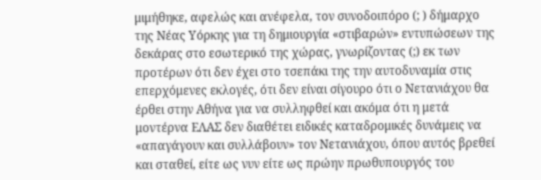μιμήθηκε, αφελώς και ανέφελα, τον συνοδοιπόρο (; ) δήμαρχο της Νέας Υόρκης για τη δημιουργία «στιβαρών» εντυπώσεων της δεκάρας στο εσωτερικό της χώρας, γνωρίζοντας (;) εκ των προτέρων ότι δεν έχει στο τσεπάκι της την αυτοδυναμία στις επερχόμενες εκλογές, ότι δεν είναι σίγουρο ότι ο Νετανιάχου θα έρθει στην Αθήνα για να συλληφθεί και ακόμα ότι η μετά μοντέρνα ΕΛΑΣ δεν διαθέτει ειδικές καταδρομικές δυνάμεις να «απαγάγουν και συλλάβουν» τον Νετανιάχου, όπου αυτός βρεθεί και σταθεί, είτε ως νυν είτε ως πρώην πρωθυπουργός του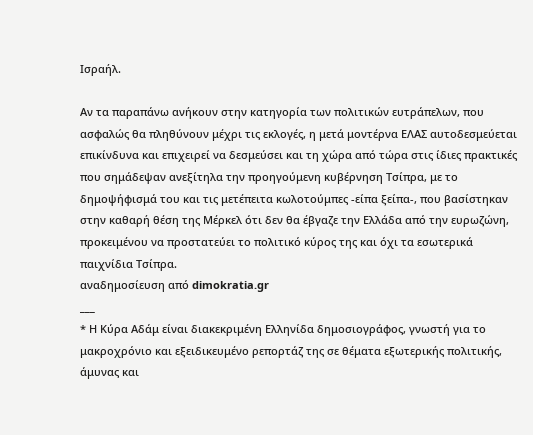Ισραήλ.

Αν τα παραπάνω ανήκουν στην κατηγορία των πολιτικών ευτράπελων, που ασφαλώς θα πληθύνουν μέχρι τις εκλογές, η μετά μοντέρνα ΕΛΑΣ αυτοδεσμεύεται επικίνδυνα και επιχειρεί να δεσμεύσει και τη χώρα από τώρα στις ίδιες πρακτικές που σημάδεψαν ανεξίτηλα την προηγούμενη κυβέρνηση Τσίπρα, με το δημοψήφισμά του και τις μετέπειτα κωλοτούμπες -είπα ξείπα-, που βασίστηκαν στην καθαρή θέση της Μέρκελ ότι δεν θα έβγαζε την Ελλάδα από την ευρωζώνη, προκειμένου να προστατεύει το πολιτικό κύρος της και όχι τα εσωτερικά παιχνίδια Τσίπρα.
αναδημοσίευση από dimokratia.gr
___
* Η Κύρα Αδάμ είναι διακεκριμένη Ελληνίδα δημοσιογράφος, γνωστή για το μακροχρόνιο και εξειδικευμένο ρεπορτάζ της σε θέματα εξωτερικής πολιτικής, άμυνας και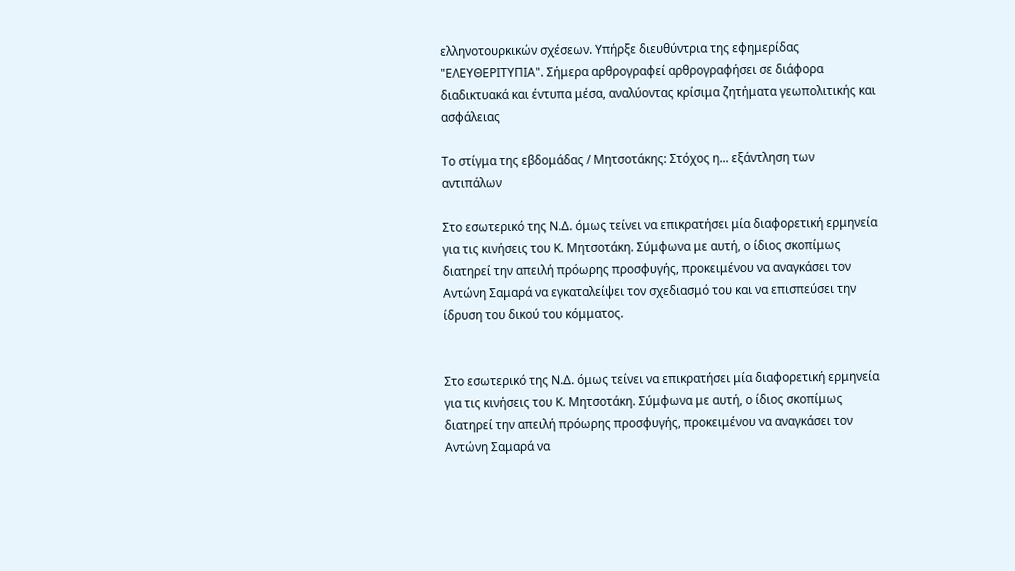ελληνοτουρκικών σχέσεων. Υπήρξε διευθύντρια της εφημερίδας "ΕΛΕΥΘΕΡΙΤΥΠΙΑ". Σήμερα αρθρογραφεί αρθρογραφήσει σε διάφορα διαδικτυακά και έντυπα μέσα, αναλύοντας κρίσιμα ζητήματα γεωπολιτικής και ασφάλειας

Το στίγμα της εβδομάδας / Μητσοτάκης: Στόχος η... εξάντληση των αντιπάλων

Στο εσωτερικό της Ν.Δ. όμως τείνει να επικρατήσει μία διαφορετική ερμηνεία για τις κινήσεις του Κ. Μητσοτάκη. Σύμφωνα με αυτή, ο ίδιος σκοπίμως διατηρεί την απειλή πρόωρης προσφυγής, προκειμένου να αναγκάσει τον Αντώνη Σαμαρά να εγκαταλείψει τον σχεδιασμό του και να επισπεύσει την ίδρυση του δικού του κόμματος.


Στο εσωτερικό της Ν.Δ. όμως τείνει να επικρατήσει μία διαφορετική ερμηνεία για τις κινήσεις του Κ. Μητσοτάκη. Σύμφωνα με αυτή, ο ίδιος σκοπίμως διατηρεί την απειλή πρόωρης προσφυγής, προκειμένου να αναγκάσει τον Αντώνη Σαμαρά να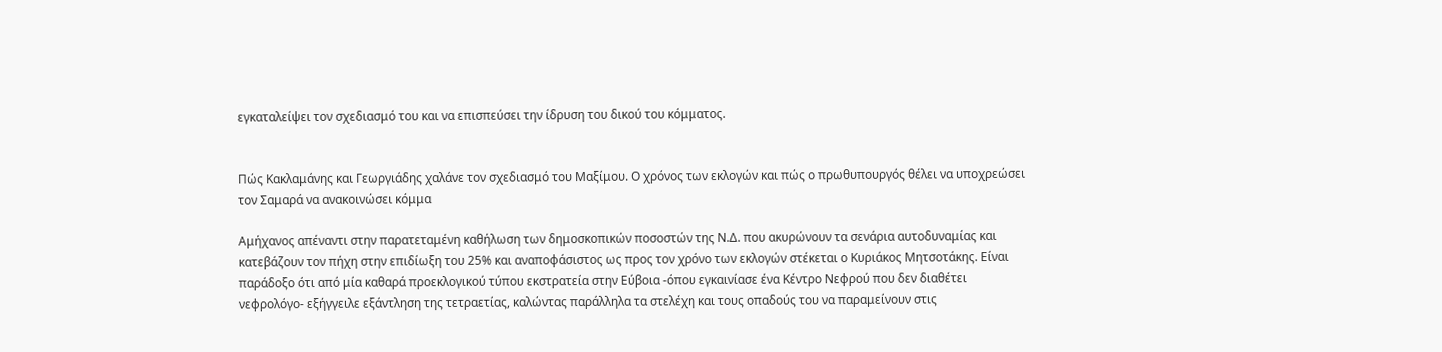εγκαταλείψει τον σχεδιασμό του και να επισπεύσει την ίδρυση του δικού του κόμματος.


Πώς Κακλαμάνης και Γεωργιάδης χαλάνε τον σχεδιασμό του Μαξίμου. Ο χρόνος των εκλογών και πώς ο πρωθυπουργός θέλει να υποχρεώσει τον Σαμαρά να ανακοινώσει κόμμα

Αμήχανος απέναντι στην παρατεταμένη καθήλωση των δημοσκοπικών ποσοστών της Ν.Δ. που ακυρώνουν τα σενάρια αυτοδυναμίας και κατεβάζουν τον πήχη στην επιδίωξη του 25% και αναποφάσιστος ως προς τον χρόνο των εκλογών στέκεται ο Κυριάκος Μητσοτάκης. Είναι παράδοξο ότι από μία καθαρά προεκλογικού τύπου εκστρατεία στην Εύβοια -όπου εγκαινίασε ένα Κέντρο Νεφρού που δεν διαθέτει νεφρολόγο- εξήγγειλε εξάντληση της τετραετίας, καλώντας παράλληλα τα στελέχη και τους οπαδούς του να παραμείνουν στις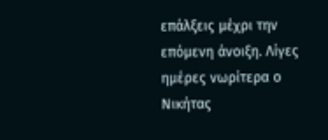επάλξεις μέχρι την επόμενη άνοιξη. Λίγες ημέρες νωρίτερα ο Νικήτας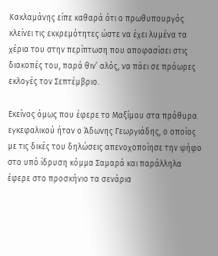Κακλαμάνης είπε καθαρά ότι ο πρωθυπουργός κλείνει τις εκκρεμότητες ώστε να έχει λυμένα τα χέρια του στην περίπτωση που αποφασίσει στις διακοπές του, παρά θιν’ αλός, να πάει σε πρόωρες εκλογές τον Σεπτέμβριο.

Εκείνος όμως που έφερε το Μαξίμου στα πρόθυρα εγκεφαλικού ήταν ο Άδωνης Γεωργιάδης, ο οποίος με τις δικές του δηλώσεις απενοχοποίησε την ψήφο στο υπό ίδρυση κόμμα Σαμαρά και παράλληλα έφερε στο προσκήνιο τα σενάρια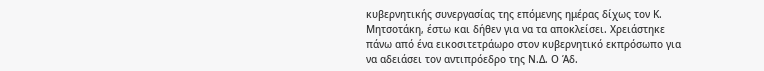κυβερνητικής συνεργασίας της επόμενης ημέρας δίχως τον Κ. Μητσοτάκη, έστω και δήθεν για να τα αποκλείσει. Χρειάστηκε πάνω από ένα εικοσιτετράωρο στον κυβερνητικό εκπρόσωπο για να αδειάσει τον αντιπρόεδρο της Ν.Δ. Ο Άδ.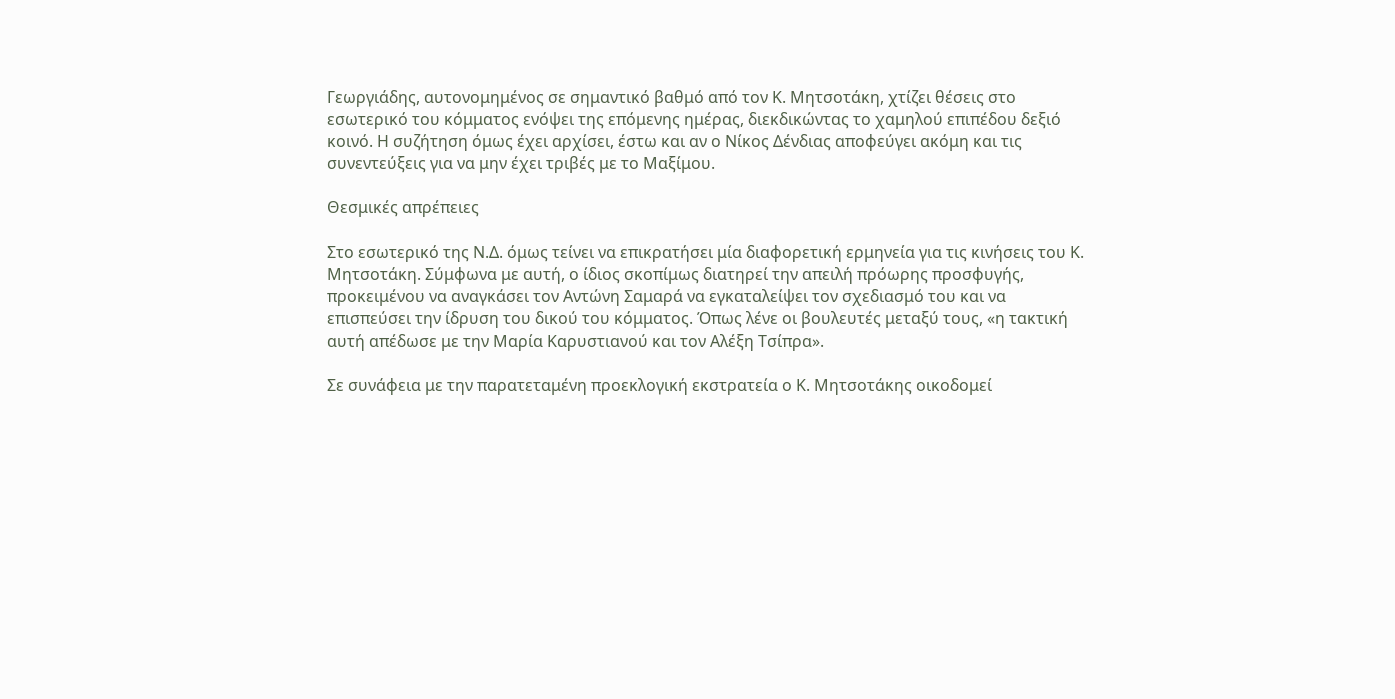Γεωργιάδης, αυτονομημένος σε σημαντικό βαθμό από τον Κ. Μητσοτάκη, χτίζει θέσεις στο εσωτερικό του κόμματος ενόψει της επόμενης ημέρας, διεκδικώντας το χαμηλού επιπέδου δεξιό κοινό. Η συζήτηση όμως έχει αρχίσει, έστω και αν ο Νίκος Δένδιας αποφεύγει ακόμη και τις συνεντεύξεις για να μην έχει τριβές με το Μαξίμου.

Θεσμικές απρέπειες

Στο εσωτερικό της Ν.Δ. όμως τείνει να επικρατήσει μία διαφορετική ερμηνεία για τις κινήσεις του Κ. Μητσοτάκη. Σύμφωνα με αυτή, ο ίδιος σκοπίμως διατηρεί την απειλή πρόωρης προσφυγής, προκειμένου να αναγκάσει τον Αντώνη Σαμαρά να εγκαταλείψει τον σχεδιασμό του και να επισπεύσει την ίδρυση του δικού του κόμματος. Όπως λένε οι βουλευτές μεταξύ τους, «η τακτική αυτή απέδωσε με την Μαρία Καρυστιανού και τον Αλέξη Τσίπρα».

Σε συνάφεια με την παρατεταμένη προεκλογική εκστρατεία ο Κ. Μητσοτάκης οικοδομεί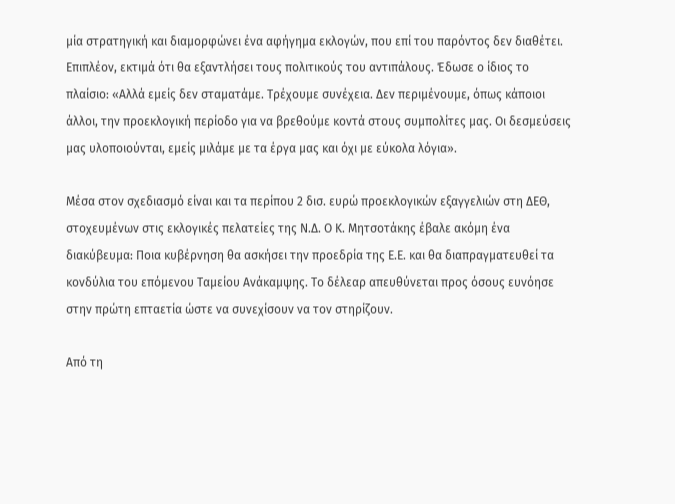μία στρατηγική και διαμορφώνει ένα αφήγημα εκλογών, που επί του παρόντος δεν διαθέτει. Επιπλέον, εκτιμά ότι θα εξαντλήσει τους πολιτικούς του αντιπάλους. Έδωσε ο ίδιος το πλαίσιο: «Αλλά εμείς δεν σταματάμε. Τρέχουμε συνέχεια. Δεν περιμένουμε, όπως κάποιοι άλλοι, την προεκλογική περίοδο για να βρεθούμε κοντά στους συμπολίτες μας. Οι δεσμεύσεις μας υλοποιούνται, εμείς μιλάμε με τα έργα μας και όχι με εύκολα λόγια».

Μέσα στον σχεδιασμό είναι και τα περίπου 2 δισ. ευρώ προεκλογικών εξαγγελιών στη ΔΕΘ, στοχευμένων στις εκλογικές πελατείες της Ν.Δ. Ο Κ. Μητσοτάκης έβαλε ακόμη ένα διακύβευμα: Ποια κυβέρνηση θα ασκήσει την προεδρία της Ε.Ε. και θα διαπραγματευθεί τα κονδύλια του επόμενου Ταμείου Ανάκαμψης. Το δέλεαρ απευθύνεται προς όσους ευνόησε στην πρώτη επταετία ώστε να συνεχίσουν να τον στηρίζουν.

Από τη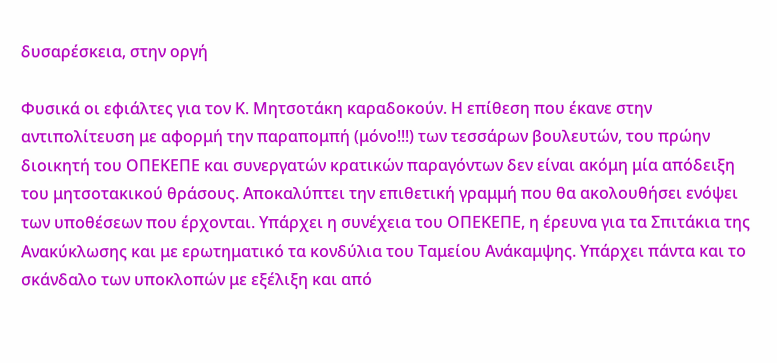δυσαρέσκεια, στην οργή

Φυσικά οι εφιάλτες για τον Κ. Μητσοτάκη καραδοκούν. Η επίθεση που έκανε στην αντιπολίτευση με αφορμή την παραπομπή (μόνο!!!) των τεσσάρων βουλευτών, του πρώην διοικητή του ΟΠΕΚΕΠΕ και συνεργατών κρατικών παραγόντων δεν είναι ακόμη μία απόδειξη του μητσοτακικού θράσους. Αποκαλύπτει την επιθετική γραμμή που θα ακολουθήσει ενόψει των υποθέσεων που έρχονται. Υπάρχει η συνέχεια του ΟΠΕΚΕΠΕ, η έρευνα για τα Σπιτάκια της Ανακύκλωσης και με ερωτηματικό τα κονδύλια του Ταμείου Ανάκαμψης. Υπάρχει πάντα και το σκάνδαλο των υποκλοπών με εξέλιξη και από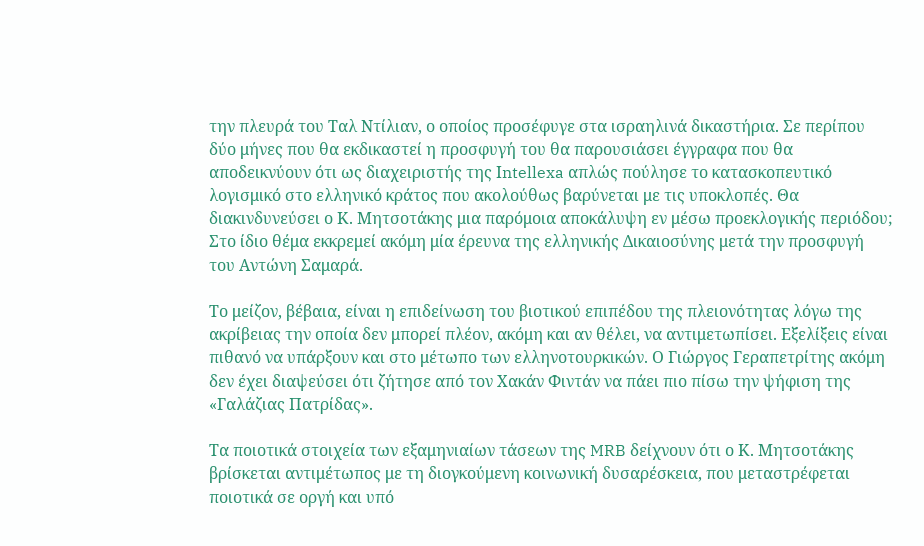την πλευρά του Ταλ Ντίλιαν, ο οποίος προσέφυγε στα ισραηλινά δικαστήρια. Σε περίπου δύο μήνες που θα εκδικαστεί η προσφυγή του θα παρουσιάσει έγγραφα που θα αποδεικνύουν ότι ως διαχειριστής της Ιntellexa απλώς πούλησε το κατασκοπευτικό λογισμικό στο ελληνικό κράτος που ακολούθως βαρύνεται με τις υποκλοπές. Θα διακινδυνεύσει ο Κ. Μητσοτάκης μια παρόμοια αποκάλυψη εν μέσω προεκλογικής περιόδου; Στο ίδιο θέμα εκκρεμεί ακόμη μία έρευνα της ελληνικής Δικαιοσύνης μετά την προσφυγή του Αντώνη Σαμαρά.

Το μείζον, βέβαια, είναι η επιδείνωση του βιοτικού επιπέδου της πλειονότητας λόγω της ακρίβειας την οποία δεν μπορεί πλέον, ακόμη και αν θέλει, να αντιμετωπίσει. Εξελίξεις είναι πιθανό να υπάρξουν και στο μέτωπο των ελληνοτουρκικών. Ο Γιώργος Γεραπετρίτης ακόμη δεν έχει διαψεύσει ότι ζήτησε από τον Χακάν Φιντάν να πάει πιο πίσω την ψήφιση της «Γαλάζιας Πατρίδας».

Τα ποιοτικά στοιχεία των εξαμηνιαίων τάσεων της MRB δείχνουν ότι ο Κ. Μητσοτάκης βρίσκεται αντιμέτωπος με τη διογκούμενη κοινωνική δυσαρέσκεια, που μεταστρέφεται ποιοτικά σε οργή και υπό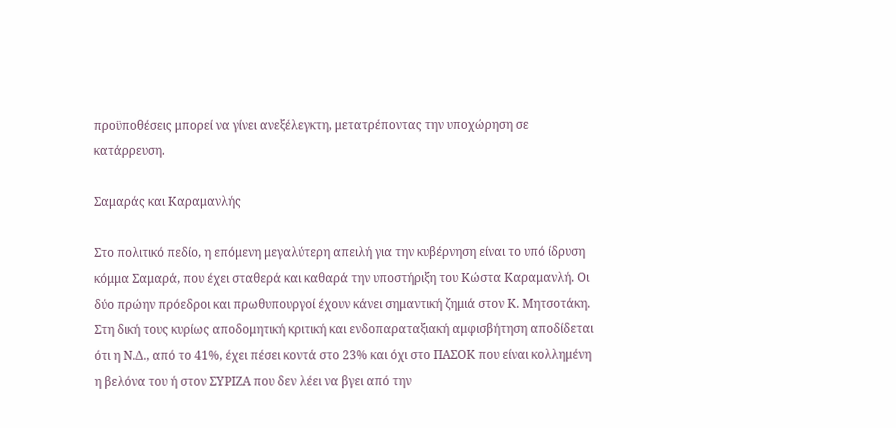προϋποθέσεις μπορεί να γίνει ανεξέλεγκτη, μετατρέποντας την υποχώρηση σε κατάρρευση.

Σαμαράς και Καραμανλής

Στο πολιτικό πεδίο, η επόμενη μεγαλύτερη απειλή για την κυβέρνηση είναι το υπό ίδρυση κόμμα Σαμαρά, που έχει σταθερά και καθαρά την υποστήριξη του Κώστα Καραμανλή. Οι δύο πρώην πρόεδροι και πρωθυπουργοί έχουν κάνει σημαντική ζημιά στον Κ. Μητσοτάκη. Στη δική τους κυρίως αποδομητική κριτική και ενδοπαραταξιακή αμφισβήτηση αποδίδεται ότι η Ν.Δ., από το 41%, έχει πέσει κοντά στο 23% και όχι στο ΠΑΣΟΚ που είναι κολλημένη η βελόνα του ή στον ΣΥΡΙΖΑ που δεν λέει να βγει από την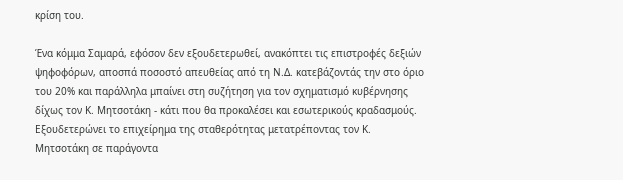κρίση του.

Ένα κόμμα Σαμαρά, εφόσον δεν εξουδετερωθεί, ανακόπτει τις επιστροφές δεξιών ψηφοφόρων, αποσπά ποσοστό απευθείας από τη Ν.Δ. κατεβάζοντάς την στο όριο του 20% και παράλληλα μπαίνει στη συζήτηση για τον σχηματισμό κυβέρνησης δίχως τον Κ. Μητσοτάκη - κάτι που θα προκαλέσει και εσωτερικούς κραδασμούς. Εξουδετερώνει το επιχείρημα της σταθερότητας μετατρέποντας τον Κ. Μητσοτάκη σε παράγοντα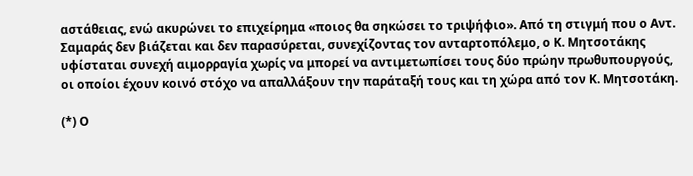αστάθειας, ενώ ακυρώνει το επιχείρημα «ποιος θα σηκώσει το τριψήφιο». Από τη στιγμή που ο Αντ. Σαμαράς δεν βιάζεται και δεν παρασύρεται, συνεχίζοντας τον ανταρτοπόλεμο, ο Κ. Μητσοτάκης υφίσταται συνεχή αιμορραγία χωρίς να μπορεί να αντιμετωπίσει τους δύο πρώην πρωθυπουργούς, οι οποίοι έχουν κοινό στόχο να απαλλάξουν την παράταξή τους και τη χώρα από τον Κ. Μητσοτάκη.

(*) Ο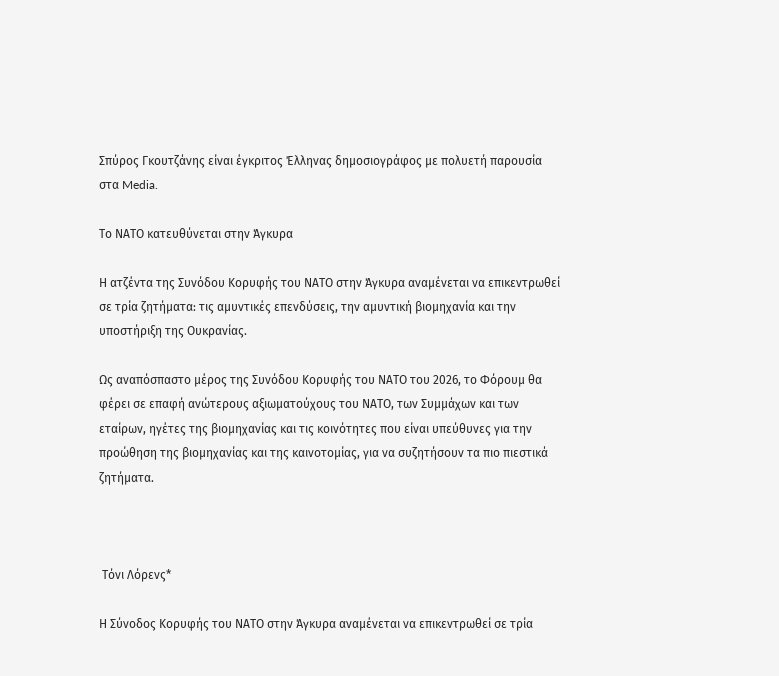Σπύρος Γκουτζάνης είναι έγκριτος Έλληνας δημοσιογράφος με πολυετή παρουσία στα Media.

Το ΝΑΤΟ κατευθύνεται στην Άγκυρα

Η ατζέντα της Συνόδου Κορυφής του ΝΑΤΟ στην Άγκυρα αναμένεται να επικεντρωθεί σε τρία ζητήματα: τις αμυντικές επενδύσεις, την αμυντική βιομηχανία και την υποστήριξη της Ουκρανίας.

Ως αναπόσπαστο μέρος της Συνόδου Κορυφής του ΝΑΤΟ του 2026, το Φόρουμ θα φέρει σε επαφή ανώτερους αξιωματούχους του ΝΑΤΟ, των Συμμάχων και των εταίρων, ηγέτες της βιομηχανίας και τις κοινότητες που είναι υπεύθυνες για την προώθηση της βιομηχανίας και της καινοτομίας, για να συζητήσουν τα πιο πιεστικά ζητήματα.



 Tόνι Λόρενς*

Η Σύνοδος Κορυφής του ΝΑΤΟ στην Άγκυρα αναμένεται να επικεντρωθεί σε τρία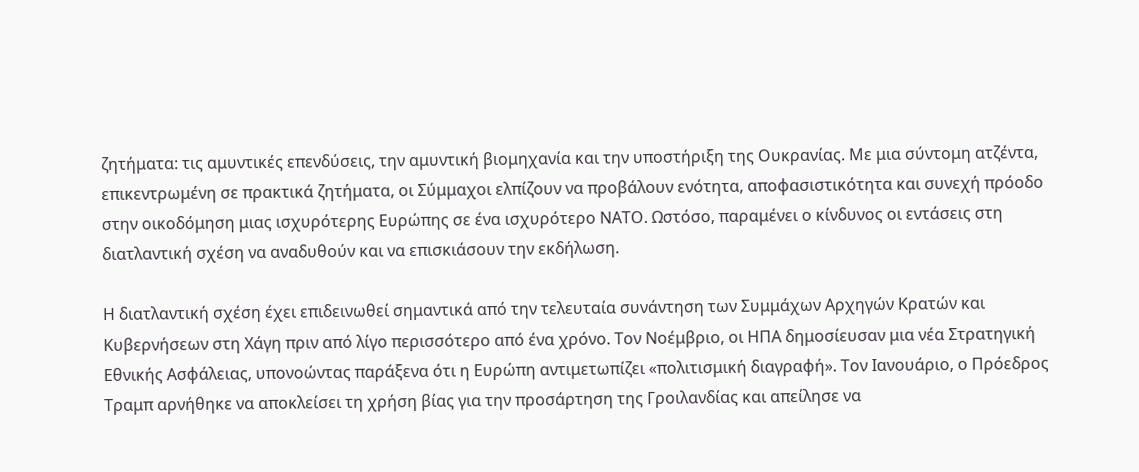ζητήματα: τις αμυντικές επενδύσεις, την αμυντική βιομηχανία και την υποστήριξη της Ουκρανίας. Με μια σύντομη ατζέντα, επικεντρωμένη σε πρακτικά ζητήματα, οι Σύμμαχοι ελπίζουν να προβάλουν ενότητα, αποφασιστικότητα και συνεχή πρόοδο στην οικοδόμηση μιας ισχυρότερης Ευρώπης σε ένα ισχυρότερο ΝΑΤΟ. Ωστόσο, παραμένει ο κίνδυνος οι εντάσεις στη διατλαντική σχέση να αναδυθούν και να επισκιάσουν την εκδήλωση.

Η διατλαντική σχέση έχει επιδεινωθεί σημαντικά από την τελευταία συνάντηση των Συμμάχων Αρχηγών Κρατών και Κυβερνήσεων στη Χάγη πριν από λίγο περισσότερο από ένα χρόνο. Τον Νοέμβριο, οι ΗΠΑ δημοσίευσαν μια νέα Στρατηγική Εθνικής Ασφάλειας, υπονοώντας παράξενα ότι η Ευρώπη αντιμετωπίζει «πολιτισμική διαγραφή». Τον Ιανουάριο, ο Πρόεδρος Τραμπ αρνήθηκε να αποκλείσει τη χρήση βίας για την προσάρτηση της Γροιλανδίας και απείλησε να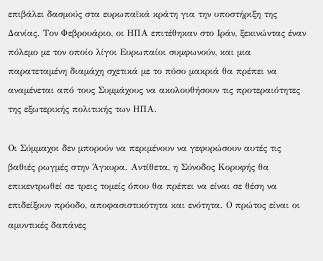επιβάλει δασμούς στα ευρωπαϊκά κράτη για την υποστήριξη της Δανίας. Τον Φεβρουάριο, οι ΗΠΑ επιτέθηκαν στο Ιράν, ξεκινώντας έναν πόλεμο με τον οποίο λίγοι Ευρωπαίοι συμφωνούν, και μια παρατεταμένη διαμάχη σχετικά με το πόσο μακριά θα πρέπει να αναμένεται από τους Συμμάχους να ακολουθήσουν τις προτεραιότητες της εξωτερικής πολιτικής των ΗΠΑ.

Οι Σύμμαχοι δεν μπορούν να περιμένουν να γεφυρώσουν αυτές τις βαθιές ρωγμές στην Άγκυρα. Αντίθετα, η Σύνοδος Κορυφής θα επικεντρωθεί σε τρεις τομείς όπου θα πρέπει να είναι σε θέση να επιδείξουν πρόοδο, αποφασιστικότητα και ενότητα. Ο πρώτος είναι οι αμυντικές δαπάνες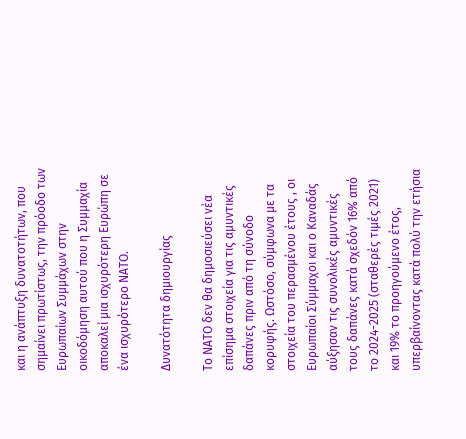και η ανάπτυξη δυνατοτήτων, που σημαίνει πρωτίστως, την πρόοδο των Ευρωπαίων Συμμάχων στην οικοδόμηση αυτού που η Συμμαχία αποκαλεί μια ισχυρότερη Ευρώπη σε ένα ισχυρότερο ΝΑΤΟ.

Δυνατότητα δημιουργίας

Το ΝΑΤΟ δεν θα δημοσιεύσει νέα επίσημα στοιχεία για τις αμυντικές δαπάνες πριν από τη σύνοδο κορυφής. Ωστόσο, σύμφωνα με τα στοιχεία του περασμένου έτους , οι Ευρωπαίοι Σύμμαχοι και ο Καναδάς αύξησαν τις συνολικές αμυντικές τους δαπάνες κατά σχεδόν 16% από το 2024-2025 (σταθερές τιμές 2021) και 19% το προηγούμενο έτος, υπερβαίνοντας κατά πολύ την ετήσια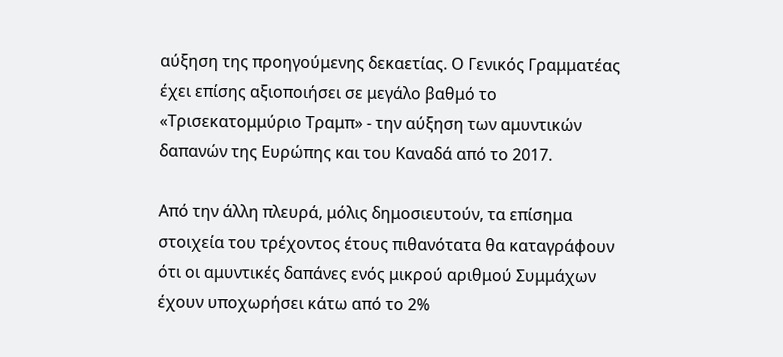αύξηση της προηγούμενης δεκαετίας. Ο Γενικός Γραμματέας έχει επίσης αξιοποιήσει σε μεγάλο βαθμό το «Τρισεκατομμύριο Τραμπ» - την αύξηση των αμυντικών δαπανών της Ευρώπης και του Καναδά από το 2017.

Από την άλλη πλευρά, μόλις δημοσιευτούν, τα επίσημα στοιχεία του τρέχοντος έτους πιθανότατα θα καταγράφουν ότι οι αμυντικές δαπάνες ενός μικρού αριθμού Συμμάχων έχουν υποχωρήσει κάτω από το 2%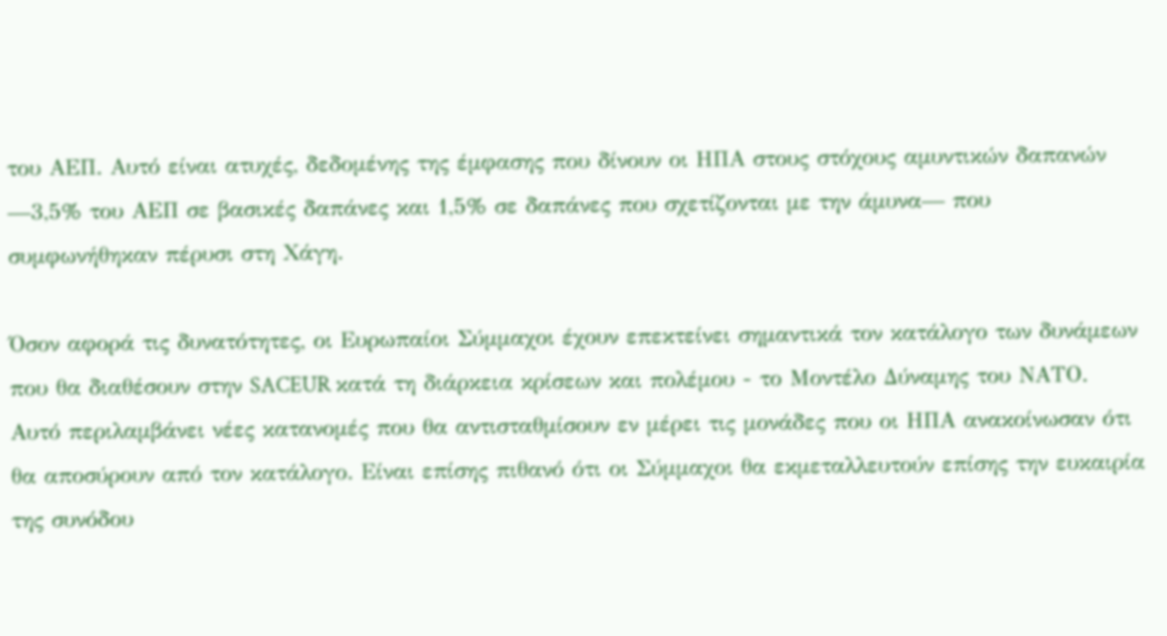του ΑΕΠ. Αυτό είναι ατυχές, δεδομένης της έμφασης που δίνουν οι ΗΠΑ στους στόχους αμυντικών δαπανών —3,5% του ΑΕΠ σε βασικές δαπάνες και 1,5% σε δαπάνες που σχετίζονται με την άμυνα— που συμφωνήθηκαν πέρυσι στη Χάγη.

Όσον αφορά τις δυνατότητες, οι Ευρωπαίοι Σύμμαχοι έχουν επεκτείνει σημαντικά τον κατάλογο των δυνάμεων που θα διαθέσουν στην SACEUR κατά τη διάρκεια κρίσεων και πολέμου - το Μοντέλο Δύναμης του ΝΑΤΟ. Αυτό περιλαμβάνει νέες κατανομές που θα αντισταθμίσουν εν μέρει τις μονάδες που οι ΗΠΑ ανακοίνωσαν ότι θα αποσύρουν από τον κατάλογο. Είναι επίσης πιθανό ότι οι Σύμμαχοι θα εκμεταλλευτούν επίσης την ευκαιρία της συνόδου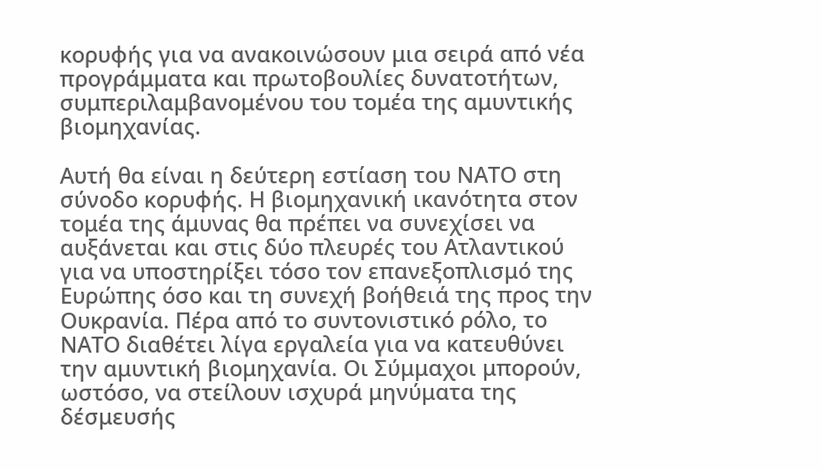κορυφής για να ανακοινώσουν μια σειρά από νέα προγράμματα και πρωτοβουλίες δυνατοτήτων, συμπεριλαμβανομένου του τομέα της αμυντικής βιομηχανίας.

Αυτή θα είναι η δεύτερη εστίαση του ΝΑΤΟ στη σύνοδο κορυφής. Η βιομηχανική ικανότητα στον τομέα της άμυνας θα πρέπει να συνεχίσει να αυξάνεται και στις δύο πλευρές του Ατλαντικού για να υποστηρίξει τόσο τον επανεξοπλισμό της Ευρώπης όσο και τη συνεχή βοήθειά της προς την Ουκρανία. Πέρα από το συντονιστικό ρόλο, το ΝΑΤΟ διαθέτει λίγα εργαλεία για να κατευθύνει την αμυντική βιομηχανία. Οι Σύμμαχοι μπορούν, ωστόσο, να στείλουν ισχυρά μηνύματα της δέσμευσής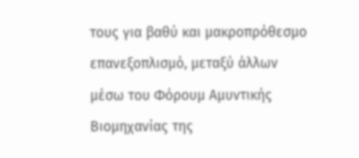τους για βαθύ και μακροπρόθεσμο επανεξοπλισμό, μεταξύ άλλων μέσω του Φόρουμ Αμυντικής Βιομηχανίας της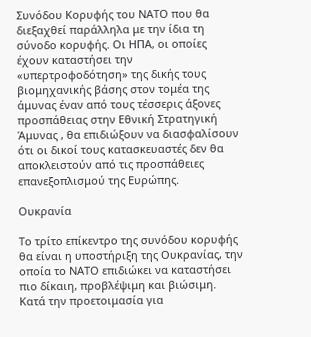Συνόδου Κορυφής του ΝΑΤΟ που θα διεξαχθεί παράλληλα με την ίδια τη σύνοδο κορυφής. Οι ΗΠΑ, οι οποίες έχουν καταστήσει την «υπερτροφοδότηση» της δικής τους βιομηχανικής βάσης στον τομέα της άμυνας έναν από τους τέσσερις άξονες προσπάθειας στην Εθνική Στρατηγική Άμυνας , θα επιδιώξουν να διασφαλίσουν ότι οι δικοί τους κατασκευαστές δεν θα αποκλειστούν από τις προσπάθειες επανεξοπλισμού της Ευρώπης.

Ουκρανία

Το τρίτο επίκεντρο της συνόδου κορυφής θα είναι η υποστήριξη της Ουκρανίας, την οποία το ΝΑΤΟ επιδιώκει να καταστήσει πιο δίκαιη, προβλέψιμη και βιώσιμη. Κατά την προετοιμασία για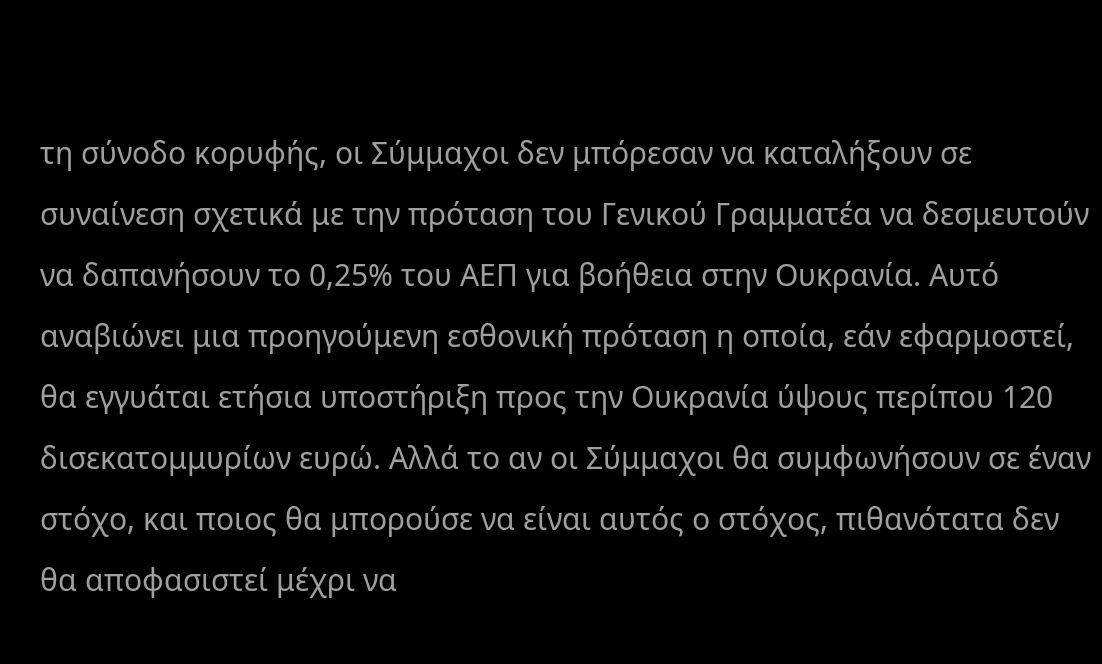τη σύνοδο κορυφής, οι Σύμμαχοι δεν μπόρεσαν να καταλήξουν σε συναίνεση σχετικά με την πρόταση του Γενικού Γραμματέα να δεσμευτούν να δαπανήσουν το 0,25% του ΑΕΠ για βοήθεια στην Ουκρανία. Αυτό αναβιώνει μια προηγούμενη εσθονική πρόταση η οποία, εάν εφαρμοστεί, θα εγγυάται ετήσια υποστήριξη προς την Ουκρανία ύψους περίπου 120 δισεκατομμυρίων ευρώ. Αλλά το αν οι Σύμμαχοι θα συμφωνήσουν σε έναν στόχο, και ποιος θα μπορούσε να είναι αυτός ο στόχος, πιθανότατα δεν θα αποφασιστεί μέχρι να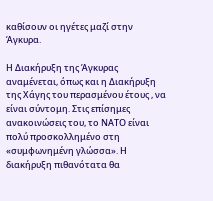καθίσουν οι ηγέτες μαζί στην Άγκυρα.

Η Διακήρυξη της Άγκυρας αναμένεται, όπως και η Διακήρυξη της Χάγης του περασμένου έτους , να είναι σύντομη. Στις επίσημες ανακοινώσεις του, το ΝΑΤΟ είναι πολύ προσκολλημένο στη «συμφωνημένη γλώσσα». Η διακήρυξη πιθανότατα θα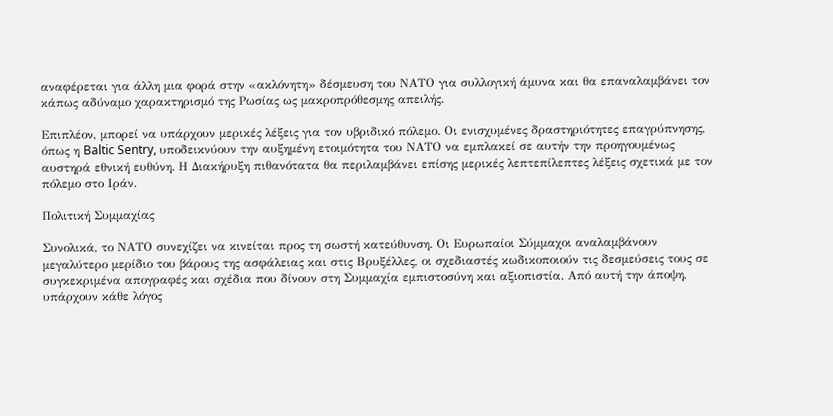αναφέρεται για άλλη μια φορά στην «ακλόνητη» δέσμευση του ΝΑΤΟ για συλλογική άμυνα και θα επαναλαμβάνει τον κάπως αδύναμο χαρακτηρισμό της Ρωσίας ως μακροπρόθεσμης απειλής.

Επιπλέον, μπορεί να υπάρχουν μερικές λέξεις για τον υβριδικό πόλεμο. Οι ενισχυμένες δραστηριότητες επαγρύπνησης, όπως η Baltic Sentry, υποδεικνύουν την αυξημένη ετοιμότητα του ΝΑΤΟ να εμπλακεί σε αυτήν την προηγουμένως αυστηρά εθνική ευθύνη. Η Διακήρυξη πιθανότατα θα περιλαμβάνει επίσης μερικές λεπτεπίλεπτες λέξεις σχετικά με τον πόλεμο στο Ιράν.

Πολιτική Συμμαχίας

Συνολικά, το ΝΑΤΟ συνεχίζει να κινείται προς τη σωστή κατεύθυνση. Οι Ευρωπαίοι Σύμμαχοι αναλαμβάνουν μεγαλύτερο μερίδιο του βάρους της ασφάλειας και στις Βρυξέλλες, οι σχεδιαστές κωδικοποιούν τις δεσμεύσεις τους σε συγκεκριμένα απογραφές και σχέδια που δίνουν στη Συμμαχία εμπιστοσύνη και αξιοπιστία. Από αυτή την άποψη, υπάρχουν κάθε λόγος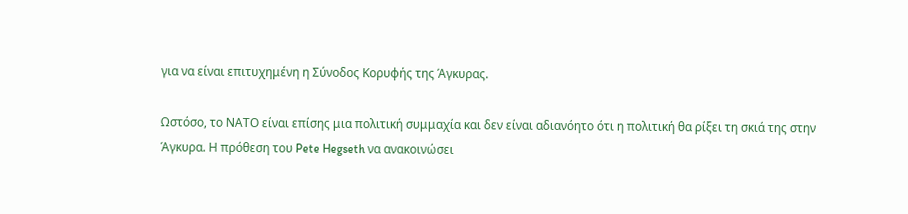για να είναι επιτυχημένη η Σύνοδος Κορυφής της Άγκυρας.

Ωστόσο, το ΝΑΤΟ είναι επίσης μια πολιτική συμμαχία και δεν είναι αδιανόητο ότι η πολιτική θα ρίξει τη σκιά της στην Άγκυρα. Η πρόθεση του Pete Hegseth να ανακοινώσει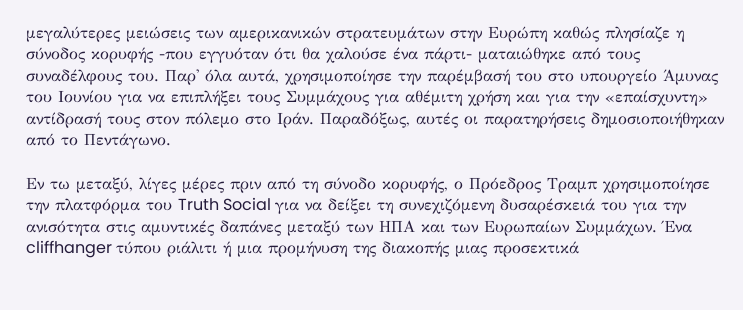μεγαλύτερες μειώσεις των αμερικανικών στρατευμάτων στην Ευρώπη καθώς πλησίαζε η σύνοδος κορυφής -που εγγυόταν ότι θα χαλούσε ένα πάρτι- ματαιώθηκε από τους συναδέλφους του. Παρ' όλα αυτά, χρησιμοποίησε την παρέμβασή του στο υπουργείο Άμυνας του Ιουνίου για να επιπλήξει τους Συμμάχους για αθέμιτη χρήση και για την «επαίσχυντη» αντίδρασή τους στον πόλεμο στο Ιράν. Παραδόξως, αυτές οι παρατηρήσεις δημοσιοποιήθηκαν από το Πεντάγωνο.

Εν τω μεταξύ, λίγες μέρες πριν από τη σύνοδο κορυφής, ο Πρόεδρος Τραμπ χρησιμοποίησε την πλατφόρμα του Truth Social για να δείξει τη συνεχιζόμενη δυσαρέσκειά του για την ανισότητα στις αμυντικές δαπάνες μεταξύ των ΗΠΑ και των Ευρωπαίων Συμμάχων. Ένα cliffhanger τύπου ριάλιτι ή μια προμήνυση της διακοπής μιας προσεκτικά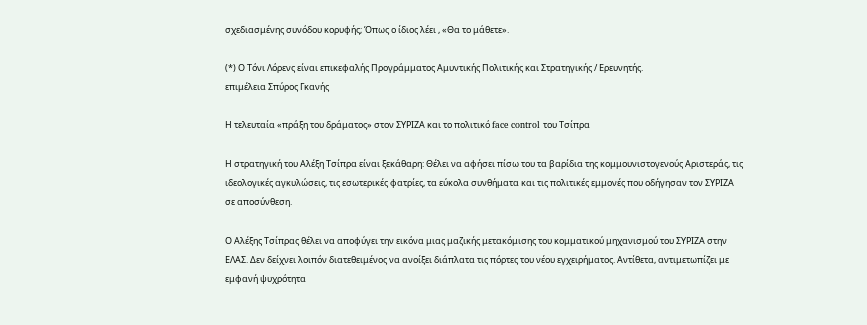σχεδιασμένης συνόδου κορυφής; Όπως ο ίδιος λέει , «Θα το μάθετε».

(*) Ο Τόνι Λόρενς είναι επικεφαλής Προγράμματος Αμυντικής Πολιτικής και Στρατηγικής / Ερευνητής.
επιμέλεια Σπύρος Γκανής

Η τελευταία «πράξη του δράματος» στον ΣΥΡΙΖΑ και το πολιτικό face control του Τσίπρα

Η στρατηγική του Αλέξη Τσίπρα είναι ξεκάθαρη: Θέλει να αφήσει πίσω του τα βαρίδια της κομμουνιστογενούς Αριστεράς, τις ιδεολογικές αγκυλώσεις, τις εσωτερικές φατρίες, τα εύκολα συνθήματα και τις πολιτικές εμμονές που οδήγησαν τον ΣΥΡΙΖΑ σε αποσύνθεση.

Ο Αλέξης Τσίπρας θέλει να αποφύγει την εικόνα μιας μαζικής μετακόμισης του κομματικού μηχανισμού του ΣΥΡΙΖΑ στην ΕΛΑΣ. Δεν δείχνει λοιπόν διατεθειμένος να ανοίξει διάπλατα τις πόρτες του νέου εγχειρήματος. Αντίθετα, αντιμετωπίζει με εμφανή ψυχρότητα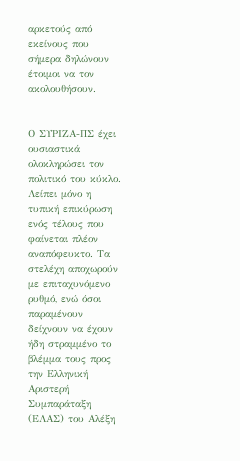αρκετούς από εκείνους που σήμερα δηλώνουν έτοιμοι να τον ακολουθήσουν.


Ο ΣΥΡΙΖΑ-ΠΣ έχει ουσιαστικά ολοκληρώσει τον πολιτικό του κύκλο. Λείπει μόνο η τυπική επικύρωση ενός τέλους που φαίνεται πλέον αναπόφευκτο. Τα στελέχη αποχωρούν με επιταχυνόμενο ρυθμό, ενώ όσοι παραμένουν δείχνουν να έχουν ήδη στραμμένο το βλέμμα τους προς την Ελληνική Αριστερή Συμπαράταξη (ΕΛΑΣ) του Αλέξη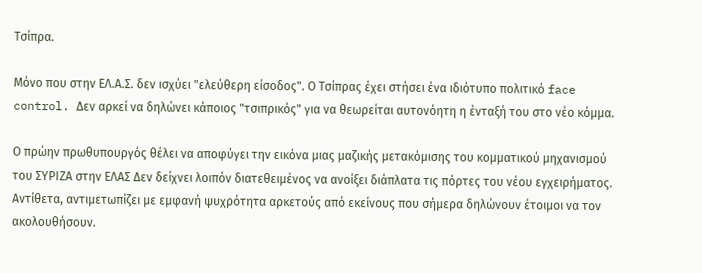Τσίπρα.

Μόνο που στην ΕΛ.Α.Σ. δεν ισχύει "ελεύθερη είσοδος". Ο Τσίπρας έχει στήσει ένα ιδιότυπο πολιτικό face control. Δεν αρκεί να δηλώνει κάποιος "τσιπρικός" για να θεωρείται αυτονόητη η ένταξή του στο νέο κόμμα.

Ο πρώην πρωθυπουργός θέλει να αποφύγει την εικόνα μιας μαζικής μετακόμισης του κομματικού μηχανισμού του ΣΥΡΙΖΑ στην ΕΛΑΣ Δεν δείχνει λοιπόν διατεθειμένος να ανοίξει διάπλατα τις πόρτες του νέου εγχειρήματος. Αντίθετα, αντιμετωπίζει με εμφανή ψυχρότητα αρκετούς από εκείνους που σήμερα δηλώνουν έτοιμοι να τον ακολουθήσουν.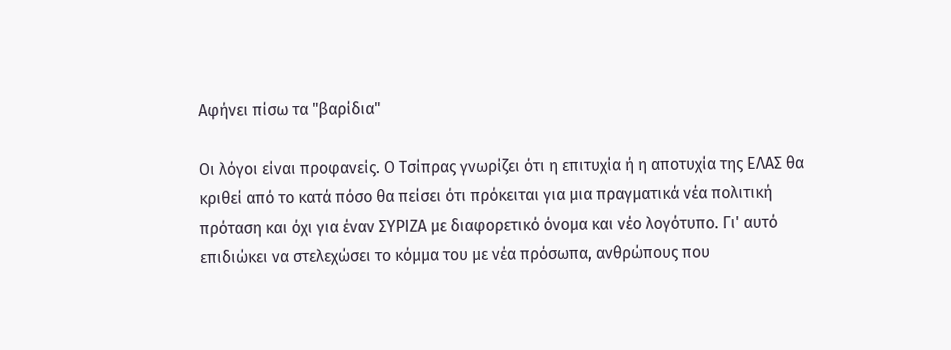Αφήνει πίσω τα "βαρίδια"

Οι λόγοι είναι προφανείς. Ο Τσίπρας γνωρίζει ότι η επιτυχία ή η αποτυχία της ΕΛΑΣ θα κριθεί από το κατά πόσο θα πείσει ότι πρόκειται για μια πραγματικά νέα πολιτική πρόταση και όχι για έναν ΣΥΡΙΖΑ με διαφορετικό όνομα και νέο λογότυπο. Γι' αυτό επιδιώκει να στελεχώσει το κόμμα του με νέα πρόσωπα, ανθρώπους που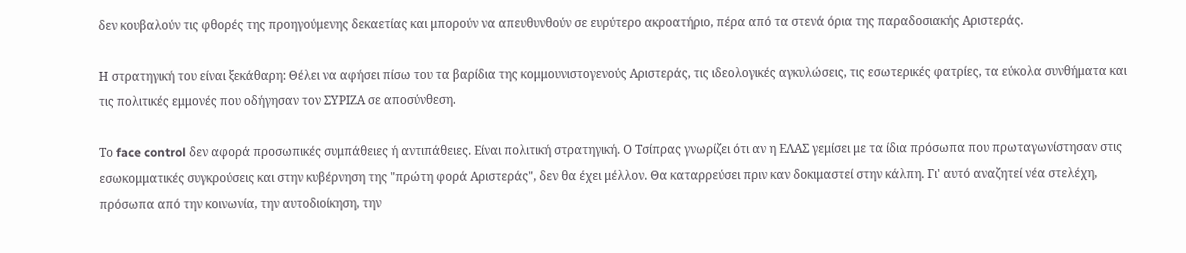δεν κουβαλούν τις φθορές της προηγούμενης δεκαετίας και μπορούν να απευθυνθούν σε ευρύτερο ακροατήριο, πέρα από τα στενά όρια της παραδοσιακής Αριστεράς.

Η στρατηγική του είναι ξεκάθαρη: Θέλει να αφήσει πίσω του τα βαρίδια της κομμουνιστογενούς Αριστεράς, τις ιδεολογικές αγκυλώσεις, τις εσωτερικές φατρίες, τα εύκολα συνθήματα και τις πολιτικές εμμονές που οδήγησαν τον ΣΥΡΙΖΑ σε αποσύνθεση.

Το face control δεν αφορά προσωπικές συμπάθειες ή αντιπάθειες. Είναι πολιτική στρατηγική. Ο Τσίπρας γνωρίζει ότι αν η ΕΛΑΣ γεμίσει με τα ίδια πρόσωπα που πρωταγωνίστησαν στις εσωκομματικές συγκρούσεις και στην κυβέρνηση της "πρώτη φορά Αριστεράς", δεν θα έχει μέλλον. Θα καταρρεύσει πριν καν δοκιμαστεί στην κάλπη. Γι' αυτό αναζητεί νέα στελέχη, πρόσωπα από την κοινωνία, την αυτοδιοίκηση, την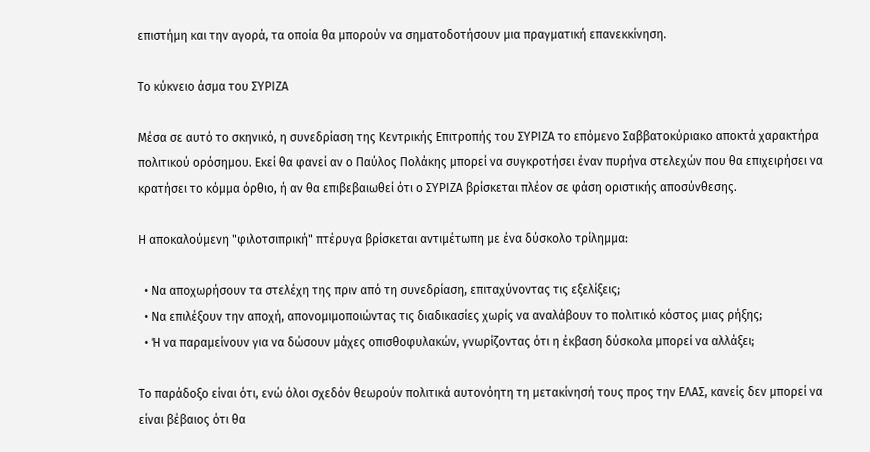επιστήμη και την αγορά, τα οποία θα μπορούν να σηματοδοτήσουν μια πραγματική επανεκκίνηση.

Το κύκνειο άσμα του ΣΥΡΙΖΑ

Μέσα σε αυτό το σκηνικό, η συνεδρίαση της Κεντρικής Επιτροπής του ΣΥΡΙΖΑ το επόμενο Σαββατοκύριακο αποκτά χαρακτήρα πολιτικού ορόσημου. Εκεί θα φανεί αν ο Παύλος Πολάκης μπορεί να συγκροτήσει έναν πυρήνα στελεχών που θα επιχειρήσει να κρατήσει το κόμμα όρθιο, ή αν θα επιβεβαιωθεί ότι ο ΣΥΡΙΖΑ βρίσκεται πλέον σε φάση οριστικής αποσύνθεσης.

Η αποκαλούμενη "φιλοτσιπρική" πτέρυγα βρίσκεται αντιμέτωπη με ένα δύσκολο τρίλημμα:

  • Να αποχωρήσουν τα στελέχη της πριν από τη συνεδρίαση, επιταχύνοντας τις εξελίξεις;
  • Να επιλέξουν την αποχή, απονομιμοποιώντας τις διαδικασίες χωρίς να αναλάβουν το πολιτικό κόστος μιας ρήξης;
  • Ή να παραμείνουν για να δώσουν μάχες οπισθοφυλακών, γνωρίζοντας ότι η έκβαση δύσκολα μπορεί να αλλάξει;

Το παράδοξο είναι ότι, ενώ όλοι σχεδόν θεωρούν πολιτικά αυτονόητη τη μετακίνησή τους προς την ΕΛΑΣ, κανείς δεν μπορεί να είναι βέβαιος ότι θα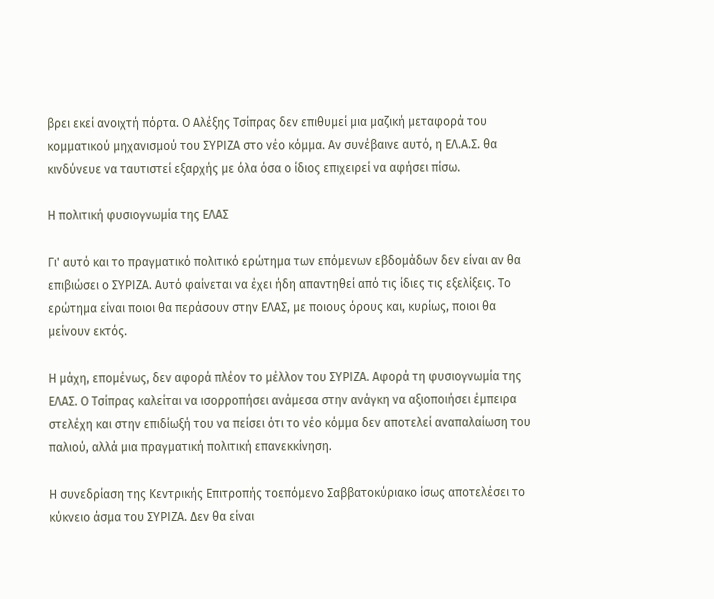βρει εκεί ανοιχτή πόρτα. Ο Αλέξης Τσίπρας δεν επιθυμεί μια μαζική μεταφορά του κομματικού μηχανισμού του ΣΥΡΙΖΑ στο νέο κόμμα. Αν συνέβαινε αυτό, η ΕΛ.Α.Σ. θα κινδύνευε να ταυτιστεί εξαρχής με όλα όσα ο ίδιος επιχειρεί να αφήσει πίσω.

Η πολιτική φυσιογνωμία της ΕΛΑΣ

Γι' αυτό και το πραγματικό πολιτικό ερώτημα των επόμενων εβδομάδων δεν είναι αν θα επιβιώσει ο ΣΥΡΙΖΑ. Αυτό φαίνεται να έχει ήδη απαντηθεί από τις ίδιες τις εξελίξεις. Το ερώτημα είναι ποιοι θα περάσουν στην ΕΛΑΣ, με ποιους όρους και, κυρίως, ποιοι θα μείνουν εκτός.

Η μάχη, επομένως, δεν αφορά πλέον το μέλλον του ΣΥΡΙΖΑ. Αφορά τη φυσιογνωμία της ΕΛΑΣ. Ο Τσίπρας καλείται να ισορροπήσει ανάμεσα στην ανάγκη να αξιοποιήσει έμπειρα στελέχη και στην επιδίωξή του να πείσει ότι το νέο κόμμα δεν αποτελεί αναπαλαίωση του παλιού, αλλά μια πραγματική πολιτική επανεκκίνηση.

Η συνεδρίαση της Κεντρικής Επιτροπής τοεπόμενο Σαββατοκύριακο ίσως αποτελέσει το κύκνειο άσμα του ΣΥΡΙΖΑ. Δεν θα είναι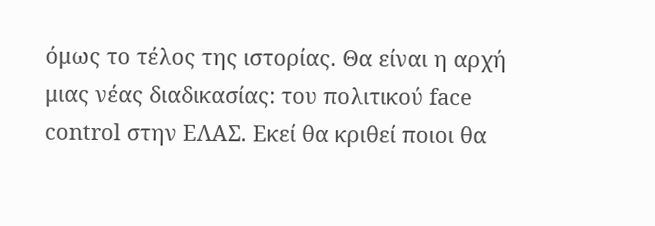όμως το τέλος της ιστορίας. Θα είναι η αρχή μιας νέας διαδικασίας: του πολιτικού face control στην ΕΛΑΣ. Εκεί θα κριθεί ποιοι θα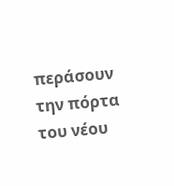περάσουν την πόρτα του νέου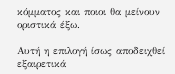κόμματος και ποιοι θα μείνουν οριστικά έξω.

Αυτή η επιλογή ίσως αποδειχθεί εξαιρετικά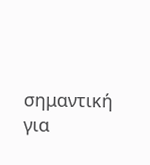σημαντική για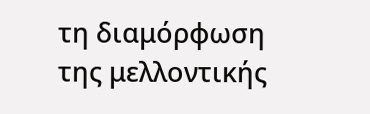τη διαμόρφωση της μελλοντικής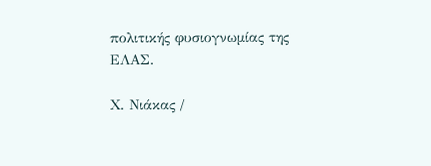πολιτικής φυσιογνωμίας της ΕΛΑΣ.

Χ. Νιάκας /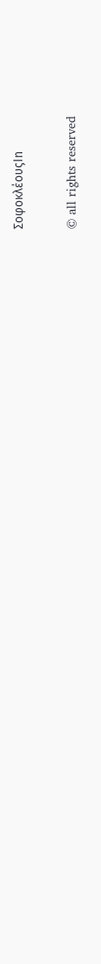ΣοφοκλέουςIn

© all rights reserved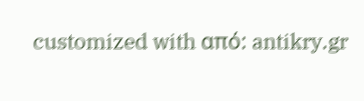customized with από: antikry.gr